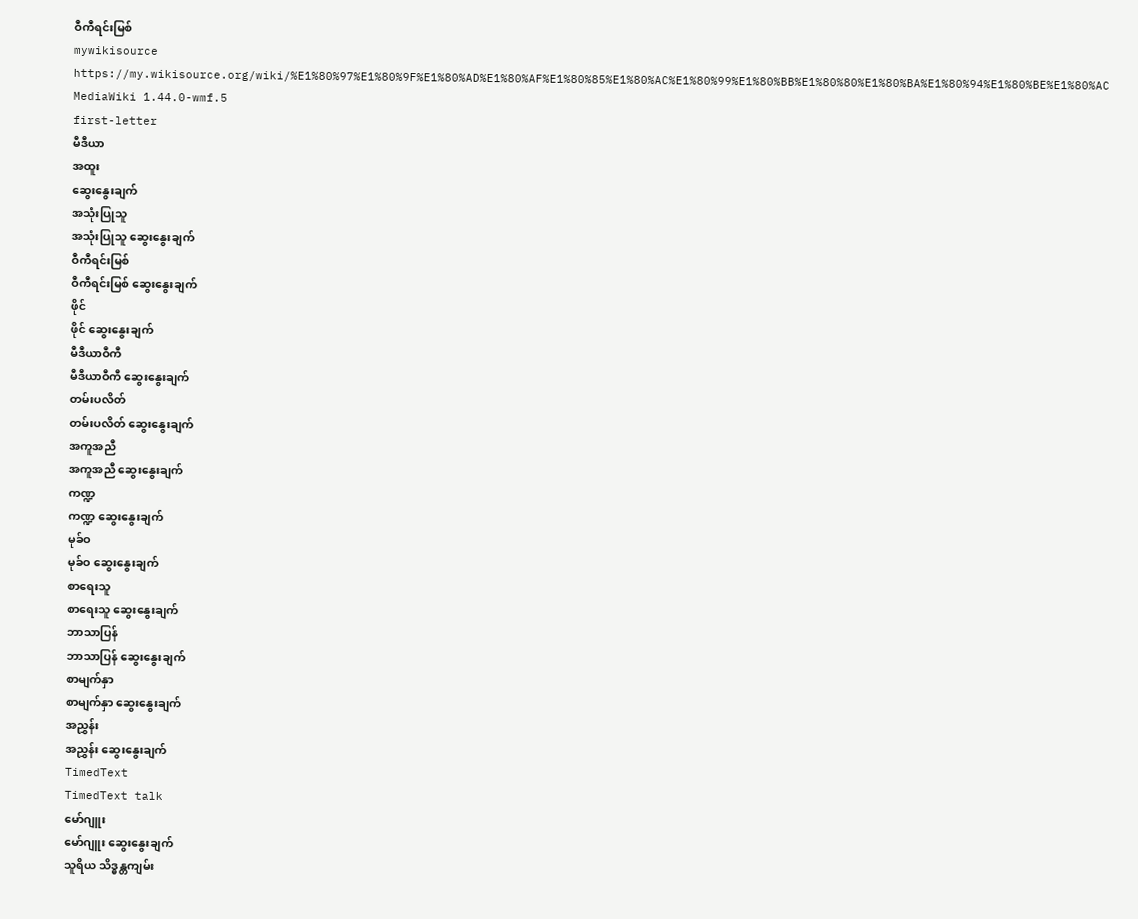ဝီကီရင်းမြစ်
mywikisource
https://my.wikisource.org/wiki/%E1%80%97%E1%80%9F%E1%80%AD%E1%80%AF%E1%80%85%E1%80%AC%E1%80%99%E1%80%BB%E1%80%80%E1%80%BA%E1%80%94%E1%80%BE%E1%80%AC
MediaWiki 1.44.0-wmf.5
first-letter
မီဒီယာ
အထူး
ဆွေးနွေးချက်
အသုံးပြုသူ
အသုံးပြုသူ ဆွေးနွေးချက်
ဝီကီရင်းမြစ်
ဝီကီရင်းမြစ် ဆွေးနွေးချက်
ဖိုင်
ဖိုင် ဆွေးနွေးချက်
မီဒီယာဝီကီ
မီဒီယာဝီကီ ဆွေးနွေးချက်
တမ်းပလိတ်
တမ်းပလိတ် ဆွေးနွေးချက်
အကူအညီ
အကူအညီ ဆွေးနွေးချက်
ကဏ္ဍ
ကဏ္ဍ ဆွေးနွေးချက်
မုခ်ဝ
မုခ်ဝ ဆွေးနွေးချက်
စာရေးသူ
စာရေးသူ ဆွေးနွေးချက်
ဘာသာပြန်
ဘာသာပြန် ဆွေးနွေးချက်
စာမျက်နှာ
စာမျက်နှာ ဆွေးနွေးချက်
အညွှန်း
အညွှန်း ဆွေးနွေးချက်
TimedText
TimedText talk
မော်ဂျူး
မော်ဂျူး ဆွေးနွေးချက်
သူရိယ သိဒ္ဓန္တကျမ်း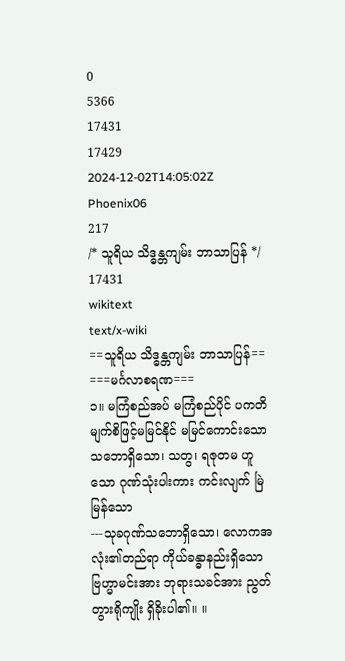0
5366
17431
17429
2024-12-02T14:05:02Z
Phoenix06
217
/* သူရိယ သိဒ္ဓန္တကျမ်း ဘာသာပြန် */
17431
wikitext
text/x-wiki
==သူရိယ သိဒ္ဓန္တကျမ်း ဘာသာပြန်==
===မင်္ဂလာစရဏ===
၁။ မကြံစည်အပ် မကြံစည်ပိုင် ပကတိမျက်စိဖြင့်မမြင်နိုင် မမြင်ကောင်းသောသဘောရှိသော၊ သတွ၊ ရဇုတမ ဟူသော ဂုဏ်သုံးပါးကား ကင်းလျက် မြဲမြန်သော
---သုခဂုဏ်သဘောရှိသော၊ လောကအလုံး၏တည်ရာ ကိုယ်ခန္ဓာနည်းရှိသော ဗြဟ္မာမင်းအား ဘုရားသခင်အား ညွတ်တွားရိုကျိုး ရှိခိုးပါ၏။ ။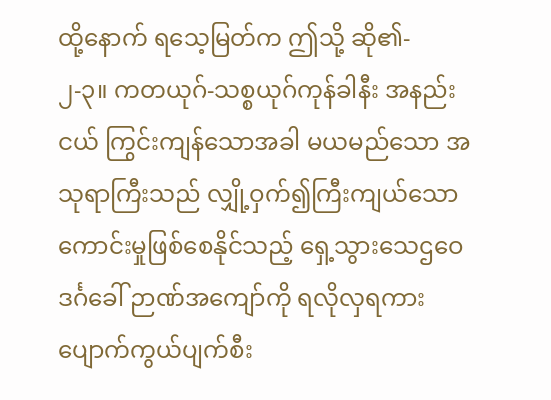ထို့နောက် ရသေ့မြတ်က ဤသို့ ဆို၏-
၂-၃။ ကတယုဂ်-သစ္စယုဂ်ကုန်ခါနီး အနည်းငယ် ကြွင်းကျန်သောအခါ မယမည်သော အသုရာကြီးသည် လျှို့ဝှက်၍ကြီးကျယ်သော ကောင်းမှုဖြစ်စေနိုင်သည့် ရှေ့သွားသေဌဝေဒင်္ဂခေါ် ဉာဏ်အကျော်ကို ရလိုလှရကား ပျောက်ကွယ်ပျက်စီး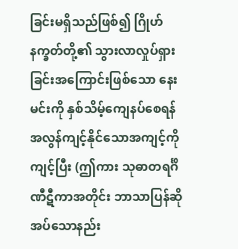ခြင်းမရှိသည်ဖြစ်၍ ဂြိုဟ်နက္ခတ်တို့၏ သွားလာလှုပ်ရှားခြင်းအကြောင်းဖြစ်သော နေးမင်းကို နှစ်သိမ့်ကျေနပ်စေရန် အလွန်ကျင့်နိုင်သောအကျင့်ကို ကျင့်ပြီး (ဤကား သုဓာတရင်္ဂိဏီဋီကာအတိုင်း ဘာသာပြန်ဆိုအပ်သောနည်း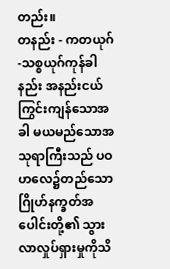တည်း။
တနည်း - ကတယုဂ်-သစ္စယုဂ်ကုန်ခါနည်း အနည်းငယ်ကြွင်းကျန်သောအခါ မယမည်သောအသုရာကြီးသည် ပဝဟလေ၌တည်သော ဂြိုဟ်နက္ခတ်အပေါင်းတို့၏ သွားလာလှုပ်ရှားမှုကိုသိ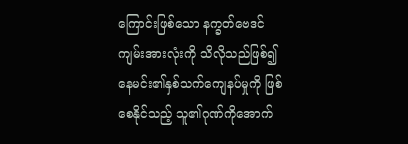ကြောင်းဖြစ်သော နက္ခတ်ဗေဒင်ကျမ်းအားလုံးကို သိလိုသည်ဖြစ်၍ နေမင်း၏နှစ်သက်ကျေနပ်မှုကို ဖြစ်စေနိုင်သည့် သူ၏ဂုဏ်ကိုအောက်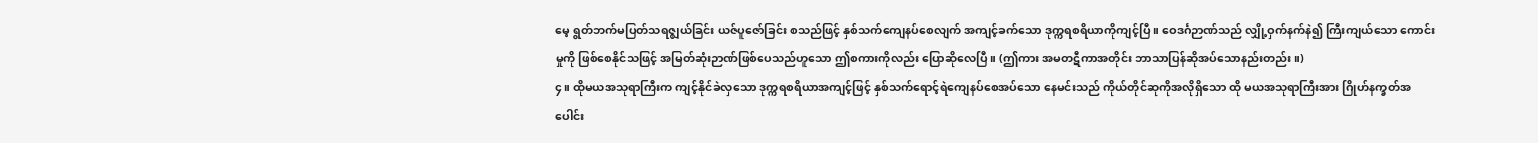မေ့ ရွတ်ဘက်မပြတ်သရဇ္ဈယ်ခြင်း ယဇ်ပူဇော်ခြင်း စသည်ဖြင့် နှစ်သက်ကျေနပ်စေလျက် အကျင့်ခက်သော ဒုက္ကရစရိယာကိုကျင့်ပြီ။ ဝေဒင်္ဂဉာဏ်သည် လျှို့ဝှက်နက်နဲ၍ ကြီးကျယ်သော ကောင်းမှုကို ဖြစ်စေနိုင်သဖြင့် အမြတ်ဆုံးဉာဏ်ဖြစ်ပေသည်ဟူသော ဤစကားကိုလည်း ပြောဆိုလေပြီ။ (ဤကား အမတဋီကာအတိုင်း ဘာသာပြန်ဆိုအပ်သောနည်းတည်း။)
၄။ ထိုမယအသုရာကြီးက ကျင့်နိုင်ခဲလှသော ဒုက္ကရစရိယာအကျင့်ဖြင့် နှစ်သက်ရောင့်ရဲကျေနပ်စေအပ်သော နေမင်းသည် ကိုယ်တိုင်ဆုကိုအလိုရှိသော ထို မယအသုရာကြီးအား ဂြိုဟ်နက္ခတ်အပေါင်း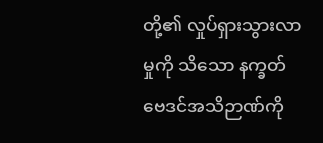တို့၏ လှုပ်ရှားသွားလာမှုကို သိသော နက္ခတ်ဗေဒင်အသိဉာဏ်ကို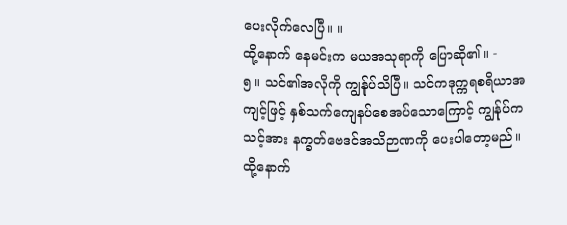ပေးလိုက်လေပြီ။ ။
ထို့နောက် နေမင်းက မယအသုရာကို ပြောဆို၏။ -
၅။ သင်၏အလိုကို ကျွန်ုပ်သိပြီ။ သင်ကဒုက္ကရစရိယာအကျင့်ဖြင့် နှစ်သက်ကျေနပ်စေအပ်သောကြောင့် ကျွန်ုပ်က သင့်အား နက္ခတ်ဗေဒင်အသိဉာဏကို ပေးပါတော့မည်။
ထို့နောက်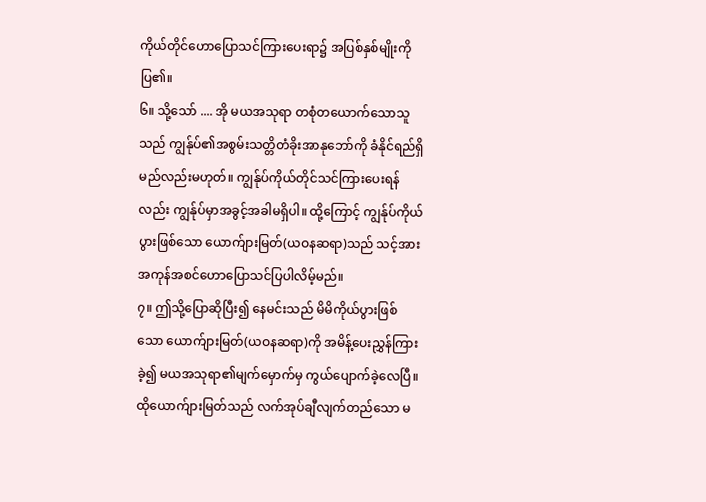ကိုယ်တိုင်ဟောပြောသင်ကြားပေးရာ၌ အပြစ်နှစ်မျိုးကို ပြ၏။
၆။ သို့သော် .... အို မယအသုရာ တစုံတယောက်သောသူသည် ကျွန်ုပ်၏အစွမ်းသတ္တိတံခိုးအာနုဘော်ကို ခံနိုင်ရည်ရှိမည်လည်းမဟုတ်။ ကျွန်ုပ်ကိုယ်တိုင်သင်ကြားပေးရန်လည်း ကျွန်ုပ်မှာအခွင့်အခါမရှိပါ။ ထို့ကြောင့် ကျွန်ုပ်ကိုယ်ပွားဖြစ်သော ယောက်ျားမြတ်(ယဝနဆရာ)သည် သင့်အား အကုန်အစင်ဟောပြောသင်ပြပါလိမ့်မည်။
၇။ ဤသို့ပြောဆိုပြီး၍ နေမင်းသည် မိမိကိုယ်ပွားဖြစ်သော ယောက်ျားမြတ်(ယဝနဆရာ)ကို အမိန့်ပေးညွှန်ကြားခဲ့၍ မယအသုရာ၏မျက်မှောက်မှ ကွယ်ပျောက်ခဲ့လေပြီ။ ထိုယောက်ျားမြတ်သည် လက်အုပ်ချီလျက်တည်သော မ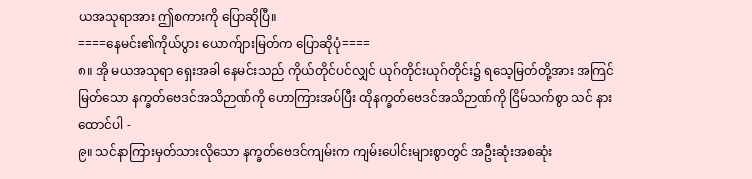ယအသုရာအား ဤစကားကို ပြောဆိုပြီ။
====နေမင်း၏ကိုယ်ပွား ယောက်ျားမြတ်က ပြောဆိုပုံ====
၈။ အို မယအသုရာ ရှေးအခါ နေမင်းသည် ကိုယ်တိုင်ပင်လျှင် ယုဂ်တိုင်းယုဂ်တိုင်း၌ ရသေ့မြတ်တို့အား အကြင်မြတ်သော နက္ခတ်ဗေဒင်အသိဉာဏ်ကို ဟောကြားအပ်ပြီး ထိုနက္ခတ်ဗေဒင်အသိဉာဏ်ကို ငြိမ်သက်စွာ သင် နားထောင်ပါ -
၉။ သင်နာကြားမှတ်သားလိုသော နက္ခတ်ဗေဒင်ကျမ်းက ကျမ်းပေါင်းများစွာတွင် အဦးဆုံးအစဆုံး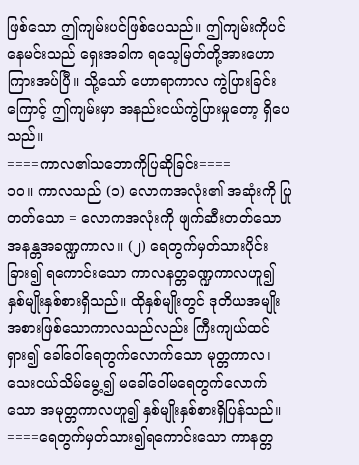ဖြစ်သော ဤကျမ်းပင်ဖြစ်ပေသည်။ ဤကျမ်းကိုပင် နေမင်းသည် ရှေးအခါက ရသေ့မြတ်တို့အားဟောကြားအပ်ပြီ။ သို့သော် ဟောရာကာလ ကွဲပြားခြင်းကြောင့် ဤကျမ်းမှာ အနည်းငယ်ကွဲပြားမှုတော့ ရှိပေသည်။
====ကာလ၏သဘောကိုပြဆိုခြင်း====
၁၀။ ကာလသည် (၁) လောကအလုံး၏ အဆုံးကို ပြုတတ်သော = လောကအလုံးကို ဖျက်ဆီးတတ်သော အနန္တအခဏ္ဍကာလ။ (၂) ရေတွက်မှတ်သားပိုင်းခြား၍ ရကောင်းသော ကာလနတ္တခဏ္ဍကာလဟူ၍ နှစ်မျိုးနှစ်စားရှိသည်။ ထိုနှစ်မျိုးတွင် ဒုတိယအမျိုးအစားဖြစ်သောကာလသည်လည်း ကြီးကျယ်ထင်ရှား၍ ခေါ်ဝေါ်ရေတွက်လောက်သော မုတ္တကာလ၊ သေးငယ်သိမ်မွေ့၍ မခေါ်ဝေါ်မရေတွက်လောက်သော အမုတ္တကာလဟူ၍ နှစ်မျိုးနှစ်စားရှိပြန်သည်။
====ရေတွက်မှတ်သား၍ရကောင်းသော ကာနတ္တ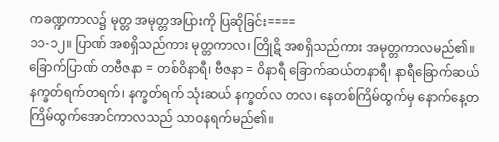ကခဏ္ဍကာလ၌ မုတ္တ အမုတ္တအပြားကို ပြဆိုခြင်း====
၁၁-၁၂။ ပြာဏ် အစရှိသည်ကား မုတ္တကာလ၊ တြိုဋိ အစရှိသည်ကား အမုတ္တကာလမည်၏။ ခြောက်ပြာဏ် တဗီဇနာ = တစ်ဝိနာရီ၊ ဗီဇနာ = ဝိနာရီ ခြောက်ဆယ်တနာရီ၊ နာရီခြောက်ဆယ် နက္ခတ်ရက်တရက်၊ နက္ခတ်ရက် သုံးဆယ် နက္ခတ်လ တလ၊ နေတစ်ကြိမ်ထွက်မှ နောက်နေ့တကြိမ်ထွက်အောင်ကာလသည် သာဝနရက်မည်၏။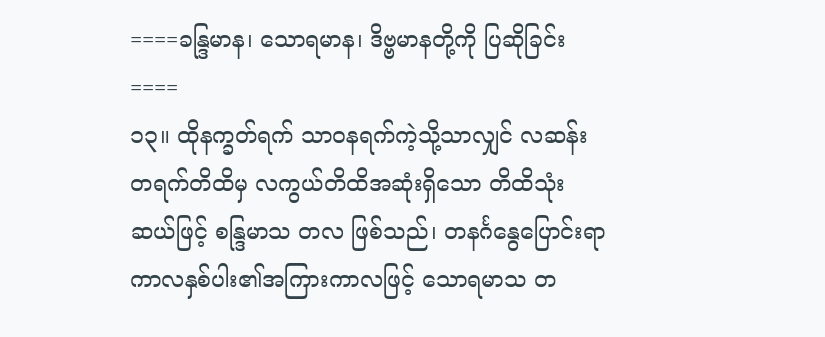====ခန္ဒြမာန၊ သောရမာန၊ ဒိဗ္ဗမာနတို့ကို ပြဆိုခြင်း====
၁၃။ ထိုနက္ခတ်ရက် သာဝနရက်ကဲ့သို့သာလျှင် လဆန်း တရက်တိထိမှ လကွယ်တိထိအဆုံးရှိသော တိထိသုံးဆယ်ဖြင့် စန္ဒြမာသ တလ ဖြစ်သည်၊ တနင်္ဂနွေပြောင်းရာကာလနှစ်ပါး၏အကြားကာလဖြင့် သောရမာသ တ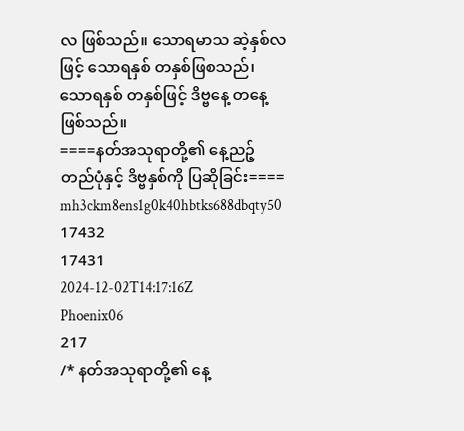လ ဖြစ်သည်။ သောရမာသ ဆဲ့နှစ်လဖြင့် သောရနှစ် တနှစ်ဖြစသည်၊ သောရနှစ် တနှစ်ဖြင့် ဒိဗ္ဗနေ့ တနေ့ဖြစ်သည်။
====နတ်အသုရာတို့၏ နေ့ညဉ့်တည်ပုံနှင့် ဒိဗ္ဗနှစ်ကို ပြဆိုခြင်း====
mh3ckm8ens1g0k40hbtks688dbqty50
17432
17431
2024-12-02T14:17:16Z
Phoenix06
217
/* နတ်အသုရာတို့၏ နေ့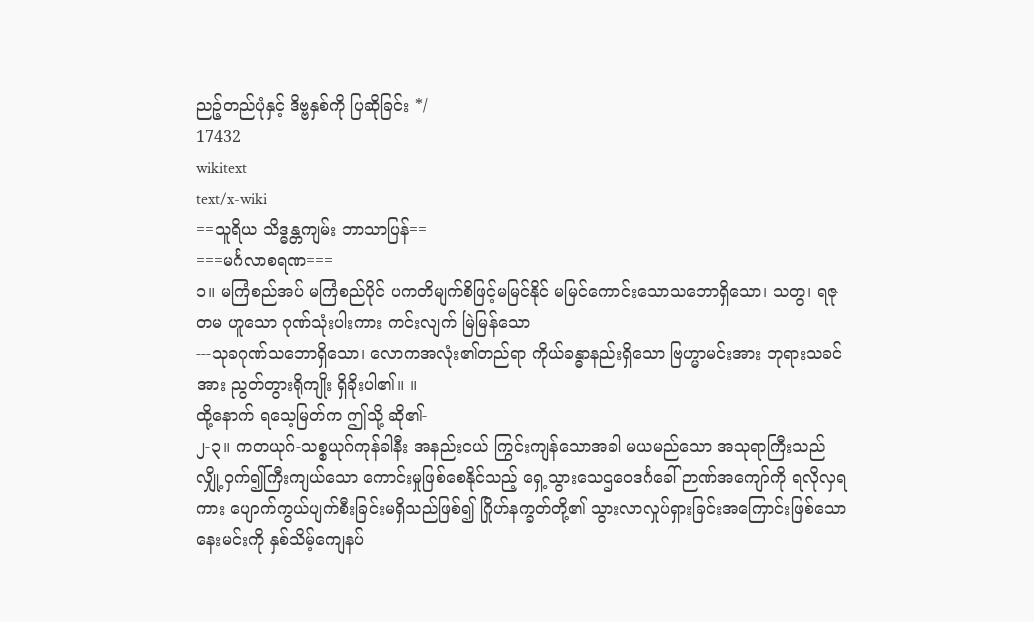ညဉ့်တည်ပုံနှင့် ဒိဗ္ဗနှစ်ကို ပြဆိုခြင်း */
17432
wikitext
text/x-wiki
==သူရိယ သိဒ္ဓန္တကျမ်း ဘာသာပြန်==
===မင်္ဂလာစရဏ===
၁။ မကြံစည်အပ် မကြံစည်ပိုင် ပကတိမျက်စိဖြင့်မမြင်နိုင် မမြင်ကောင်းသောသဘောရှိသော၊ သတွ၊ ရဇုတမ ဟူသော ဂုဏ်သုံးပါးကား ကင်းလျက် မြဲမြန်သော
---သုခဂုဏ်သဘောရှိသော၊ လောကအလုံး၏တည်ရာ ကိုယ်ခန္ဓာနည်းရှိသော ဗြဟ္မာမင်းအား ဘုရားသခင်အား ညွတ်တွားရိုကျိုး ရှိခိုးပါ၏။ ။
ထို့နောက် ရသေ့မြတ်က ဤသို့ ဆို၏-
၂-၃။ ကတယုဂ်-သစ္စယုဂ်ကုန်ခါနီး အနည်းငယ် ကြွင်းကျန်သောအခါ မယမည်သော အသုရာကြီးသည် လျှို့ဝှက်၍ကြီးကျယ်သော ကောင်းမှုဖြစ်စေနိုင်သည့် ရှေ့သွားသေဌဝေဒင်္ဂခေါ် ဉာဏ်အကျော်ကို ရလိုလှရကား ပျောက်ကွယ်ပျက်စီးခြင်းမရှိသည်ဖြစ်၍ ဂြိုဟ်နက္ခတ်တို့၏ သွားလာလှုပ်ရှားခြင်းအကြောင်းဖြစ်သော နေးမင်းကို နှစ်သိမ့်ကျေနပ်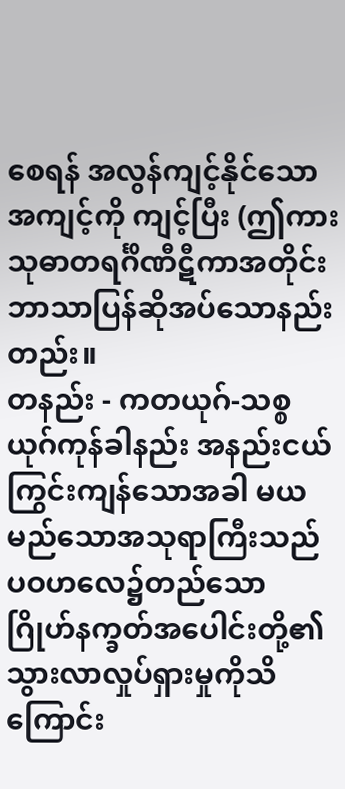စေရန် အလွန်ကျင့်နိုင်သောအကျင့်ကို ကျင့်ပြီး (ဤကား သုဓာတရင်္ဂိဏီဋီကာအတိုင်း ဘာသာပြန်ဆိုအပ်သောနည်းတည်း။
တနည်း - ကတယုဂ်-သစ္စယုဂ်ကုန်ခါနည်း အနည်းငယ်ကြွင်းကျန်သောအခါ မယမည်သောအသုရာကြီးသည် ပဝဟလေ၌တည်သော ဂြိုဟ်နက္ခတ်အပေါင်းတို့၏ သွားလာလှုပ်ရှားမှုကိုသိကြောင်း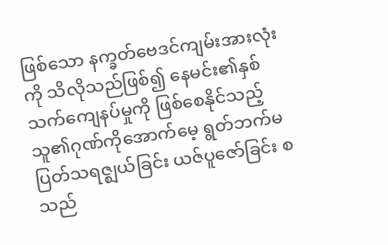ဖြစ်သော နက္ခတ်ဗေဒင်ကျမ်းအားလုံးကို သိလိုသည်ဖြစ်၍ နေမင်း၏နှစ်သက်ကျေနပ်မှုကို ဖြစ်စေနိုင်သည့် သူ၏ဂုဏ်ကိုအောက်မေ့ ရွတ်ဘက်မပြတ်သရဇ္ဈယ်ခြင်း ယဇ်ပူဇော်ခြင်း စသည်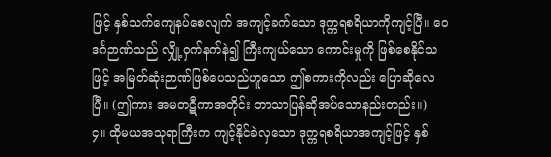ဖြင့် နှစ်သက်ကျေနပ်စေလျက် အကျင့်ခက်သော ဒုက္ကရစရိယာကိုကျင့်ပြီ။ ဝေဒင်္ဂဉာဏ်သည် လျှို့ဝှက်နက်နဲ၍ ကြီးကျယ်သော ကောင်းမှုကို ဖြစ်စေနိုင်သဖြင့် အမြတ်ဆုံးဉာဏ်ဖြစ်ပေသည်ဟူသော ဤစကားကိုလည်း ပြောဆိုလေပြီ။ (ဤကား အမတဋီကာအတိုင်း ဘာသာပြန်ဆိုအပ်သောနည်းတည်း။)
၄။ ထိုမယအသုရာကြီးက ကျင့်နိုင်ခဲလှသော ဒုက္ကရစရိယာအကျင့်ဖြင့် နှစ်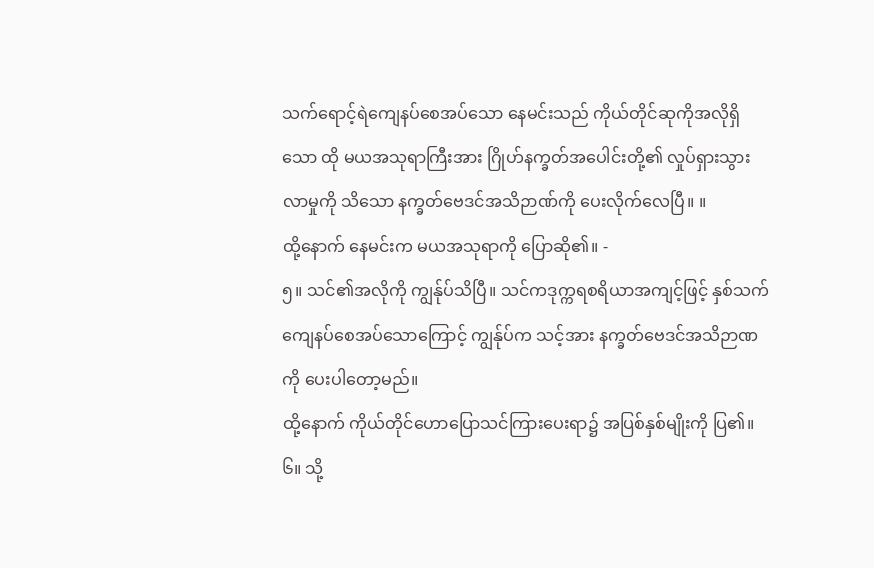သက်ရောင့်ရဲကျေနပ်စေအပ်သော နေမင်းသည် ကိုယ်တိုင်ဆုကိုအလိုရှိသော ထို မယအသုရာကြီးအား ဂြိုဟ်နက္ခတ်အပေါင်းတို့၏ လှုပ်ရှားသွားလာမှုကို သိသော နက္ခတ်ဗေဒင်အသိဉာဏ်ကို ပေးလိုက်လေပြီ။ ။
ထို့နောက် နေမင်းက မယအသုရာကို ပြောဆို၏။ -
၅။ သင်၏အလိုကို ကျွန်ုပ်သိပြီ။ သင်ကဒုက္ကရစရိယာအကျင့်ဖြင့် နှစ်သက်ကျေနပ်စေအပ်သောကြောင့် ကျွန်ုပ်က သင့်အား နက္ခတ်ဗေဒင်အသိဉာဏကို ပေးပါတော့မည်။
ထို့နောက် ကိုယ်တိုင်ဟောပြောသင်ကြားပေးရာ၌ အပြစ်နှစ်မျိုးကို ပြ၏။
၆။ သို့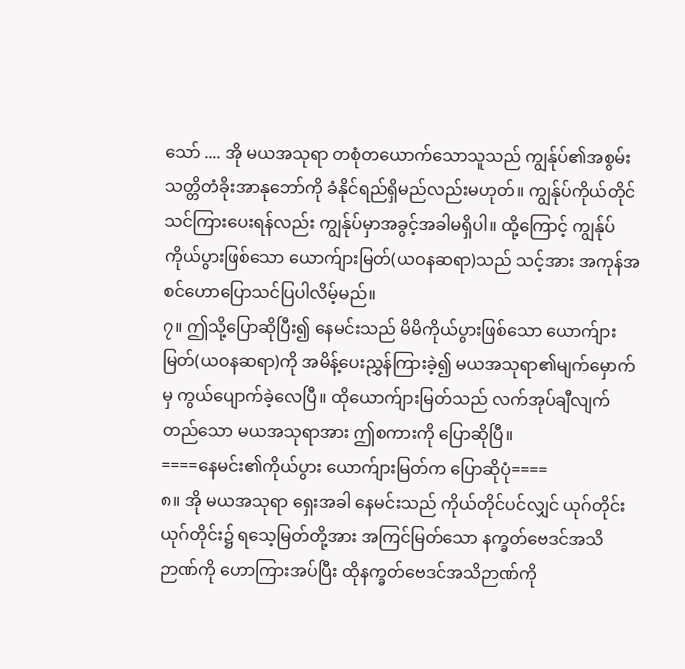သော် .... အို မယအသုရာ တစုံတယောက်သောသူသည် ကျွန်ုပ်၏အစွမ်းသတ္တိတံခိုးအာနုဘော်ကို ခံနိုင်ရည်ရှိမည်လည်းမဟုတ်။ ကျွန်ုပ်ကိုယ်တိုင်သင်ကြားပေးရန်လည်း ကျွန်ုပ်မှာအခွင့်အခါမရှိပါ။ ထို့ကြောင့် ကျွန်ုပ်ကိုယ်ပွားဖြစ်သော ယောက်ျားမြတ်(ယဝနဆရာ)သည် သင့်အား အကုန်အစင်ဟောပြောသင်ပြပါလိမ့်မည်။
၇။ ဤသို့ပြောဆိုပြီး၍ နေမင်းသည် မိမိကိုယ်ပွားဖြစ်သော ယောက်ျားမြတ်(ယဝနဆရာ)ကို အမိန့်ပေးညွှန်ကြားခဲ့၍ မယအသုရာ၏မျက်မှောက်မှ ကွယ်ပျောက်ခဲ့လေပြီ။ ထိုယောက်ျားမြတ်သည် လက်အုပ်ချီလျက်တည်သော မယအသုရာအား ဤစကားကို ပြောဆိုပြီ။
====နေမင်း၏ကိုယ်ပွား ယောက်ျားမြတ်က ပြောဆိုပုံ====
၈။ အို မယအသုရာ ရှေးအခါ နေမင်းသည် ကိုယ်တိုင်ပင်လျှင် ယုဂ်တိုင်းယုဂ်တိုင်း၌ ရသေ့မြတ်တို့အား အကြင်မြတ်သော နက္ခတ်ဗေဒင်အသိဉာဏ်ကို ဟောကြားအပ်ပြီး ထိုနက္ခတ်ဗေဒင်အသိဉာဏ်ကို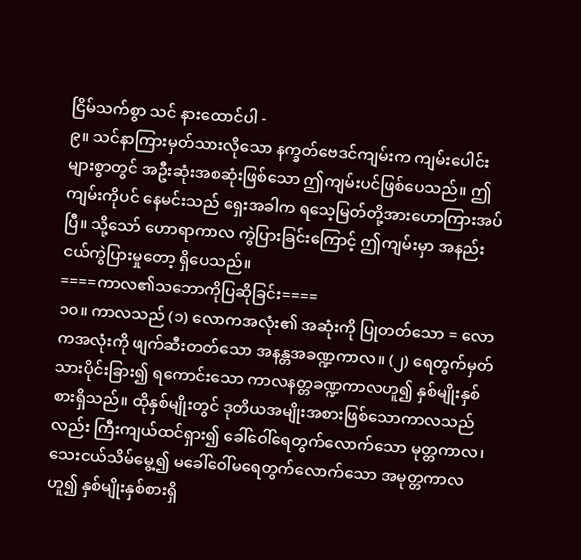ငြိမ်သက်စွာ သင် နားထောင်ပါ -
၉။ သင်နာကြားမှတ်သားလိုသော နက္ခတ်ဗေဒင်ကျမ်းက ကျမ်းပေါင်းများစွာတွင် အဦးဆုံးအစဆုံးဖြစ်သော ဤကျမ်းပင်ဖြစ်ပေသည်။ ဤကျမ်းကိုပင် နေမင်းသည် ရှေးအခါက ရသေ့မြတ်တို့အားဟောကြားအပ်ပြီ။ သို့သော် ဟောရာကာလ ကွဲပြားခြင်းကြောင့် ဤကျမ်းမှာ အနည်းငယ်ကွဲပြားမှုတော့ ရှိပေသည်။
====ကာလ၏သဘောကိုပြဆိုခြင်း====
၁၀။ ကာလသည် (၁) လောကအလုံး၏ အဆုံးကို ပြုတတ်သော = လောကအလုံးကို ဖျက်ဆီးတတ်သော အနန္တအခဏ္ဍကာလ။ (၂) ရေတွက်မှတ်သားပိုင်းခြား၍ ရကောင်းသော ကာလနတ္တခဏ္ဍကာလဟူ၍ နှစ်မျိုးနှစ်စားရှိသည်။ ထိုနှစ်မျိုးတွင် ဒုတိယအမျိုးအစားဖြစ်သောကာလသည်လည်း ကြီးကျယ်ထင်ရှား၍ ခေါ်ဝေါ်ရေတွက်လောက်သော မုတ္တကာလ၊ သေးငယ်သိမ်မွေ့၍ မခေါ်ဝေါ်မရေတွက်လောက်သော အမုတ္တကာလဟူ၍ နှစ်မျိုးနှစ်စားရှိ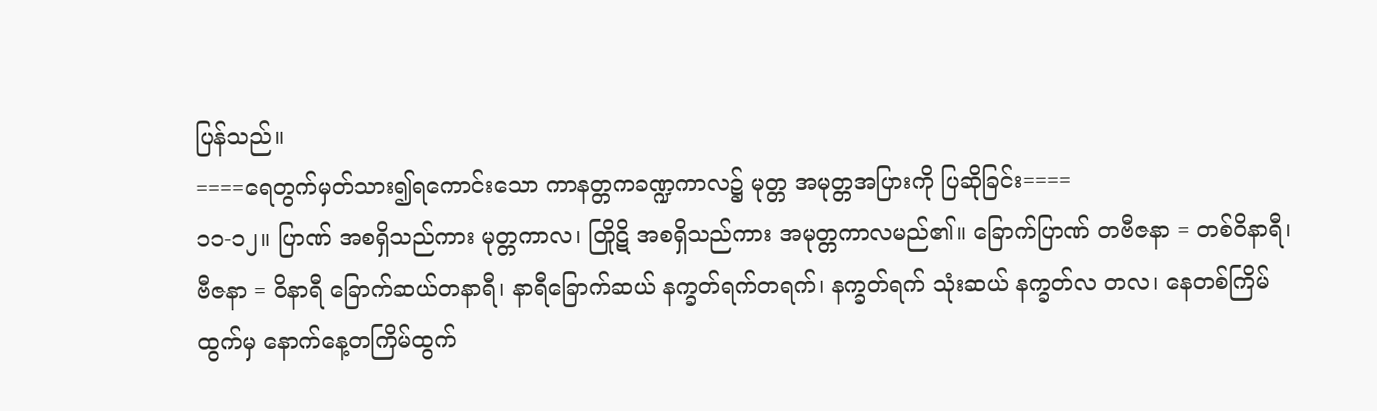ပြန်သည်။
====ရေတွက်မှတ်သား၍ရကောင်းသော ကာနတ္တကခဏ္ဍကာလ၌ မုတ္တ အမုတ္တအပြားကို ပြဆိုခြင်း====
၁၁-၁၂။ ပြာဏ် အစရှိသည်ကား မုတ္တကာလ၊ တြိုဋိ အစရှိသည်ကား အမုတ္တကာလမည်၏။ ခြောက်ပြာဏ် တဗီဇနာ = တစ်ဝိနာရီ၊ ဗီဇနာ = ဝိနာရီ ခြောက်ဆယ်တနာရီ၊ နာရီခြောက်ဆယ် နက္ခတ်ရက်တရက်၊ နက္ခတ်ရက် သုံးဆယ် နက္ခတ်လ တလ၊ နေတစ်ကြိမ်ထွက်မှ နောက်နေ့တကြိမ်ထွက်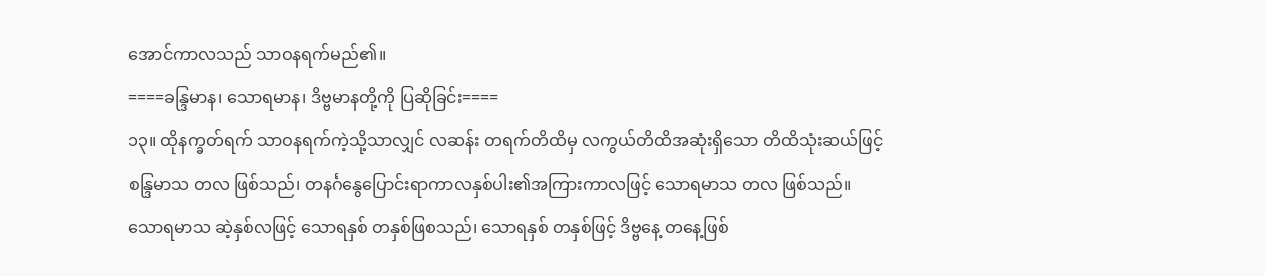အောင်ကာလသည် သာဝနရက်မည်၏။
====ခန္ဒြမာန၊ သောရမာန၊ ဒိဗ္ဗမာနတို့ကို ပြဆိုခြင်း====
၁၃။ ထိုနက္ခတ်ရက် သာဝနရက်ကဲ့သို့သာလျှင် လဆန်း တရက်တိထိမှ လကွယ်တိထိအဆုံးရှိသော တိထိသုံးဆယ်ဖြင့် စန္ဒြမာသ တလ ဖြစ်သည်၊ တနင်္ဂနွေပြောင်းရာကာလနှစ်ပါး၏အကြားကာလဖြင့် သောရမာသ တလ ဖြစ်သည်။ သောရမာသ ဆဲ့နှစ်လဖြင့် သောရနှစ် တနှစ်ဖြစသည်၊ သောရနှစ် တနှစ်ဖြင့် ဒိဗ္ဗနေ့ တနေ့ဖြစ်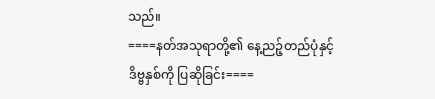သည်။
====နတ်အသုရာတို့၏ နေ့ညဉ့်တည်ပုံနှင့် ဒိဗ္ဗနှစ်ကို ပြဆိုခြင်း====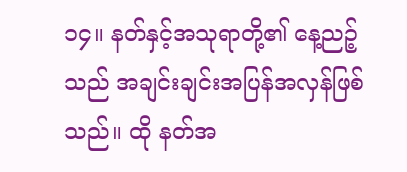၁၄။ နတ်နှင့်အသုရာတို့၏ နေ့ညဉ့်သည် အချင်းချင်းအပြန်အလှန်ဖြစ်သည်။ ထို နတ်အ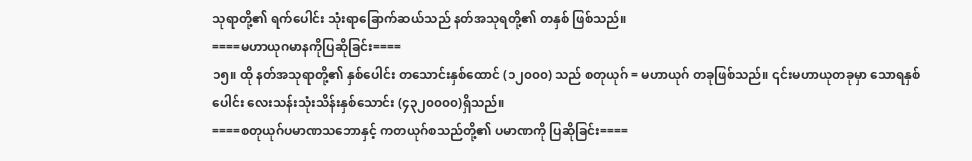သုရာတို့၏ ရက်ပေါင်း သုံးရာခြောက်ဆယ်သည် နတ်အသုရတို့၏ တနှစ် ဖြစ်သည်။
====မဟာယုဂမာနကိုပြဆိုခြင်း====
၁၅။ ထို နတ်အသုရာတို့၏ နှစ်ပေါင်း တသောင်းနှစ်ထောင် (၁၂၀၀၀) သည် စတုယုဂ် = မဟာယုဂ် တခုဖြစ်သည်။ ၎င်းမဟာယုတခုမှာ သောရနှစ်ပေါင်း လေးသန်းသုံးသိန်းနှစ်သောင်း (၄၃၂၀၀၀၀)ရှိသည်။
====စတုယုဂ်ပမာဏသဘောနှင့် ကတယုဂ်စသည်တို့၏ ပမာဏကို ပြဆိုခြင်း====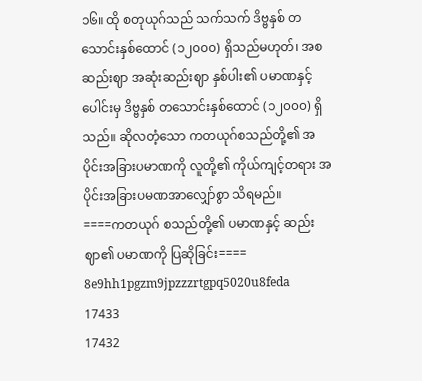၁၆။ ထို စတုယုဂ်သည် သက်သက် ဒိဗ္ဗနှစ် တသောင်းနှစ်ထောင် (၁၂၀၀၀) ရှိသည်မဟုတ်၊ အစဆည်းဈာ အဆုံးဆည်းဈာ နှစ်ပါး၏ ပမာဏနှင့် ပေါင်းမှ ဒိဗ္ဗနှစ် တသောင်းနှစ်ထောင် (၁၂၀၀၀) ရှိသည်။ ဆိုလတံ့သော ကတယုဂ်စသည်တို့၏ အပိုင်းအခြားပမာဏကို လူတို့၏ ကိုယ်ကျင့်တရား အပိုင်းအခြားပမဏအာလျှော်စွာ သိရမည်။
====ကတယုဂ် စသည်တို့၏ ပမာဏနှင့် ဆည်းဈာ၏ ပမာဏကို ပြဆိုခြင်း====
8e9hh1pgzm9jpzzzrtgpq5020u8feda
17433
17432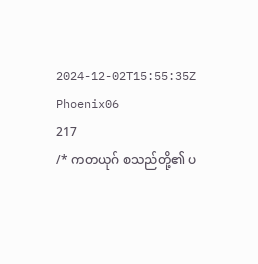2024-12-02T15:55:35Z
Phoenix06
217
/* ကတယုဂ် စသည်တို့၏ ပ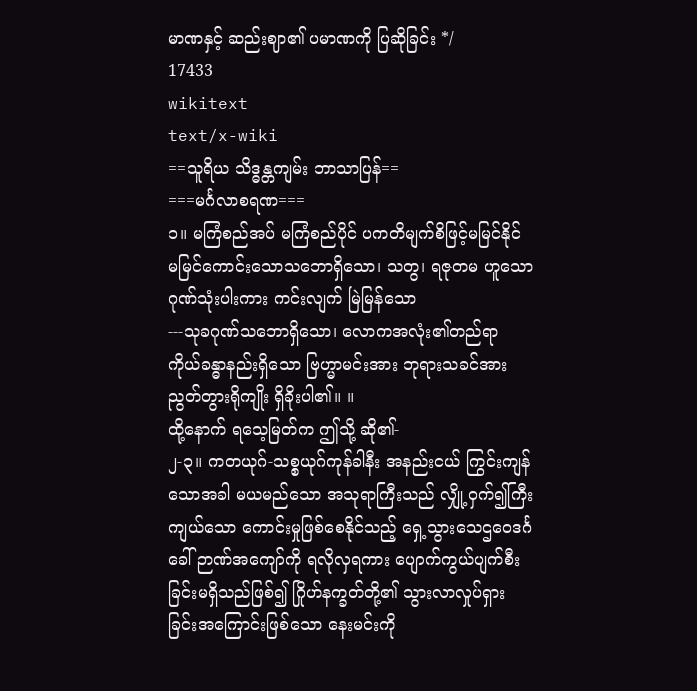မာဏနှင့် ဆည်းဈာ၏ ပမာဏကို ပြဆိုခြင်း */
17433
wikitext
text/x-wiki
==သူရိယ သိဒ္ဓန္တကျမ်း ဘာသာပြန်==
===မင်္ဂလာစရဏ===
၁။ မကြံစည်အပ် မကြံစည်ပိုင် ပကတိမျက်စိဖြင့်မမြင်နိုင် မမြင်ကောင်းသောသဘောရှိသော၊ သတွ၊ ရဇုတမ ဟူသော ဂုဏ်သုံးပါးကား ကင်းလျက် မြဲမြန်သော
---သုခဂုဏ်သဘောရှိသော၊ လောကအလုံး၏တည်ရာ ကိုယ်ခန္ဓာနည်းရှိသော ဗြဟ္မာမင်းအား ဘုရားသခင်အား ညွတ်တွားရိုကျိုး ရှိခိုးပါ၏။ ။
ထို့နောက် ရသေ့မြတ်က ဤသို့ ဆို၏-
၂-၃။ ကတယုဂ်-သစ္စယုဂ်ကုန်ခါနီး အနည်းငယ် ကြွင်းကျန်သောအခါ မယမည်သော အသုရာကြီးသည် လျှို့ဝှက်၍ကြီးကျယ်သော ကောင်းမှုဖြစ်စေနိုင်သည့် ရှေ့သွားသေဌဝေဒင်္ဂခေါ် ဉာဏ်အကျော်ကို ရလိုလှရကား ပျောက်ကွယ်ပျက်စီးခြင်းမရှိသည်ဖြစ်၍ ဂြိုဟ်နက္ခတ်တို့၏ သွားလာလှုပ်ရှားခြင်းအကြောင်းဖြစ်သော နေးမင်းကို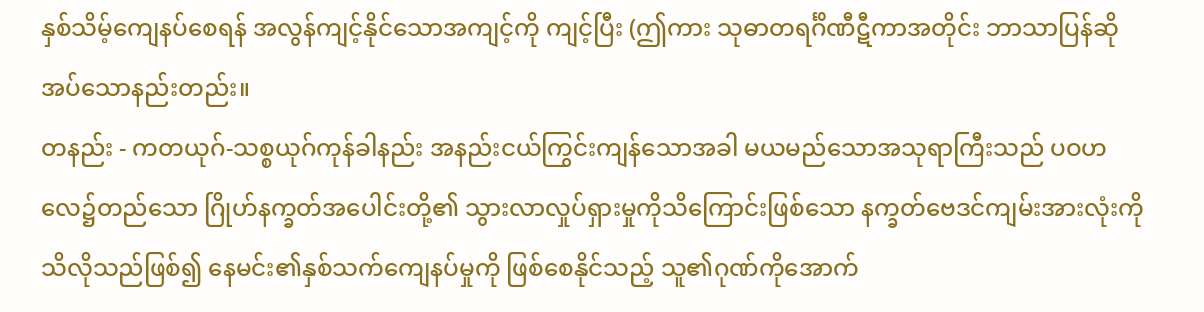နှစ်သိမ့်ကျေနပ်စေရန် အလွန်ကျင့်နိုင်သောအကျင့်ကို ကျင့်ပြီး (ဤကား သုဓာတရင်္ဂိဏီဋီကာအတိုင်း ဘာသာပြန်ဆိုအပ်သောနည်းတည်း။
တနည်း - ကတယုဂ်-သစ္စယုဂ်ကုန်ခါနည်း အနည်းငယ်ကြွင်းကျန်သောအခါ မယမည်သောအသုရာကြီးသည် ပဝဟလေ၌တည်သော ဂြိုဟ်နက္ခတ်အပေါင်းတို့၏ သွားလာလှုပ်ရှားမှုကိုသိကြောင်းဖြစ်သော နက္ခတ်ဗေဒင်ကျမ်းအားလုံးကို သိလိုသည်ဖြစ်၍ နေမင်း၏နှစ်သက်ကျေနပ်မှုကို ဖြစ်စေနိုင်သည့် သူ၏ဂုဏ်ကိုအောက်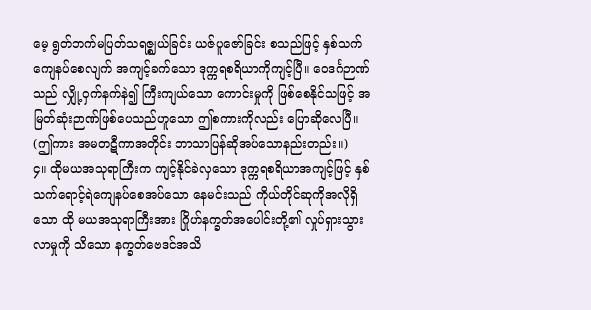မေ့ ရွတ်ဘက်မပြတ်သရဇ္ဈယ်ခြင်း ယဇ်ပူဇော်ခြင်း စသည်ဖြင့် နှစ်သက်ကျေနပ်စေလျက် အကျင့်ခက်သော ဒုက္ကရစရိယာကိုကျင့်ပြီ။ ဝေဒင်္ဂဉာဏ်သည် လျှို့ဝှက်နက်နဲ၍ ကြီးကျယ်သော ကောင်းမှုကို ဖြစ်စေနိုင်သဖြင့် အမြတ်ဆုံးဉာဏ်ဖြစ်ပေသည်ဟူသော ဤစကားကိုလည်း ပြောဆိုလေပြီ။ (ဤကား အမတဋီကာအတိုင်း ဘာသာပြန်ဆိုအပ်သောနည်းတည်း။)
၄။ ထိုမယအသုရာကြီးက ကျင့်နိုင်ခဲလှသော ဒုက္ကရစရိယာအကျင့်ဖြင့် နှစ်သက်ရောင့်ရဲကျေနပ်စေအပ်သော နေမင်းသည် ကိုယ်တိုင်ဆုကိုအလိုရှိသော ထို မယအသုရာကြီးအား ဂြိုဟ်နက္ခတ်အပေါင်းတို့၏ လှုပ်ရှားသွားလာမှုကို သိသော နက္ခတ်ဗေဒင်အသိ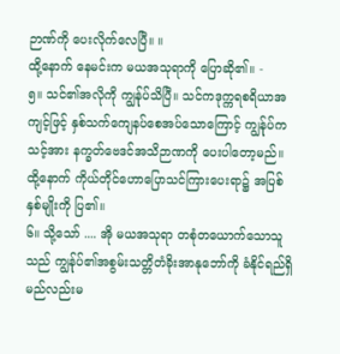ဉာဏ်ကို ပေးလိုက်လေပြီ။ ။
ထို့နောက် နေမင်းက မယအသုရာကို ပြောဆို၏။ -
၅။ သင်၏အလိုကို ကျွန်ုပ်သိပြီ။ သင်ကဒုက္ကရစရိယာအကျင့်ဖြင့် နှစ်သက်ကျေနပ်စေအပ်သောကြောင့် ကျွန်ုပ်က သင့်အား နက္ခတ်ဗေဒင်အသိဉာဏကို ပေးပါတော့မည်။
ထို့နောက် ကိုယ်တိုင်ဟောပြောသင်ကြားပေးရာ၌ အပြစ်နှစ်မျိုးကို ပြ၏။
၆။ သို့သော် .... အို မယအသုရာ တစုံတယောက်သောသူသည် ကျွန်ုပ်၏အစွမ်းသတ္တိတံခိုးအာနုဘော်ကို ခံနိုင်ရည်ရှိမည်လည်းမ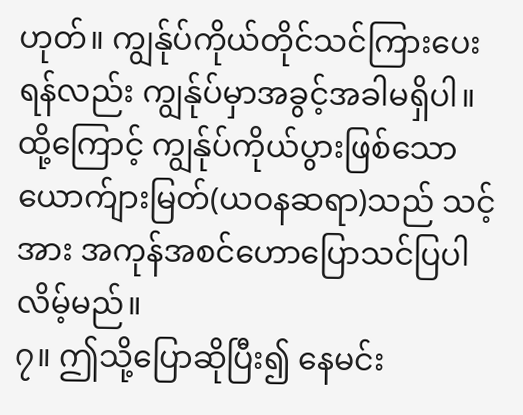ဟုတ်။ ကျွန်ုပ်ကိုယ်တိုင်သင်ကြားပေးရန်လည်း ကျွန်ုပ်မှာအခွင့်အခါမရှိပါ။ ထို့ကြောင့် ကျွန်ုပ်ကိုယ်ပွားဖြစ်သော ယောက်ျားမြတ်(ယဝနဆရာ)သည် သင့်အား အကုန်အစင်ဟောပြောသင်ပြပါလိမ့်မည်။
၇။ ဤသို့ပြောဆိုပြီး၍ နေမင်း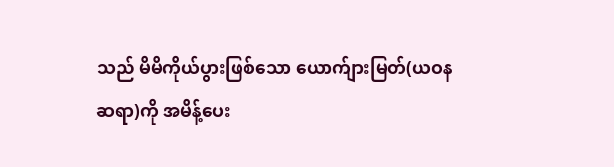သည် မိမိကိုယ်ပွားဖြစ်သော ယောက်ျားမြတ်(ယဝနဆရာ)ကို အမိန့်ပေး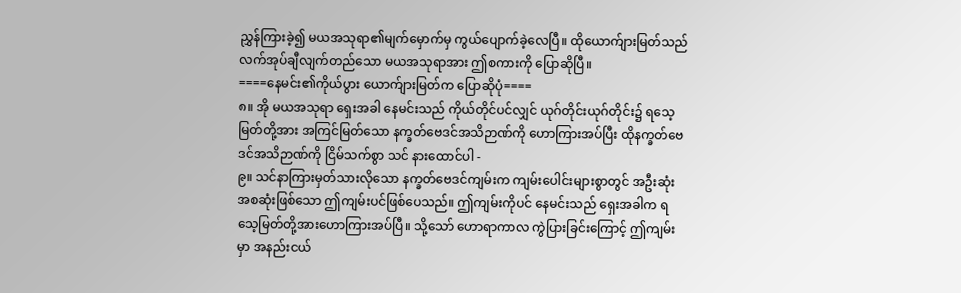ညွှန်ကြားခဲ့၍ မယအသုရာ၏မျက်မှောက်မှ ကွယ်ပျောက်ခဲ့လေပြီ။ ထိုယောက်ျားမြတ်သည် လက်အုပ်ချီလျက်တည်သော မယအသုရာအား ဤစကားကို ပြောဆိုပြီ။
====နေမင်း၏ကိုယ်ပွား ယောက်ျားမြတ်က ပြောဆိုပုံ====
၈။ အို မယအသုရာ ရှေးအခါ နေမင်းသည် ကိုယ်တိုင်ပင်လျှင် ယုဂ်တိုင်းယုဂ်တိုင်း၌ ရသေ့မြတ်တို့အား အကြင်မြတ်သော နက္ခတ်ဗေဒင်အသိဉာဏ်ကို ဟောကြားအပ်ပြီး ထိုနက္ခတ်ဗေဒင်အသိဉာဏ်ကို ငြိမ်သက်စွာ သင် နားထောင်ပါ -
၉။ သင်နာကြားမှတ်သားလိုသော နက္ခတ်ဗေဒင်ကျမ်းက ကျမ်းပေါင်းများစွာတွင် အဦးဆုံးအစဆုံးဖြစ်သော ဤကျမ်းပင်ဖြစ်ပေသည်။ ဤကျမ်းကိုပင် နေမင်းသည် ရှေးအခါက ရသေ့မြတ်တို့အားဟောကြားအပ်ပြီ။ သို့သော် ဟောရာကာလ ကွဲပြားခြင်းကြောင့် ဤကျမ်းမှာ အနည်းငယ်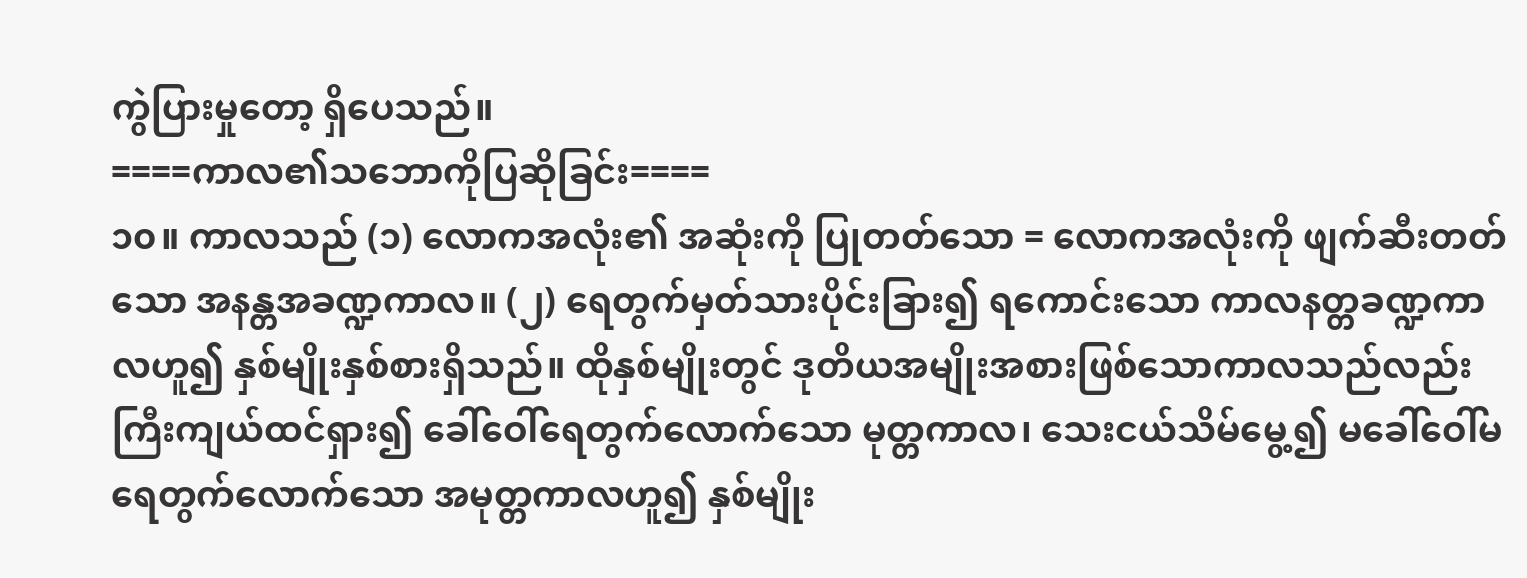ကွဲပြားမှုတော့ ရှိပေသည်။
====ကာလ၏သဘောကိုပြဆိုခြင်း====
၁၀။ ကာလသည် (၁) လောကအလုံး၏ အဆုံးကို ပြုတတ်သော = လောကအလုံးကို ဖျက်ဆီးတတ်သော အနန္တအခဏ္ဍကာလ။ (၂) ရေတွက်မှတ်သားပိုင်းခြား၍ ရကောင်းသော ကာလနတ္တခဏ္ဍကာလဟူ၍ နှစ်မျိုးနှစ်စားရှိသည်။ ထိုနှစ်မျိုးတွင် ဒုတိယအမျိုးအစားဖြစ်သောကာလသည်လည်း ကြီးကျယ်ထင်ရှား၍ ခေါ်ဝေါ်ရေတွက်လောက်သော မုတ္တကာလ၊ သေးငယ်သိမ်မွေ့၍ မခေါ်ဝေါ်မရေတွက်လောက်သော အမုတ္တကာလဟူ၍ နှစ်မျိုး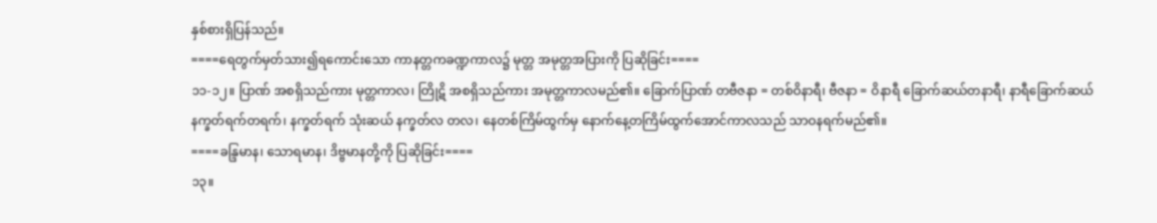နှစ်စားရှိပြန်သည်။
====ရေတွက်မှတ်သား၍ရကောင်းသော ကာနတ္တကခဏ္ဍကာလ၌ မုတ္တ အမုတ္တအပြားကို ပြဆိုခြင်း====
၁၁-၁၂။ ပြာဏ် အစရှိသည်ကား မုတ္တကာလ၊ တြိုဋိ အစရှိသည်ကား အမုတ္တကာလမည်၏။ ခြောက်ပြာဏ် တဗီဇနာ = တစ်ဝိနာရီ၊ ဗီဇနာ = ဝိနာရီ ခြောက်ဆယ်တနာရီ၊ နာရီခြောက်ဆယ် နက္ခတ်ရက်တရက်၊ နက္ခတ်ရက် သုံးဆယ် နက္ခတ်လ တလ၊ နေတစ်ကြိမ်ထွက်မှ နောက်နေ့တကြိမ်ထွက်အောင်ကာလသည် သာဝနရက်မည်၏။
====ခန္ဒြမာန၊ သောရမာန၊ ဒိဗ္ဗမာနတို့ကို ပြဆိုခြင်း====
၁၃။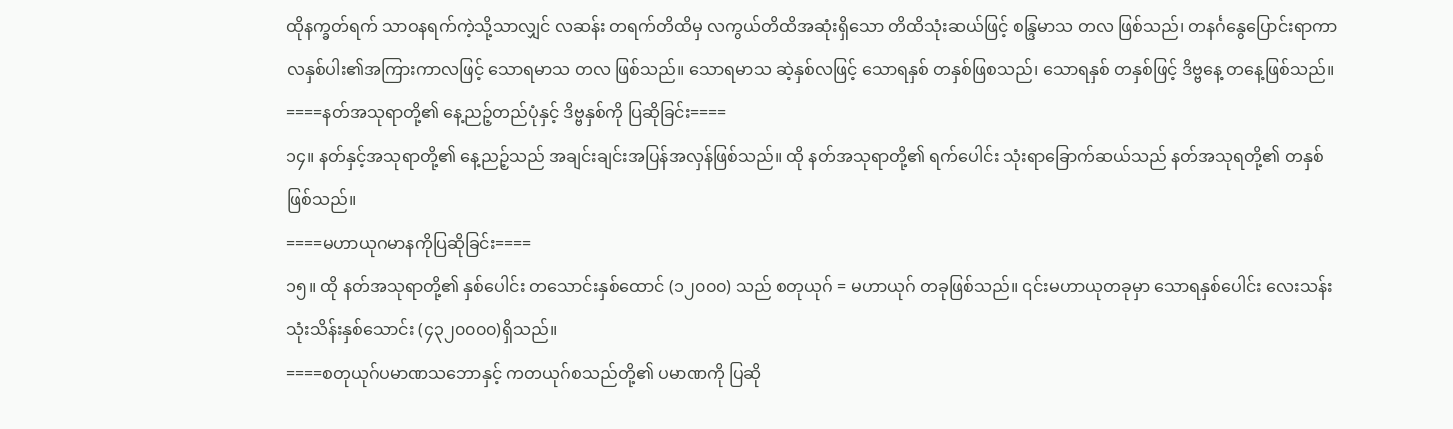ထိုနက္ခတ်ရက် သာဝနရက်ကဲ့သို့သာလျှင် လဆန်း တရက်တိထိမှ လကွယ်တိထိအဆုံးရှိသော တိထိသုံးဆယ်ဖြင့် စန္ဒြမာသ တလ ဖြစ်သည်၊ တနင်္ဂနွေပြောင်းရာကာလနှစ်ပါး၏အကြားကာလဖြင့် သောရမာသ တလ ဖြစ်သည်။ သောရမာသ ဆဲ့နှစ်လဖြင့် သောရနှစ် တနှစ်ဖြစသည်၊ သောရနှစ် တနှစ်ဖြင့် ဒိဗ္ဗနေ့ တနေ့ဖြစ်သည်။
====နတ်အသုရာတို့၏ နေ့ညဉ့်တည်ပုံနှင့် ဒိဗ္ဗနှစ်ကို ပြဆိုခြင်း====
၁၄။ နတ်နှင့်အသုရာတို့၏ နေ့ညဉ့်သည် အချင်းချင်းအပြန်အလှန်ဖြစ်သည်။ ထို နတ်အသုရာတို့၏ ရက်ပေါင်း သုံးရာခြောက်ဆယ်သည် နတ်အသုရတို့၏ တနှစ် ဖြစ်သည်။
====မဟာယုဂမာနကိုပြဆိုခြင်း====
၁၅။ ထို နတ်အသုရာတို့၏ နှစ်ပေါင်း တသောင်းနှစ်ထောင် (၁၂၀၀၀) သည် စတုယုဂ် = မဟာယုဂ် တခုဖြစ်သည်။ ၎င်းမဟာယုတခုမှာ သောရနှစ်ပေါင်း လေးသန်းသုံးသိန်းနှစ်သောင်း (၄၃၂၀၀၀၀)ရှိသည်။
====စတုယုဂ်ပမာဏသဘောနှင့် ကတယုဂ်စသည်တို့၏ ပမာဏကို ပြဆို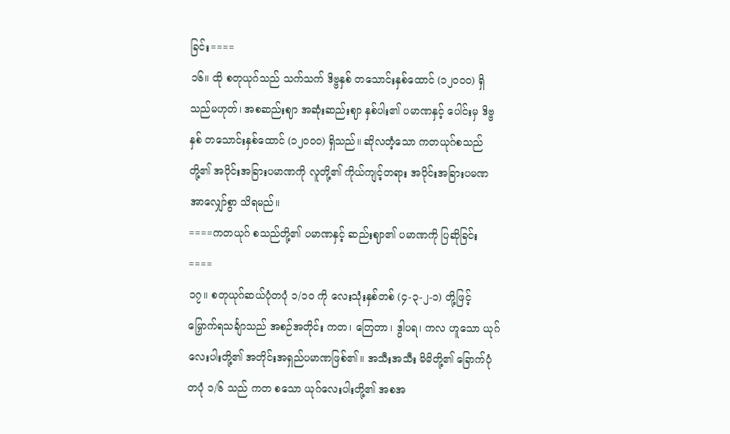ခြင်း====
၁၆။ ထို စတုယုဂ်သည် သက်သက် ဒိဗ္ဗနှစ် တသောင်းနှစ်ထောင် (၁၂၀၀၀) ရှိသည်မဟုတ်၊ အစဆည်းဈာ အဆုံးဆည်းဈာ နှစ်ပါး၏ ပမာဏနှင့် ပေါင်းမှ ဒိဗ္ဗနှစ် တသောင်းနှစ်ထောင် (၁၂၀၀၀) ရှိသည်။ ဆိုလတံ့သော ကတယုဂ်စသည်တို့၏ အပိုင်းအခြားပမာဏကို လူတို့၏ ကိုယ်ကျင့်တရား အပိုင်းအခြားပမဏအာလျှော်စွာ သိရမည်။
====ကတယုဂ် စသည်တို့၏ ပမာဏနှင့် ဆည်းဈာ၏ ပမာဏကို ပြဆိုခြင်း====
၁၇။ စတုယုဂ်ဆယ်ပုံတပုံ ၁/၁၀ ကို လေးသုံးနှစ်တစ် (၄-၃-၂-၁) တို့ဖြင့် မြှောက်ရသင်္ချာသည် အစဉ်အတိုင်း ကတ၊ တြေတာ၊ ဒွါပရ၊ ကလ ဟူသော ယုဂ်လေးပါးတို့၏ အတိုင်းအရှည်ပမာဏဖြစ်၏။ အသီးအသီး မိမိတို့၏ ခြောက်ပုံတပုံ ၁/၆ သည် ကတ စသော ယုဂ်လေးပါးတို့၏ အစအ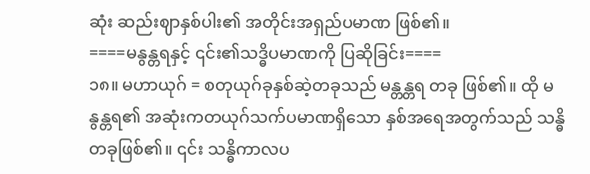ဆုံး ဆည်းဈာနှစ်ပါး၏ အတိုင်းအရှည်ပမာဏ ဖြစ်၏။
====မနွန္တရနှင့် ၎င်း၏သဒ္ဓိပမာဏကို ပြဆိုခြင်း====
၁၈။ မဟာယုဂ် = စတုယုဂ်ခုနှစ်ဆဲ့တခုသည် မန္တန္တရ တခု ဖြစ်၏။ ထို မနွန္တရ၏ အဆုံးကတယုဂ်သက်ပမာဏရှိသော နှစ်အရေအတွက်သည် သန္ဓိတခုဖြစ်၏။ ၎င်း သန္ဓိကာလပ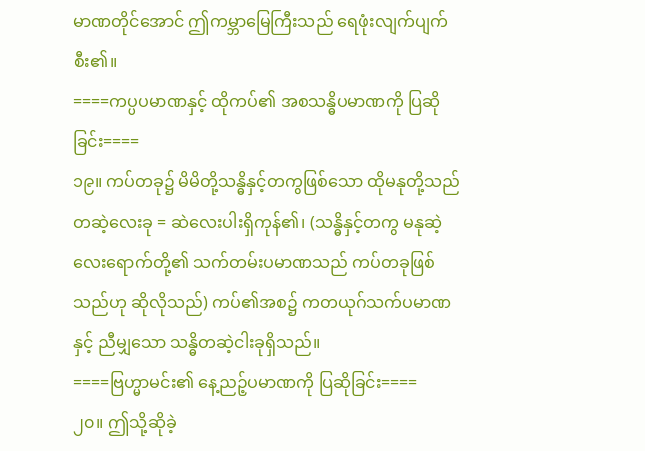မာဏတိုင်အောင် ဤကမ္ဘာမြေကြီးသည် ရေဖုံးလျက်ပျက်စီး၏။
====ကပ္ပပမာဏနှင့် ထိုကပ်၏ အစသန္ဓိပမာဏကို ပြဆိုခြင်း====
၁၉။ ကပ်တခု၌ မိမိတို့သန္ဓိနှင့်တကွဖြစ်သော ထိုမနုတို့သည် တဆဲ့လေးခု = ဆဲလေးပါးရှိကုန်၏၊ (သန္ဓိနှင့်တကွ မနုဆဲ့လေးရောက်တို့၏ သက်တမ်းပမာဏသည် ကပ်တခုဖြစ်သည်ဟု ဆိုလိုသည်) ကပ်၏အစ၌ ကတယုဂ်သက်ပမာဏနှင့် ညီမျှသော သန္ဓိတဆဲ့ငါးခုရှိသည်။
====ဗြဟ္မာမင်း၏ နေ့ညဉ့်ပမာဏကို ပြဆိုခြင်း====
၂၀။ ဤသို့ဆိုခဲ့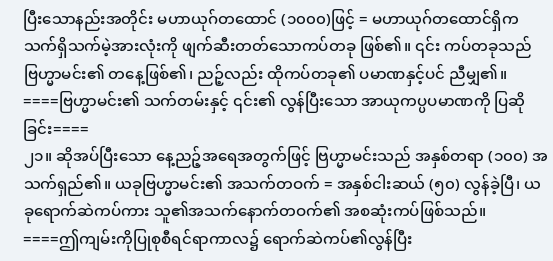ပြီးသောနည်းအတိုင်း မဟာယုဂ်တထောင် (၁၀၀၀)ဖြင့် = မဟာယုဂ်တထောင်ရှိက သက်ရှိသက်မဲ့အားလုံးကို ဖျက်ဆီးတတ်သောကပ်တခု ဖြစ်၏။ ၎င်း ကပ်တခုသည် ဗြဟ္မာမင်း၏ တနေ့ဖြစ်၏၊ ညဉ့်လည်း ထိုကပ်တခု၏ ပမာဏနှင့်ပင် ညီမျှ၏။
====ဗြဟ္မာမင်း၏ သက်တမ်းနှင့် ၎င်း၏ လွန်ပြီးသော အာယုကပ္ပပမာဏကို ပြဆိုခြင်း====
၂၁။ ဆိုအပ်ပြီးသော နေ့ညဉ့်အရေအတွက်ဖြင့် ဗြဟ္မာမင်းသည် အနှစ်တရာ (၁၀၀) အသက်ရှည်၏။ ယခုဗြဟ္မာမင်း၏ အသက်တဝက် = အနှစ်ငါးဆယ် (၅၀) လွန်ခဲ့ပြီ၊ ယခုရောက်ဆဲကပ်ကား သူ၏အသက်နောက်တဝက်၏ အစဆုံးကပ်ဖြစ်သည်။
====ဤကျမ်းကိုပြုစုစီရင်ရာကာလ၌ ရောက်ဆဲကပ်၏လွန်ပြီး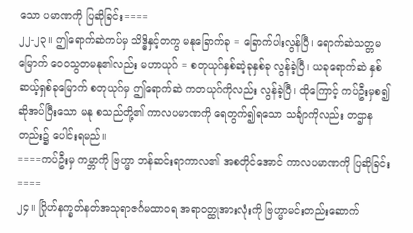သော ပမာဏကို ပြဆိုခြင်း====
၂၂-၂၃။ ဤရောက်ဆဲကပ်မှ သိဒ္ဓိနှင့်တကွ မနုခြောက်ခု = ခြောက်ပါးလွန်ပြီ၊ ရောက်ဆဲသတ္တမမြောက် ဝေဝသွတမနု၏လည်း မဟာယုဂ် = စတုယုဂ်နှစ်ဆဲ့ခုနှစ်ခု လွန်ခဲ့ပြီ၊ ယခုရောက်ဆဲ နှစ်ဆယ့်ရှစ်ခုမြောက် စတုယုဂ်မှ ဤရောက်ဆဲ ကတယုဂ်ကိုလည်း လွန်ခဲ့ပြီ၊ ထိုကြောင့် ကပ်ဦးမှစ၍ဆိုအပ်ပြီးသော မနု စသည်တို့၏ ကာလပမာဏကို ရေတွက်၍ရသော သင်္ချာကိုလည်း တဌာနတည်း၌ ပေါင်းရမည်။
====ကပ်ဦးမှ ကမ္ဘာကို ဗြဟ္မာ ဘန်ဆင်းရာကာလ၏ အစတိုင်အောင် ကာလပမာဏကို ပြဆိုခြင်း====
၂၄။ ဂြိုဟ်နက္ခတ်နတ်အသုရာဇင်္ဂမထာဝရ အရာဝတ္ထုအားလုံးကို ဗြဟ္မာမင်းတည်းဆောက်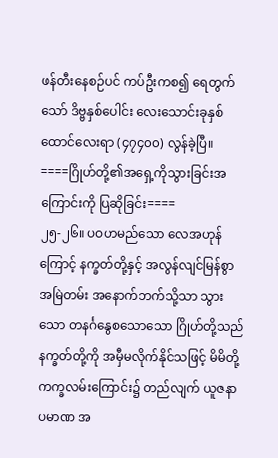ဖန်တီးနေစဉ်ပင် ကပ်ဦးကစ၍ ရေတွက်သော် ဒိဗ္ဗနှစ်ပေါင်း လေးသောင်းခုနှစ်ထောင်လေးရာ (၄၇၄၀၀) လွန်ခဲ့ပြီ။
====ဂြိုဟ်တို့၏အရှေ့ကိုသွားခြင်းအကြောင်းကို ပြဆိုခြင်း====
၂၅-၂၆။ ပဝဟမည်သော လေအဟုန်ကြောင့် နက္ခတ်တို့နှင့် အလွန်လျင်မြန်စွာ အမြဲတမ်း အနောက်ဘက်သို့သာ သွားသော တနင်္ဂနွေစသောသော ဂြိုဟ်တို့သည် နက္ခတ်တို့ကို အမှီမလိုက်နိုင်သဖြင့် မိမိတို့ ကက္ခလမ်းကြောင်း၌ တည်လျက် ယူဇနာပမာဏ အ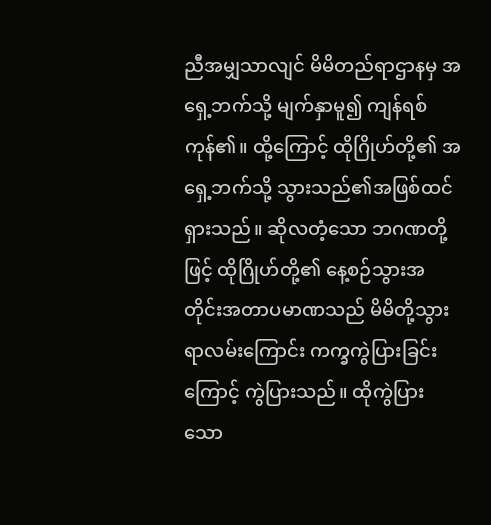ညီအမျှသာလျင် မိမိတည်ရာဌာနမှ အရှေ့ဘက်သို့ မျက်နှာမူ၍ ကျန်ရစ်ကုန်၏။ ထို့ကြောင့် ထိုဂြိုဟ်တို့၏ အရှေ့ဘက်သို့ သွားသည်၏အဖြစ်ထင်ရှားသည်။ ဆိုလတံ့သော ဘဂဏတို့ဖြင့် ထိုဂြိုဟ်တို့၏ နေ့စဉ်သွားအတိုင်းအတာပမာဏသည် မိမိတို့သွားရာလမ်းကြောင်း ကက္ခကွဲပြားခြင်းကြောင့် ကွဲပြားသည်။ ထိုကွဲပြားသော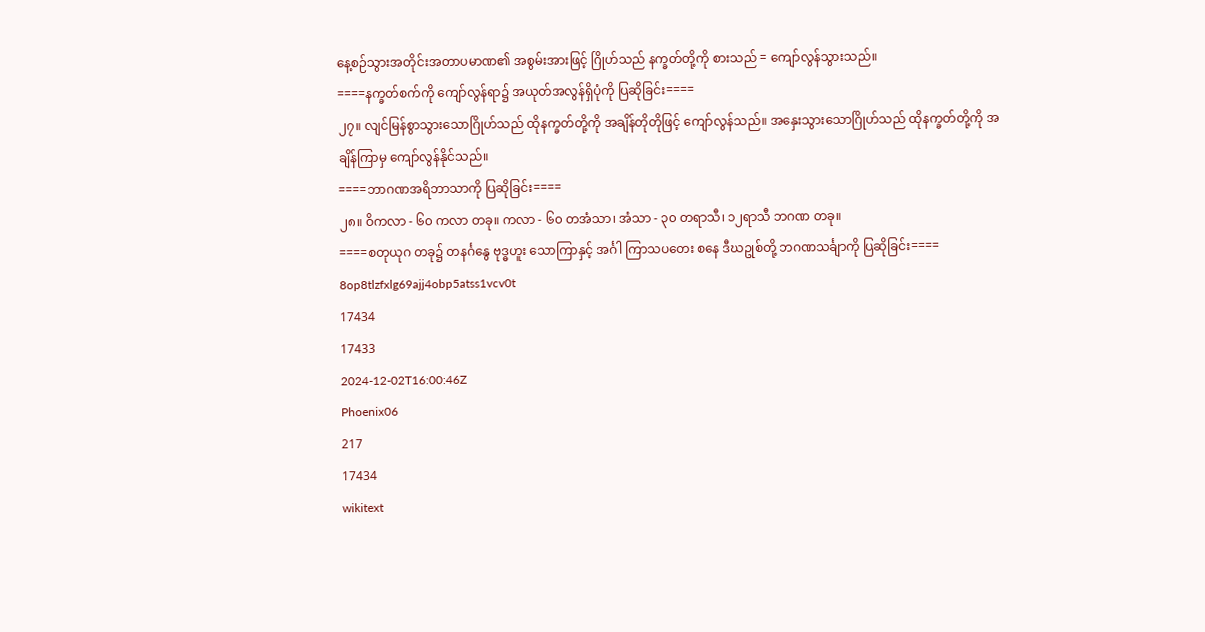နေ့စဉ်သွားအတိုင်းအတာပမာဏ၏ အစွမ်းအားဖြင့် ဂြိုဟ်သည် နက္ခတ်တို့ကို စားသည် = ကျော်လွန်သွားသည်။
====နက္ခတ်စက်ကို ကျော်လွန်ရာ၌ အယုတ်အလွန်ရှိပုံကို ပြဆိုခြင်း====
၂၇။ လျင်မြန်စွာသွားသောဂြိုဟ်သည် ထိုနက္ခတ်တို့ကို အချိန်တိုတိုဖြင့် ကျော်လွန်သည်။ အနှေးသွားသောဂြိုဟ်သည် ထိုနက္ခတ်တို့ကို အချိန်ကြာမှ ကျော်လွန်နိုင်သည်။
====ဘာဂဏအရိဘာသာကို ပြဆိုခြင်း====
၂၈။ ဝိကလာ - ၆၀ ကလာ တခု။ ကလာ - ၆၀ တအံသာ၊ အံသာ - ၃၀ တရာသီ၊ ၁၂ရာသီ ဘဂဏ တခု။
====စတုယုဂ တခု၌ တနင်္ဂနွေ ဗုဒ္ဓဟူး သောကြာနှင့် အင်္ဂါ ကြာသပတေး စနေ ဒီဃဥုစ်တို့ ဘဂဏသင်္ချာကို ပြဆိုခြင်း====
8op8tlzfxlg69ajj4obp5atss1vcv0t
17434
17433
2024-12-02T16:00:46Z
Phoenix06
217
17434
wikitext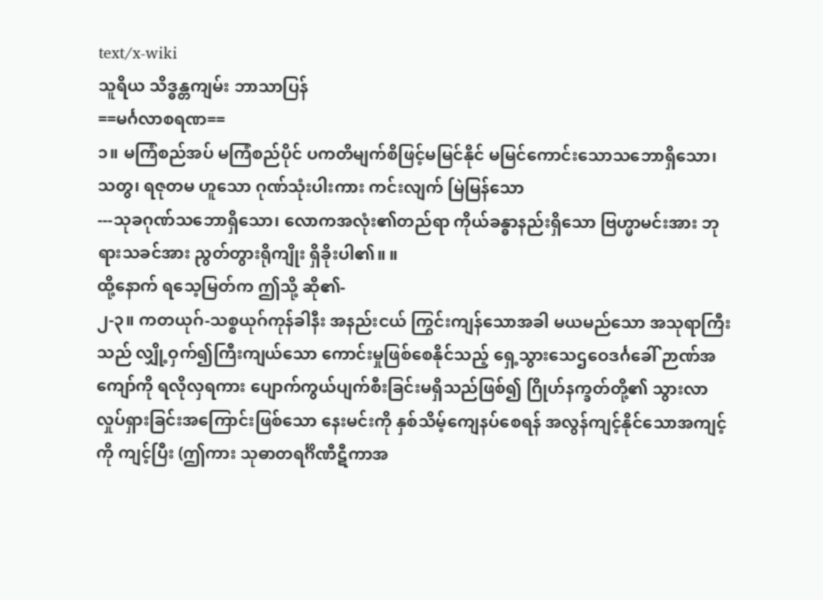text/x-wiki
သူရိယ သိဒ္ဓန္တကျမ်း ဘာသာပြန်
==မင်္ဂလာစရဏ==
၁။ မကြံစည်အပ် မကြံစည်ပိုင် ပကတိမျက်စိဖြင့်မမြင်နိုင် မမြင်ကောင်းသောသဘောရှိသော၊ သတွ၊ ရဇုတမ ဟူသော ဂုဏ်သုံးပါးကား ကင်းလျက် မြဲမြန်သော
---သုခဂုဏ်သဘောရှိသော၊ လောကအလုံး၏တည်ရာ ကိုယ်ခန္ဓာနည်းရှိသော ဗြဟ္မာမင်းအား ဘုရားသခင်အား ညွတ်တွားရိုကျိုး ရှိခိုးပါ၏။ ။
ထို့နောက် ရသေ့မြတ်က ဤသို့ ဆို၏-
၂-၃။ ကတယုဂ်-သစ္စယုဂ်ကုန်ခါနီး အနည်းငယ် ကြွင်းကျန်သောအခါ မယမည်သော အသုရာကြီးသည် လျှို့ဝှက်၍ကြီးကျယ်သော ကောင်းမှုဖြစ်စေနိုင်သည့် ရှေ့သွားသေဌဝေဒင်္ဂခေါ် ဉာဏ်အကျော်ကို ရလိုလှရကား ပျောက်ကွယ်ပျက်စီးခြင်းမရှိသည်ဖြစ်၍ ဂြိုဟ်နက္ခတ်တို့၏ သွားလာလှုပ်ရှားခြင်းအကြောင်းဖြစ်သော နေးမင်းကို နှစ်သိမ့်ကျေနပ်စေရန် အလွန်ကျင့်နိုင်သောအကျင့်ကို ကျင့်ပြီး (ဤကား သုဓာတရင်္ဂိဏီဋီကာအ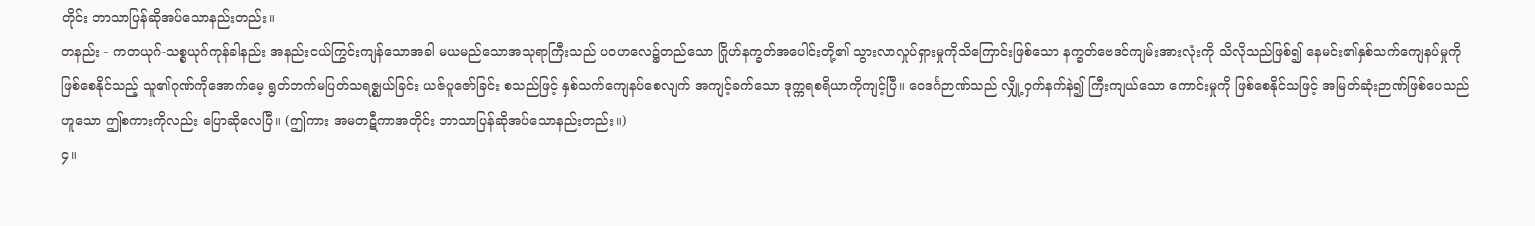တိုင်း ဘာသာပြန်ဆိုအပ်သောနည်းတည်း။
တနည်း - ကတယုဂ်-သစ္စယုဂ်ကုန်ခါနည်း အနည်းငယ်ကြွင်းကျန်သောအခါ မယမည်သောအသုရာကြီးသည် ပဝဟလေ၌တည်သော ဂြိုဟ်နက္ခတ်အပေါင်းတို့၏ သွားလာလှုပ်ရှားမှုကိုသိကြောင်းဖြစ်သော နက္ခတ်ဗေဒင်ကျမ်းအားလုံးကို သိလိုသည်ဖြစ်၍ နေမင်း၏နှစ်သက်ကျေနပ်မှုကို ဖြစ်စေနိုင်သည့် သူ၏ဂုဏ်ကိုအောက်မေ့ ရွတ်ဘက်မပြတ်သရဇ္ဈယ်ခြင်း ယဇ်ပူဇော်ခြင်း စသည်ဖြင့် နှစ်သက်ကျေနပ်စေလျက် အကျင့်ခက်သော ဒုက္ကရစရိယာကိုကျင့်ပြီ။ ဝေဒင်္ဂဉာဏ်သည် လျှို့ဝှက်နက်နဲ၍ ကြီးကျယ်သော ကောင်းမှုကို ဖြစ်စေနိုင်သဖြင့် အမြတ်ဆုံးဉာဏ်ဖြစ်ပေသည်ဟူသော ဤစကားကိုလည်း ပြောဆိုလေပြီ။ (ဤကား အမတဋီကာအတိုင်း ဘာသာပြန်ဆိုအပ်သောနည်းတည်း။)
၄။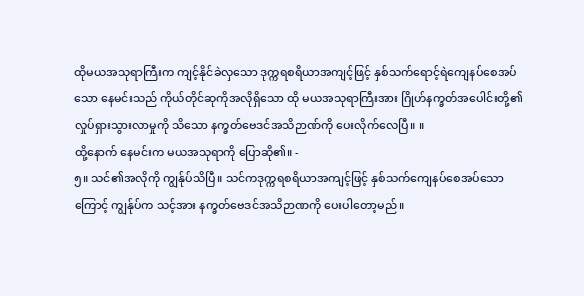ထိုမယအသုရာကြီးက ကျင့်နိုင်ခဲလှသော ဒုက္ကရစရိယာအကျင့်ဖြင့် နှစ်သက်ရောင့်ရဲကျေနပ်စေအပ်သော နေမင်းသည် ကိုယ်တိုင်ဆုကိုအလိုရှိသော ထို မယအသုရာကြီးအား ဂြိုဟ်နက္ခတ်အပေါင်းတို့၏ လှုပ်ရှားသွားလာမှုကို သိသော နက္ခတ်ဗေဒင်အသိဉာဏ်ကို ပေးလိုက်လေပြီ။ ။
ထို့နောက် နေမင်းက မယအသုရာကို ပြောဆို၏။ -
၅။ သင်၏အလိုကို ကျွန်ုပ်သိပြီ။ သင်ကဒုက္ကရစရိယာအကျင့်ဖြင့် နှစ်သက်ကျေနပ်စေအပ်သောကြောင့် ကျွန်ုပ်က သင့်အား နက္ခတ်ဗေဒင်အသိဉာဏကို ပေးပါတော့မည်။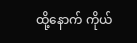ထို့နောက် ကိုယ်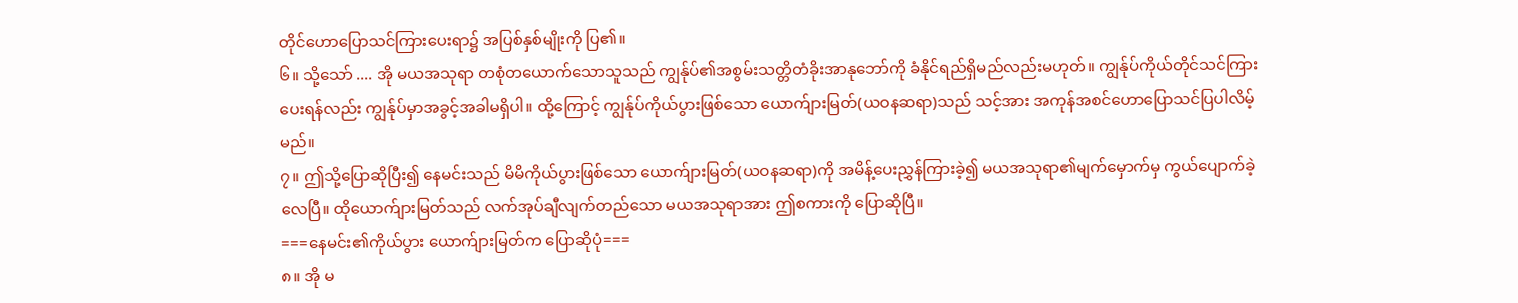တိုင်ဟောပြောသင်ကြားပေးရာ၌ အပြစ်နှစ်မျိုးကို ပြ၏။
၆။ သို့သော် .... အို မယအသုရာ တစုံတယောက်သောသူသည် ကျွန်ုပ်၏အစွမ်းသတ္တိတံခိုးအာနုဘော်ကို ခံနိုင်ရည်ရှိမည်လည်းမဟုတ်။ ကျွန်ုပ်ကိုယ်တိုင်သင်ကြားပေးရန်လည်း ကျွန်ုပ်မှာအခွင့်အခါမရှိပါ။ ထို့ကြောင့် ကျွန်ုပ်ကိုယ်ပွားဖြစ်သော ယောက်ျားမြတ်(ယဝနဆရာ)သည် သင့်အား အကုန်အစင်ဟောပြောသင်ပြပါလိမ့်မည်။
၇။ ဤသို့ပြောဆိုပြီး၍ နေမင်းသည် မိမိကိုယ်ပွားဖြစ်သော ယောက်ျားမြတ်(ယဝနဆရာ)ကို အမိန့်ပေးညွှန်ကြားခဲ့၍ မယအသုရာ၏မျက်မှောက်မှ ကွယ်ပျောက်ခဲ့လေပြီ။ ထိုယောက်ျားမြတ်သည် လက်အုပ်ချီလျက်တည်သော မယအသုရာအား ဤစကားကို ပြောဆိုပြီ။
===နေမင်း၏ကိုယ်ပွား ယောက်ျားမြတ်က ပြောဆိုပုံ===
၈။ အို မ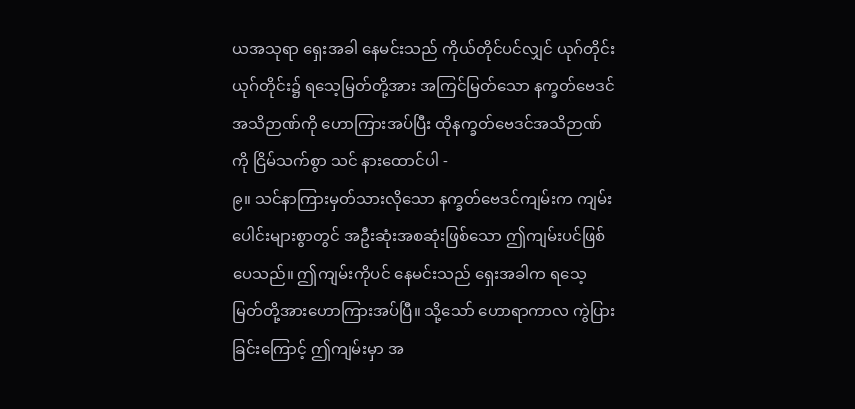ယအသုရာ ရှေးအခါ နေမင်းသည် ကိုယ်တိုင်ပင်လျှင် ယုဂ်တိုင်းယုဂ်တိုင်း၌ ရသေ့မြတ်တို့အား အကြင်မြတ်သော နက္ခတ်ဗေဒင်အသိဉာဏ်ကို ဟောကြားအပ်ပြီး ထိုနက္ခတ်ဗေဒင်အသိဉာဏ်ကို ငြိမ်သက်စွာ သင် နားထောင်ပါ -
၉။ သင်နာကြားမှတ်သားလိုသော နက္ခတ်ဗေဒင်ကျမ်းက ကျမ်းပေါင်းများစွာတွင် အဦးဆုံးအစဆုံးဖြစ်သော ဤကျမ်းပင်ဖြစ်ပေသည်။ ဤကျမ်းကိုပင် နေမင်းသည် ရှေးအခါက ရသေ့မြတ်တို့အားဟောကြားအပ်ပြီ။ သို့သော် ဟောရာကာလ ကွဲပြားခြင်းကြောင့် ဤကျမ်းမှာ အ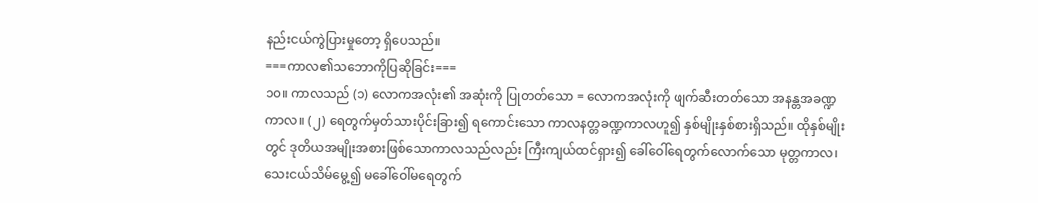နည်းငယ်ကွဲပြားမှုတော့ ရှိပေသည်။
===ကာလ၏သဘောကိုပြဆိုခြင်း===
၁၀။ ကာလသည် (၁) လောကအလုံး၏ အဆုံးကို ပြုတတ်သော = လောကအလုံးကို ဖျက်ဆီးတတ်သော အနန္တအခဏ္ဍကာလ။ (၂) ရေတွက်မှတ်သားပိုင်းခြား၍ ရကောင်းသော ကာလနတ္တခဏ္ဍကာလဟူ၍ နှစ်မျိုးနှစ်စားရှိသည်။ ထိုနှစ်မျိုးတွင် ဒုတိယအမျိုးအစားဖြစ်သောကာလသည်လည်း ကြီးကျယ်ထင်ရှား၍ ခေါ်ဝေါ်ရေတွက်လောက်သော မုတ္တကာလ၊ သေးငယ်သိမ်မွေ့၍ မခေါ်ဝေါ်မရေတွက်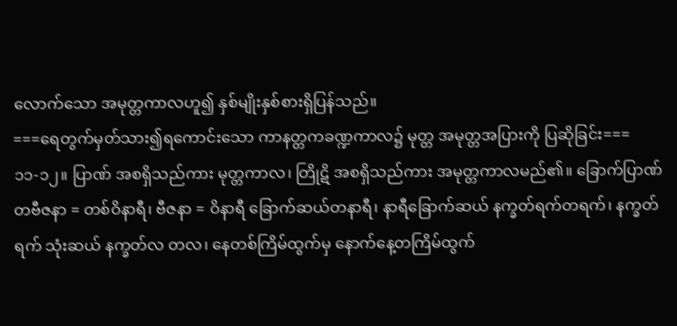လောက်သော အမုတ္တကာလဟူ၍ နှစ်မျိုးနှစ်စားရှိပြန်သည်။
===ရေတွက်မှတ်သား၍ရကောင်းသော ကာနတ္တကခဏ္ဍကာလ၌ မုတ္တ အမုတ္တအပြားကို ပြဆိုခြင်း===
၁၁-၁၂။ ပြာဏ် အစရှိသည်ကား မုတ္တကာလ၊ တြိုဋိ အစရှိသည်ကား အမုတ္တကာလမည်၏။ ခြောက်ပြာဏ် တဗီဇနာ = တစ်ဝိနာရီ၊ ဗီဇနာ = ဝိနာရီ ခြောက်ဆယ်တနာရီ၊ နာရီခြောက်ဆယ် နက္ခတ်ရက်တရက်၊ နက္ခတ်ရက် သုံးဆယ် နက္ခတ်လ တလ၊ နေတစ်ကြိမ်ထွက်မှ နောက်နေ့တကြိမ်ထွက်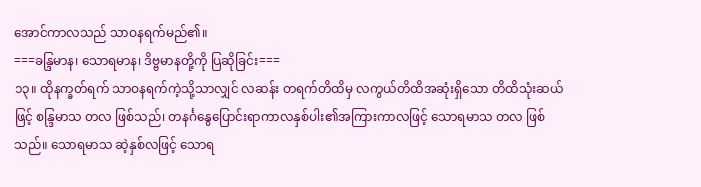အောင်ကာလသည် သာဝနရက်မည်၏။
===ခန္ဒြမာန၊ သောရမာန၊ ဒိဗ္ဗမာနတို့ကို ပြဆိုခြင်း===
၁၃။ ထိုနက္ခတ်ရက် သာဝနရက်ကဲ့သို့သာလျှင် လဆန်း တရက်တိထိမှ လကွယ်တိထိအဆုံးရှိသော တိထိသုံးဆယ်ဖြင့် စန္ဒြမာသ တလ ဖြစ်သည်၊ တနင်္ဂနွေပြောင်းရာကာလနှစ်ပါး၏အကြားကာလဖြင့် သောရမာသ တလ ဖြစ်သည်။ သောရမာသ ဆဲ့နှစ်လဖြင့် သောရ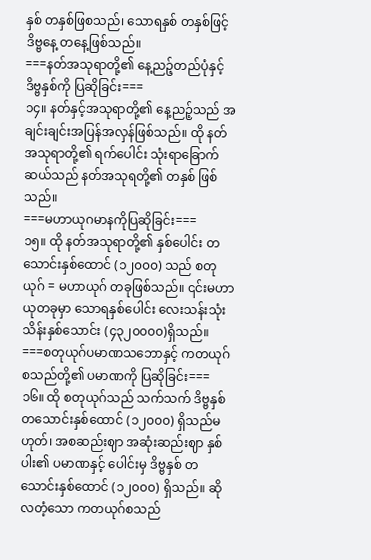နှစ် တနှစ်ဖြစသည်၊ သောရနှစ် တနှစ်ဖြင့် ဒိဗ္ဗနေ့ တနေ့ဖြစ်သည်။
===နတ်အသုရာတို့၏ နေ့ညဉ့်တည်ပုံနှင့် ဒိဗ္ဗနှစ်ကို ပြဆိုခြင်း===
၁၄။ နတ်နှင့်အသုရာတို့၏ နေ့ညဉ့်သည် အချင်းချင်းအပြန်အလှန်ဖြစ်သည်။ ထို နတ်အသုရာတို့၏ ရက်ပေါင်း သုံးရာခြောက်ဆယ်သည် နတ်အသုရတို့၏ တနှစ် ဖြစ်သည်။
===မဟာယုဂမာနကိုပြဆိုခြင်း===
၁၅။ ထို နတ်အသုရာတို့၏ နှစ်ပေါင်း တသောင်းနှစ်ထောင် (၁၂၀၀၀) သည် စတုယုဂ် = မဟာယုဂ် တခုဖြစ်သည်။ ၎င်းမဟာယုတခုမှာ သောရနှစ်ပေါင်း လေးသန်းသုံးသိန်းနှစ်သောင်း (၄၃၂၀၀၀၀)ရှိသည်။
===စတုယုဂ်ပမာဏသဘောနှင့် ကတယုဂ်စသည်တို့၏ ပမာဏကို ပြဆိုခြင်း===
၁၆။ ထို စတုယုဂ်သည် သက်သက် ဒိဗ္ဗနှစ် တသောင်းနှစ်ထောင် (၁၂၀၀၀) ရှိသည်မဟုတ်၊ အစဆည်းဈာ အဆုံးဆည်းဈာ နှစ်ပါး၏ ပမာဏနှင့် ပေါင်းမှ ဒိဗ္ဗနှစ် တသောင်းနှစ်ထောင် (၁၂၀၀၀) ရှိသည်။ ဆိုလတံ့သော ကတယုဂ်စသည်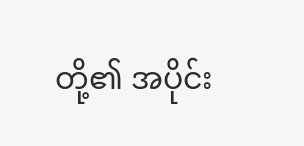တို့၏ အပိုင်း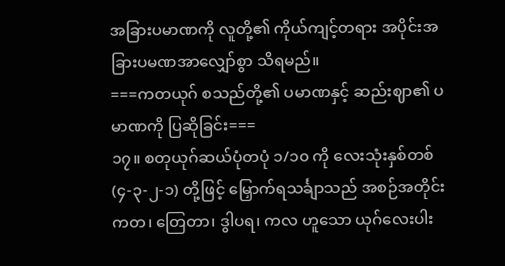အခြားပမာဏကို လူတို့၏ ကိုယ်ကျင့်တရား အပိုင်းအခြားပမဏအာလျှော်စွာ သိရမည်။
===ကတယုဂ် စသည်တို့၏ ပမာဏနှင့် ဆည်းဈာ၏ ပမာဏကို ပြဆိုခြင်း===
၁၇။ စတုယုဂ်ဆယ်ပုံတပုံ ၁/၁၀ ကို လေးသုံးနှစ်တစ် (၄-၃-၂-၁) တို့ဖြင့် မြှောက်ရသင်္ချာသည် အစဉ်အတိုင်း ကတ၊ တြေတာ၊ ဒွါပရ၊ ကလ ဟူသော ယုဂ်လေးပါး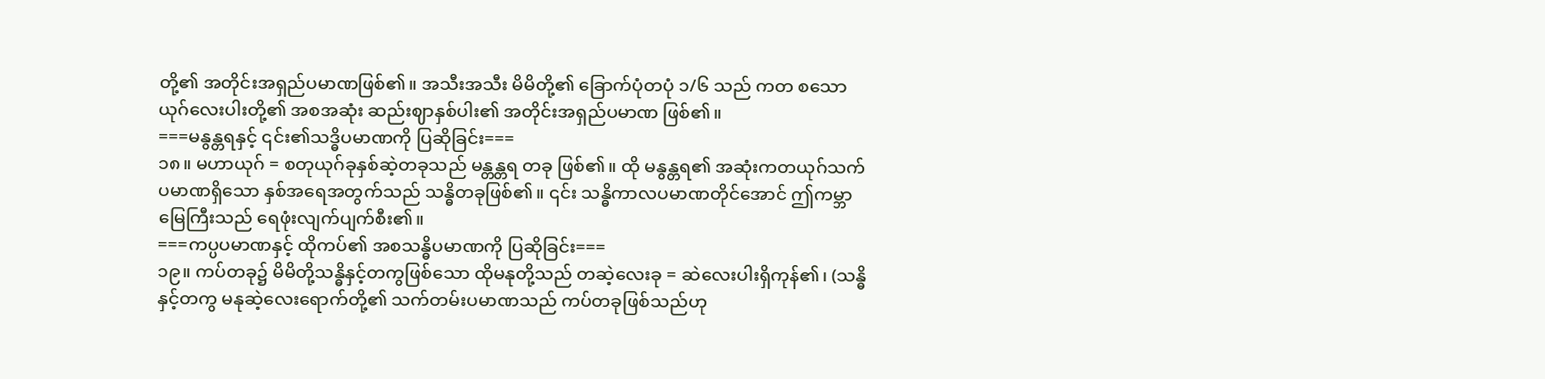တို့၏ အတိုင်းအရှည်ပမာဏဖြစ်၏။ အသီးအသီး မိမိတို့၏ ခြောက်ပုံတပုံ ၁/၆ သည် ကတ စသော ယုဂ်လေးပါးတို့၏ အစအဆုံး ဆည်းဈာနှစ်ပါး၏ အတိုင်းအရှည်ပမာဏ ဖြစ်၏။
===မနွန္တရနှင့် ၎င်း၏သဒ္ဓိပမာဏကို ပြဆိုခြင်း===
၁၈။ မဟာယုဂ် = စတုယုဂ်ခုနှစ်ဆဲ့တခုသည် မန္တန္တရ တခု ဖြစ်၏။ ထို မနွန္တရ၏ အဆုံးကတယုဂ်သက်ပမာဏရှိသော နှစ်အရေအတွက်သည် သန္ဓိတခုဖြစ်၏။ ၎င်း သန္ဓိကာလပမာဏတိုင်အောင် ဤကမ္ဘာမြေကြီးသည် ရေဖုံးလျက်ပျက်စီး၏။
===ကပ္ပပမာဏနှင့် ထိုကပ်၏ အစသန္ဓိပမာဏကို ပြဆိုခြင်း===
၁၉။ ကပ်တခု၌ မိမိတို့သန္ဓိနှင့်တကွဖြစ်သော ထိုမနုတို့သည် တဆဲ့လေးခု = ဆဲလေးပါးရှိကုန်၏၊ (သန္ဓိနှင့်တကွ မနုဆဲ့လေးရောက်တို့၏ သက်တမ်းပမာဏသည် ကပ်တခုဖြစ်သည်ဟု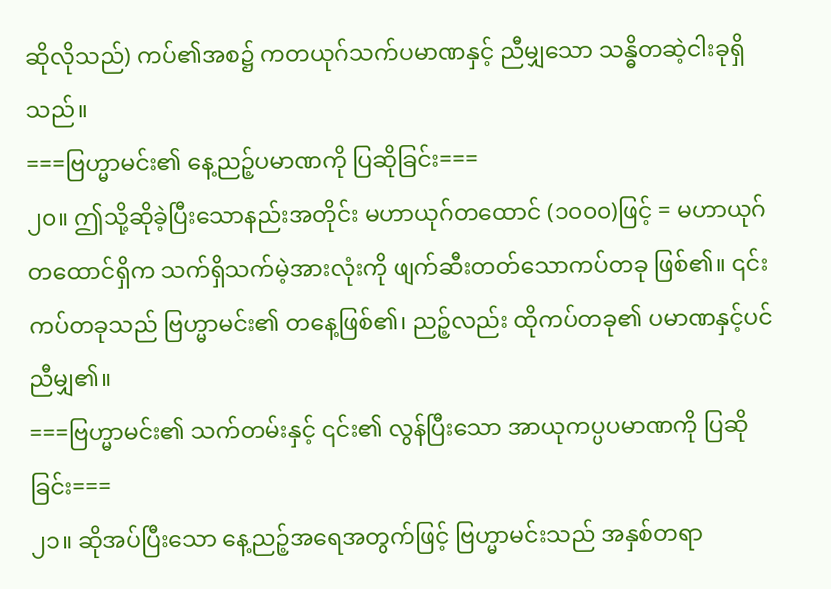ဆိုလိုသည်) ကပ်၏အစ၌ ကတယုဂ်သက်ပမာဏနှင့် ညီမျှသော သန္ဓိတဆဲ့ငါးခုရှိသည်။
===ဗြဟ္မာမင်း၏ နေ့ညဉ့်ပမာဏကို ပြဆိုခြင်း===
၂၀။ ဤသို့ဆိုခဲ့ပြီးသောနည်းအတိုင်း မဟာယုဂ်တထောင် (၁၀၀၀)ဖြင့် = မဟာယုဂ်တထောင်ရှိက သက်ရှိသက်မဲ့အားလုံးကို ဖျက်ဆီးတတ်သောကပ်တခု ဖြစ်၏။ ၎င်း ကပ်တခုသည် ဗြဟ္မာမင်း၏ တနေ့ဖြစ်၏၊ ညဉ့်လည်း ထိုကပ်တခု၏ ပမာဏနှင့်ပင် ညီမျှ၏။
===ဗြဟ္မာမင်း၏ သက်တမ်းနှင့် ၎င်း၏ လွန်ပြီးသော အာယုကပ္ပပမာဏကို ပြဆိုခြင်း===
၂၁။ ဆိုအပ်ပြီးသော နေ့ညဉ့်အရေအတွက်ဖြင့် ဗြဟ္မာမင်းသည် အနှစ်တရာ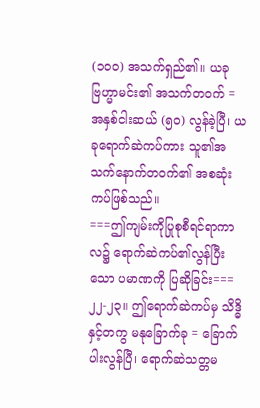(၁၀၀) အသက်ရှည်၏။ ယခုဗြဟ္မာမင်း၏ အသက်တဝက် = အနှစ်ငါးဆယ် (၅၀) လွန်ခဲ့ပြီ၊ ယခုရောက်ဆဲကပ်ကား သူ၏အသက်နောက်တဝက်၏ အစဆုံးကပ်ဖြစ်သည်။
===ဤကျမ်းကိုပြုစုစီရင်ရာကာလ၌ ရောက်ဆဲကပ်၏လွန်ပြီးသော ပမာဏကို ပြဆိုခြင်း===
၂၂-၂၃။ ဤရောက်ဆဲကပ်မှ သိဒ္ဓိနှင့်တကွ မနုခြောက်ခု = ခြောက်ပါးလွန်ပြီ၊ ရောက်ဆဲသတ္တမ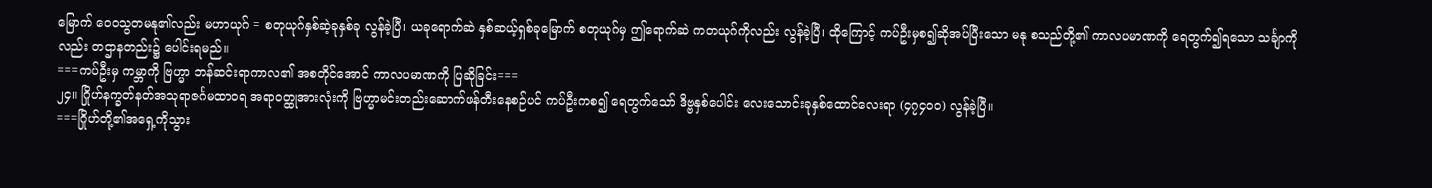မြောက် ဝေဝသွတမနု၏လည်း မဟာယုဂ် = စတုယုဂ်နှစ်ဆဲ့ခုနှစ်ခု လွန်ခဲ့ပြီ၊ ယခုရောက်ဆဲ နှစ်ဆယ့်ရှစ်ခုမြောက် စတုယုဂ်မှ ဤရောက်ဆဲ ကတယုဂ်ကိုလည်း လွန်ခဲ့ပြီ၊ ထိုကြောင့် ကပ်ဦးမှစ၍ဆိုအပ်ပြီးသော မနု စသည်တို့၏ ကာလပမာဏကို ရေတွက်၍ရသော သင်္ချာကိုလည်း တဌာနတည်း၌ ပေါင်းရမည်။
===ကပ်ဦးမှ ကမ္ဘာကို ဗြဟ္မာ ဘန်ဆင်းရာကာလ၏ အစတိုင်အောင် ကာလပမာဏကို ပြဆိုခြင်း===
၂၄။ ဂြိုဟ်နက္ခတ်နတ်အသုရာဇင်္ဂမထာဝရ အရာဝတ္ထုအားလုံးကို ဗြဟ္မာမင်းတည်းဆောက်ဖန်တီးနေစဉ်ပင် ကပ်ဦးကစ၍ ရေတွက်သော် ဒိဗ္ဗနှစ်ပေါင်း လေးသောင်းခုနှစ်ထောင်လေးရာ (၄၇၄၀၀) လွန်ခဲ့ပြီ။
===ဂြိုဟ်တို့၏အရှေ့ကိုသွား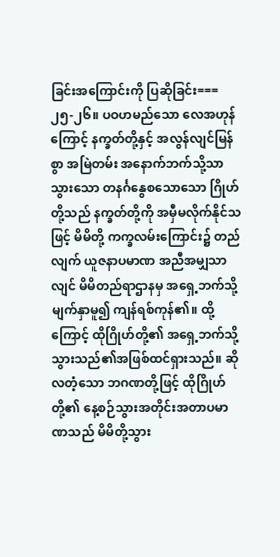ခြင်းအကြောင်းကို ပြဆိုခြင်း===
၂၅-၂၆။ ပဝဟမည်သော လေအဟုန်ကြောင့် နက္ခတ်တို့နှင့် အလွန်လျင်မြန်စွာ အမြဲတမ်း အနောက်ဘက်သို့သာ သွားသော တနင်္ဂနွေစသောသော ဂြိုဟ်တို့သည် နက္ခတ်တို့ကို အမှီမလိုက်နိုင်သဖြင့် မိမိတို့ ကက္ခလမ်းကြောင်း၌ တည်လျက် ယူဇနာပမာဏ အညီအမျှသာလျင် မိမိတည်ရာဌာနမှ အရှေ့ဘက်သို့ မျက်နှာမူ၍ ကျန်ရစ်ကုန်၏။ ထို့ကြောင့် ထိုဂြိုဟ်တို့၏ အရှေ့ဘက်သို့ သွားသည်၏အဖြစ်ထင်ရှားသည်။ ဆိုလတံ့သော ဘဂဏတို့ဖြင့် ထိုဂြိုဟ်တို့၏ နေ့စဉ်သွားအတိုင်းအတာပမာဏသည် မိမိတို့သွား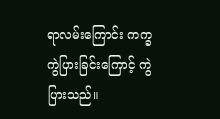ရာလမ်းကြောင်း ကက္ခကွဲပြားခြင်းကြောင့် ကွဲပြားသည်။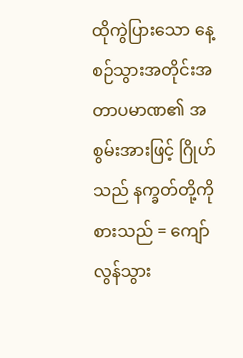ထိုကွဲပြားသော နေ့စဉ်သွားအတိုင်းအတာပမာဏ၏ အစွမ်းအားဖြင့် ဂြိုဟ်သည် နက္ခတ်တို့ကို စားသည် = ကျော်လွန်သွား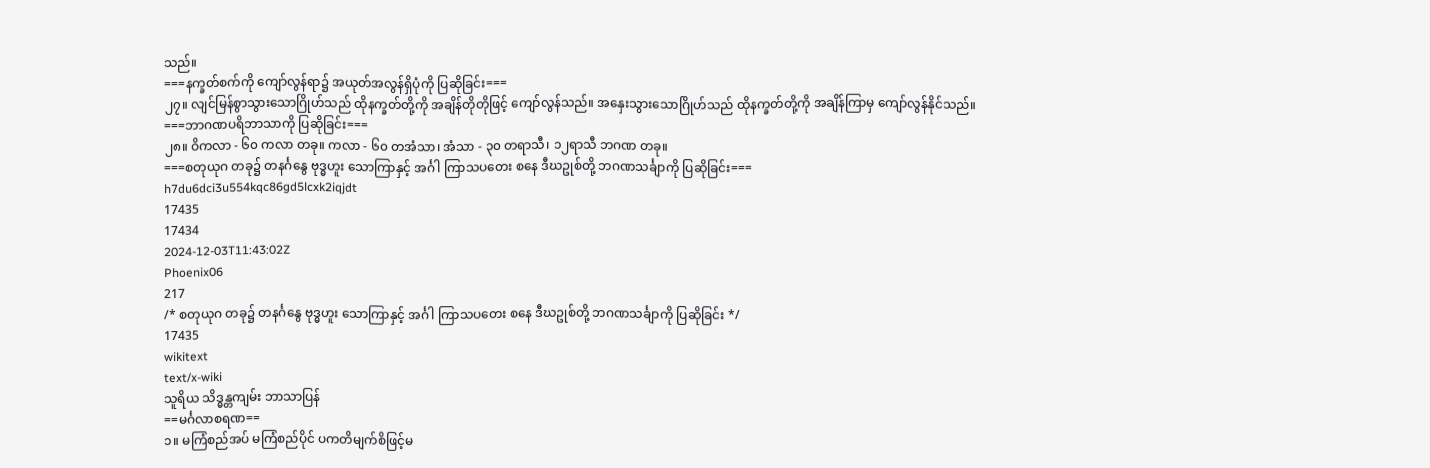သည်။
===နက္ခတ်စက်ကို ကျော်လွန်ရာ၌ အယုတ်အလွန်ရှိပုံကို ပြဆိုခြင်း===
၂၇။ လျင်မြန်စွာသွားသောဂြိုဟ်သည် ထိုနက္ခတ်တို့ကို အချိန်တိုတိုဖြင့် ကျော်လွန်သည်။ အနှေးသွားသောဂြိုဟ်သည် ထိုနက္ခတ်တို့ကို အချိန်ကြာမှ ကျော်လွန်နိုင်သည်။
===ဘာဂဏပရိဘာသာကို ပြဆိုခြင်း===
၂၈။ ဝိကလာ - ၆၀ ကလာ တခု။ ကလာ - ၆၀ တအံသာ၊ အံသာ - ၃၀ တရာသီ၊ ၁၂ရာသီ ဘဂဏ တခု။
===စတုယုဂ တခု၌ တနင်္ဂနွေ ဗုဒ္ဓဟူး သောကြာနှင့် အင်္ဂါ ကြာသပတေး စနေ ဒီဃဥုစ်တို့ ဘဂဏသင်္ချာကို ပြဆိုခြင်း===
h7du6dci3u554kqc86gd5lcxk2iqjdt
17435
17434
2024-12-03T11:43:02Z
Phoenix06
217
/* စတုယုဂ တခု၌ တနင်္ဂနွေ ဗုဒ္ဓဟူး သောကြာနှင့် အင်္ဂါ ကြာသပတေး စနေ ဒီဃဥုစ်တို့ ဘဂဏသင်္ချာကို ပြဆိုခြင်း */
17435
wikitext
text/x-wiki
သူရိယ သိဒ္ဓန္တကျမ်း ဘာသာပြန်
==မင်္ဂလာစရဏ==
၁။ မကြံစည်အပ် မကြံစည်ပိုင် ပကတိမျက်စိဖြင့်မ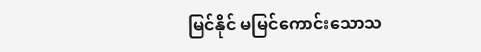မြင်နိုင် မမြင်ကောင်းသောသ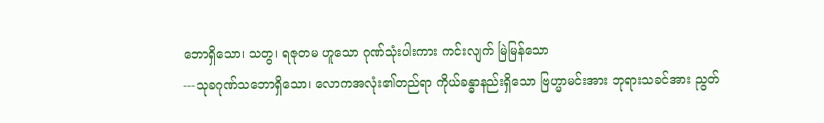ဘောရှိသော၊ သတွ၊ ရဇုတမ ဟူသော ဂုဏ်သုံးပါးကား ကင်းလျက် မြဲမြန်သော
---သုခဂုဏ်သဘောရှိသော၊ လောကအလုံး၏တည်ရာ ကိုယ်ခန္ဓာနည်းရှိသော ဗြဟ္မာမင်းအား ဘုရားသခင်အား ညွတ်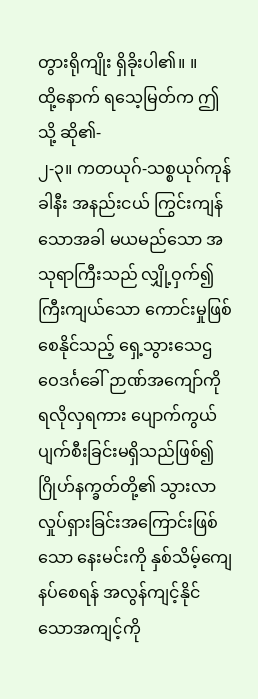တွားရိုကျိုး ရှိခိုးပါ၏။ ။
ထို့နောက် ရသေ့မြတ်က ဤသို့ ဆို၏-
၂-၃။ ကတယုဂ်-သစ္စယုဂ်ကုန်ခါနီး အနည်းငယ် ကြွင်းကျန်သောအခါ မယမည်သော အသုရာကြီးသည် လျှို့ဝှက်၍ကြီးကျယ်သော ကောင်းမှုဖြစ်စေနိုင်သည့် ရှေ့သွားသေဌဝေဒင်္ဂခေါ် ဉာဏ်အကျော်ကို ရလိုလှရကား ပျောက်ကွယ်ပျက်စီးခြင်းမရှိသည်ဖြစ်၍ ဂြိုဟ်နက္ခတ်တို့၏ သွားလာလှုပ်ရှားခြင်းအကြောင်းဖြစ်သော နေးမင်းကို နှစ်သိမ့်ကျေနပ်စေရန် အလွန်ကျင့်နိုင်သောအကျင့်ကို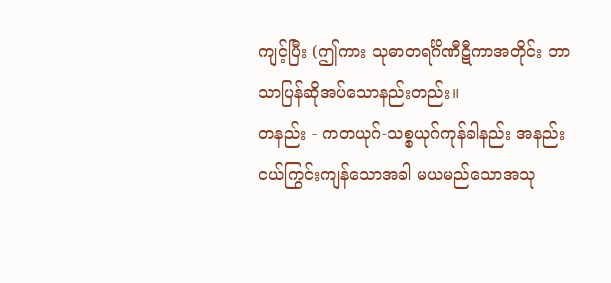ကျင့်ပြီး (ဤကား သုဓာတရင်္ဂိဏီဋီကာအတိုင်း ဘာသာပြန်ဆိုအပ်သောနည်းတည်း။
တနည်း - ကတယုဂ်-သစ္စယုဂ်ကုန်ခါနည်း အနည်းငယ်ကြွင်းကျန်သောအခါ မယမည်သောအသု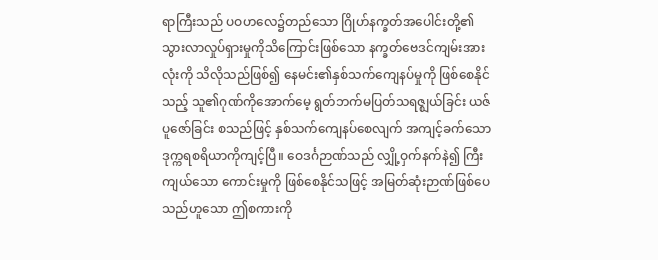ရာကြီးသည် ပဝဟလေ၌တည်သော ဂြိုဟ်နက္ခတ်အပေါင်းတို့၏ သွားလာလှုပ်ရှားမှုကိုသိကြောင်းဖြစ်သော နက္ခတ်ဗေဒင်ကျမ်းအားလုံးကို သိလိုသည်ဖြစ်၍ နေမင်း၏နှစ်သက်ကျေနပ်မှုကို ဖြစ်စေနိုင်သည့် သူ၏ဂုဏ်ကိုအောက်မေ့ ရွတ်ဘက်မပြတ်သရဇ္ဈယ်ခြင်း ယဇ်ပူဇော်ခြင်း စသည်ဖြင့် နှစ်သက်ကျေနပ်စေလျက် အကျင့်ခက်သော ဒုက္ကရစရိယာကိုကျင့်ပြီ။ ဝေဒင်္ဂဉာဏ်သည် လျှို့ဝှက်နက်နဲ၍ ကြီးကျယ်သော ကောင်းမှုကို ဖြစ်စေနိုင်သဖြင့် အမြတ်ဆုံးဉာဏ်ဖြစ်ပေသည်ဟူသော ဤစကားကို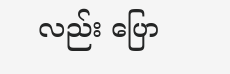လည်း ပြော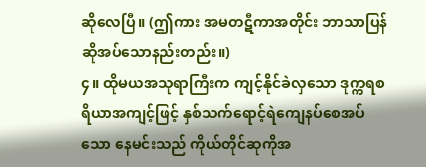ဆိုလေပြီ။ (ဤကား အမတဋီကာအတိုင်း ဘာသာပြန်ဆိုအပ်သောနည်းတည်း။)
၄။ ထိုမယအသုရာကြီးက ကျင့်နိုင်ခဲလှသော ဒုက္ကရစရိယာအကျင့်ဖြင့် နှစ်သက်ရောင့်ရဲကျေနပ်စေအပ်သော နေမင်းသည် ကိုယ်တိုင်ဆုကိုအ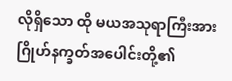လိုရှိသော ထို မယအသုရာကြီးအား ဂြိုဟ်နက္ခတ်အပေါင်းတို့၏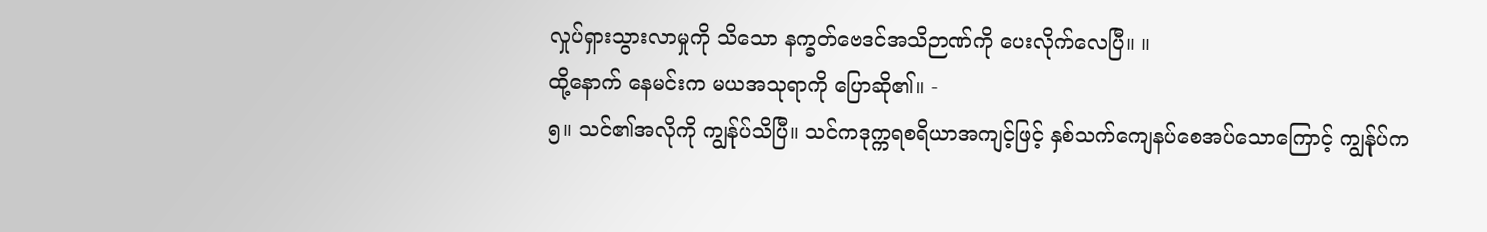လှုပ်ရှားသွားလာမှုကို သိသော နက္ခတ်ဗေဒင်အသိဉာဏ်ကို ပေးလိုက်လေပြီ။ ။
ထို့နောက် နေမင်းက မယအသုရာကို ပြောဆို၏။ -
၅။ သင်၏အလိုကို ကျွန်ုပ်သိပြီ။ သင်ကဒုက္ကရစရိယာအကျင့်ဖြင့် နှစ်သက်ကျေနပ်စေအပ်သောကြောင့် ကျွန်ုပ်က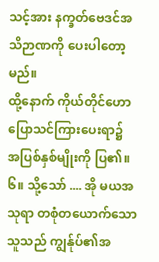သင့်အား နက္ခတ်ဗေဒင်အသိဉာဏကို ပေးပါတော့မည်။
ထို့နောက် ကိုယ်တိုင်ဟောပြောသင်ကြားပေးရာ၌ အပြစ်နှစ်မျိုးကို ပြ၏။
၆။ သို့သော် .... အို မယအသုရာ တစုံတယောက်သောသူသည် ကျွန်ုပ်၏အ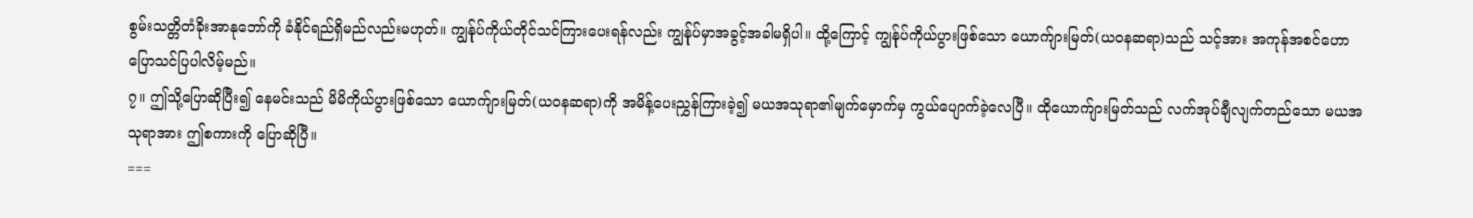စွမ်းသတ္တိတံခိုးအာနုဘော်ကို ခံနိုင်ရည်ရှိမည်လည်းမဟုတ်။ ကျွန်ုပ်ကိုယ်တိုင်သင်ကြားပေးရန်လည်း ကျွန်ုပ်မှာအခွင့်အခါမရှိပါ။ ထို့ကြောင့် ကျွန်ုပ်ကိုယ်ပွားဖြစ်သော ယောက်ျားမြတ်(ယဝနဆရာ)သည် သင့်အား အကုန်အစင်ဟောပြောသင်ပြပါလိမ့်မည်။
၇။ ဤသို့ပြောဆိုပြီး၍ နေမင်းသည် မိမိကိုယ်ပွားဖြစ်သော ယောက်ျားမြတ်(ယဝနဆရာ)ကို အမိန့်ပေးညွှန်ကြားခဲ့၍ မယအသုရာ၏မျက်မှောက်မှ ကွယ်ပျောက်ခဲ့လေပြီ။ ထိုယောက်ျားမြတ်သည် လက်အုပ်ချီလျက်တည်သော မယအသုရာအား ဤစကားကို ပြောဆိုပြီ။
===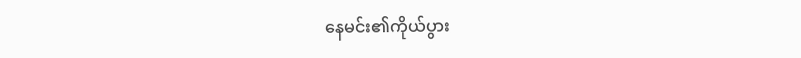နေမင်း၏ကိုယ်ပွား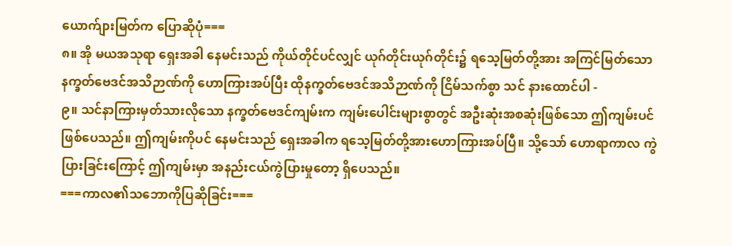ယောက်ျားမြတ်က ပြောဆိုပုံ===
၈။ အို မယအသုရာ ရှေးအခါ နေမင်းသည် ကိုယ်တိုင်ပင်လျှင် ယုဂ်တိုင်းယုဂ်တိုင်း၌ ရသေ့မြတ်တို့အား အကြင်မြတ်သော နက္ခတ်ဗေဒင်အသိဉာဏ်ကို ဟောကြားအပ်ပြီး ထိုနက္ခတ်ဗေဒင်အသိဉာဏ်ကို ငြိမ်သက်စွာ သင် နားထောင်ပါ -
၉။ သင်နာကြားမှတ်သားလိုသော နက္ခတ်ဗေဒင်ကျမ်းက ကျမ်းပေါင်းများစွာတွင် အဦးဆုံးအစဆုံးဖြစ်သော ဤကျမ်းပင်ဖြစ်ပေသည်။ ဤကျမ်းကိုပင် နေမင်းသည် ရှေးအခါက ရသေ့မြတ်တို့အားဟောကြားအပ်ပြီ။ သို့သော် ဟောရာကာလ ကွဲပြားခြင်းကြောင့် ဤကျမ်းမှာ အနည်းငယ်ကွဲပြားမှုတော့ ရှိပေသည်။
===ကာလ၏သဘောကိုပြဆိုခြင်း===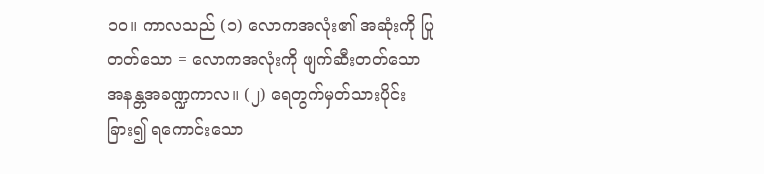၁၀။ ကာလသည် (၁) လောကအလုံး၏ အဆုံးကို ပြုတတ်သော = လောကအလုံးကို ဖျက်ဆီးတတ်သော အနန္တအခဏ္ဍကာလ။ (၂) ရေတွက်မှတ်သားပိုင်းခြား၍ ရကောင်းသော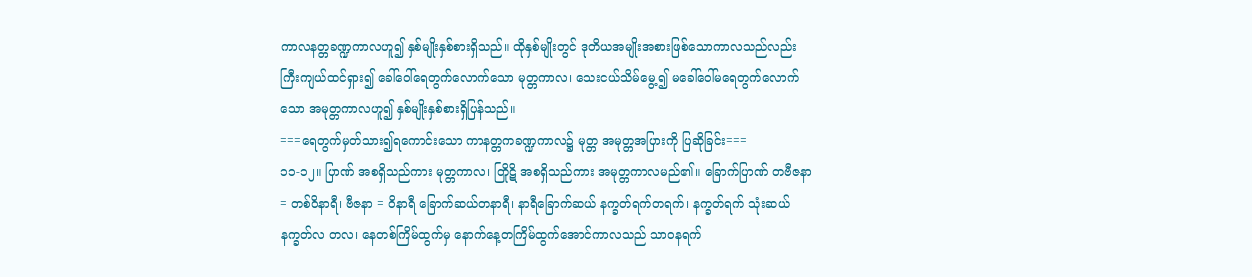ကာလနတ္တခဏ္ဍကာလဟူ၍ နှစ်မျိုးနှစ်စားရှိသည်။ ထိုနှစ်မျိုးတွင် ဒုတိယအမျိုးအစားဖြစ်သောကာလသည်လည်း ကြီးကျယ်ထင်ရှား၍ ခေါ်ဝေါ်ရေတွက်လောက်သော မုတ္တကာလ၊ သေးငယ်သိမ်မွေ့၍ မခေါ်ဝေါ်မရေတွက်လောက်သော အမုတ္တကာလဟူ၍ နှစ်မျိုးနှစ်စားရှိပြန်သည်။
===ရေတွက်မှတ်သား၍ရကောင်းသော ကာနတ္တကခဏ္ဍကာလ၌ မုတ္တ အမုတ္တအပြားကို ပြဆိုခြင်း===
၁၁-၁၂။ ပြာဏ် အစရှိသည်ကား မုတ္တကာလ၊ တြိုဋိ အစရှိသည်ကား အမုတ္တကာလမည်၏။ ခြောက်ပြာဏ် တဗီဇနာ = တစ်ဝိနာရီ၊ ဗီဇနာ = ဝိနာရီ ခြောက်ဆယ်တနာရီ၊ နာရီခြောက်ဆယ် နက္ခတ်ရက်တရက်၊ နက္ခတ်ရက် သုံးဆယ် နက္ခတ်လ တလ၊ နေတစ်ကြိမ်ထွက်မှ နောက်နေ့တကြိမ်ထွက်အောင်ကာလသည် သာဝနရက်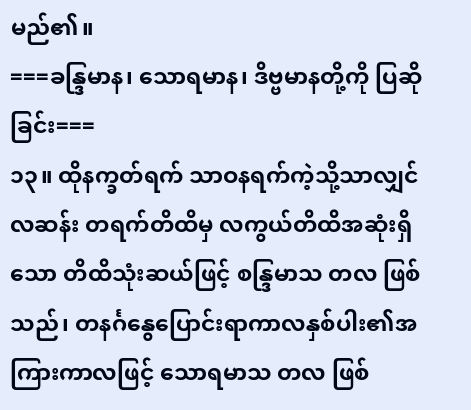မည်၏။
===ခန္ဒြမာန၊ သောရမာန၊ ဒိဗ္ဗမာနတို့ကို ပြဆိုခြင်း===
၁၃။ ထိုနက္ခတ်ရက် သာဝနရက်ကဲ့သို့သာလျှင် လဆန်း တရက်တိထိမှ လကွယ်တိထိအဆုံးရှိသော တိထိသုံးဆယ်ဖြင့် စန္ဒြမာသ တလ ဖြစ်သည်၊ တနင်္ဂနွေပြောင်းရာကာလနှစ်ပါး၏အကြားကာလဖြင့် သောရမာသ တလ ဖြစ်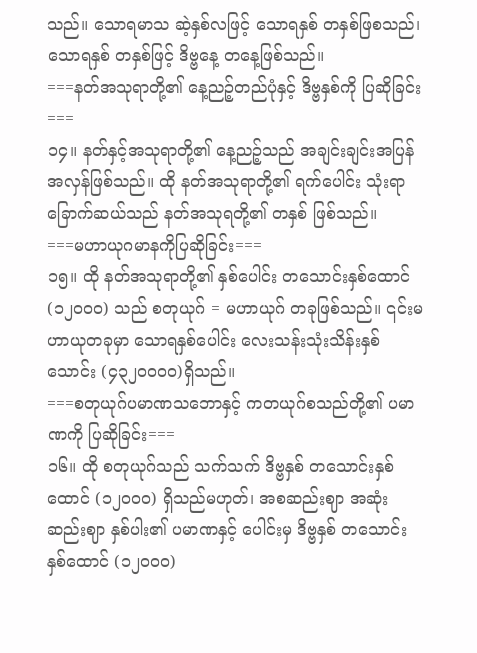သည်။ သောရမာသ ဆဲ့နှစ်လဖြင့် သောရနှစ် တနှစ်ဖြစသည်၊ သောရနှစ် တနှစ်ဖြင့် ဒိဗ္ဗနေ့ တနေ့ဖြစ်သည်။
===နတ်အသုရာတို့၏ နေ့ညဉ့်တည်ပုံနှင့် ဒိဗ္ဗနှစ်ကို ပြဆိုခြင်း===
၁၄။ နတ်နှင့်အသုရာတို့၏ နေ့ညဉ့်သည် အချင်းချင်းအပြန်အလှန်ဖြစ်သည်။ ထို နတ်အသုရာတို့၏ ရက်ပေါင်း သုံးရာခြောက်ဆယ်သည် နတ်အသုရတို့၏ တနှစ် ဖြစ်သည်။
===မဟာယုဂမာနကိုပြဆိုခြင်း===
၁၅။ ထို နတ်အသုရာတို့၏ နှစ်ပေါင်း တသောင်းနှစ်ထောင် (၁၂၀၀၀) သည် စတုယုဂ် = မဟာယုဂ် တခုဖြစ်သည်။ ၎င်းမဟာယုတခုမှာ သောရနှစ်ပေါင်း လေးသန်းသုံးသိန်းနှစ်သောင်း (၄၃၂၀၀၀၀)ရှိသည်။
===စတုယုဂ်ပမာဏသဘောနှင့် ကတယုဂ်စသည်တို့၏ ပမာဏကို ပြဆိုခြင်း===
၁၆။ ထို စတုယုဂ်သည် သက်သက် ဒိဗ္ဗနှစ် တသောင်းနှစ်ထောင် (၁၂၀၀၀) ရှိသည်မဟုတ်၊ အစဆည်းဈာ အဆုံးဆည်းဈာ နှစ်ပါး၏ ပမာဏနှင့် ပေါင်းမှ ဒိဗ္ဗနှစ် တသောင်းနှစ်ထောင် (၁၂၀၀၀)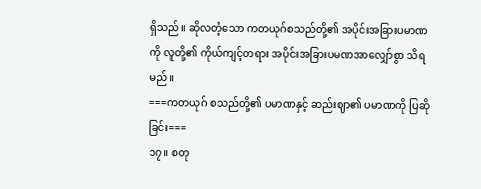ရှိသည်။ ဆိုလတံ့သော ကတယုဂ်စသည်တို့၏ အပိုင်းအခြားပမာဏကို လူတို့၏ ကိုယ်ကျင့်တရား အပိုင်းအခြားပမဏအာလျှော်စွာ သိရမည်။
===ကတယုဂ် စသည်တို့၏ ပမာဏနှင့် ဆည်းဈာ၏ ပမာဏကို ပြဆိုခြင်း===
၁၇။ စတု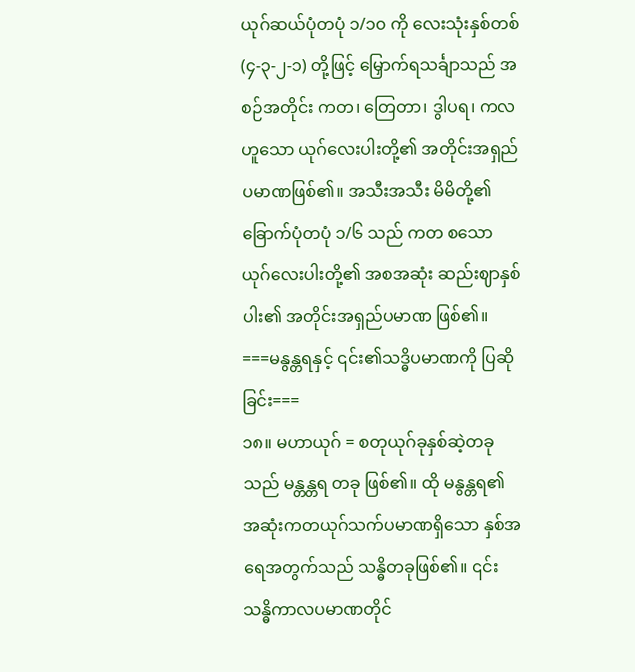ယုဂ်ဆယ်ပုံတပုံ ၁/၁၀ ကို လေးသုံးနှစ်တစ် (၄-၃-၂-၁) တို့ဖြင့် မြှောက်ရသင်္ချာသည် အစဉ်အတိုင်း ကတ၊ တြေတာ၊ ဒွါပရ၊ ကလ ဟူသော ယုဂ်လေးပါးတို့၏ အတိုင်းအရှည်ပမာဏဖြစ်၏။ အသီးအသီး မိမိတို့၏ ခြောက်ပုံတပုံ ၁/၆ သည် ကတ စသော ယုဂ်လေးပါးတို့၏ အစအဆုံး ဆည်းဈာနှစ်ပါး၏ အတိုင်းအရှည်ပမာဏ ဖြစ်၏။
===မနွန္တရနှင့် ၎င်း၏သဒ္ဓိပမာဏကို ပြဆိုခြင်း===
၁၈။ မဟာယုဂ် = စတုယုဂ်ခုနှစ်ဆဲ့တခုသည် မန္တန္တရ တခု ဖြစ်၏။ ထို မနွန္တရ၏ အဆုံးကတယုဂ်သက်ပမာဏရှိသော နှစ်အရေအတွက်သည် သန္ဓိတခုဖြစ်၏။ ၎င်း သန္ဓိကာလပမာဏတိုင်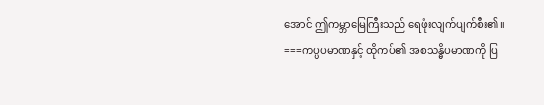အောင် ဤကမ္ဘာမြေကြီးသည် ရေဖုံးလျက်ပျက်စီး၏။
===ကပ္ပပမာဏနှင့် ထိုကပ်၏ အစသန္ဓိပမာဏကို ပြ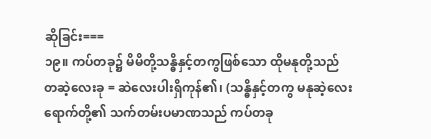ဆိုခြင်း===
၁၉။ ကပ်တခု၌ မိမိတို့သန္ဓိနှင့်တကွဖြစ်သော ထိုမနုတို့သည် တဆဲ့လေးခု = ဆဲလေးပါးရှိကုန်၏၊ (သန္ဓိနှင့်တကွ မနုဆဲ့လေးရောက်တို့၏ သက်တမ်းပမာဏသည် ကပ်တခု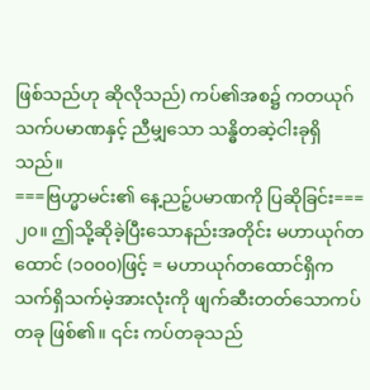ဖြစ်သည်ဟု ဆိုလိုသည်) ကပ်၏အစ၌ ကတယုဂ်သက်ပမာဏနှင့် ညီမျှသော သန္ဓိတဆဲ့ငါးခုရှိသည်။
===ဗြဟ္မာမင်း၏ နေ့ညဉ့်ပမာဏကို ပြဆိုခြင်း===
၂၀။ ဤသို့ဆိုခဲ့ပြီးသောနည်းအတိုင်း မဟာယုဂ်တထောင် (၁၀၀၀)ဖြင့် = မဟာယုဂ်တထောင်ရှိက သက်ရှိသက်မဲ့အားလုံးကို ဖျက်ဆီးတတ်သောကပ်တခု ဖြစ်၏။ ၎င်း ကပ်တခုသည်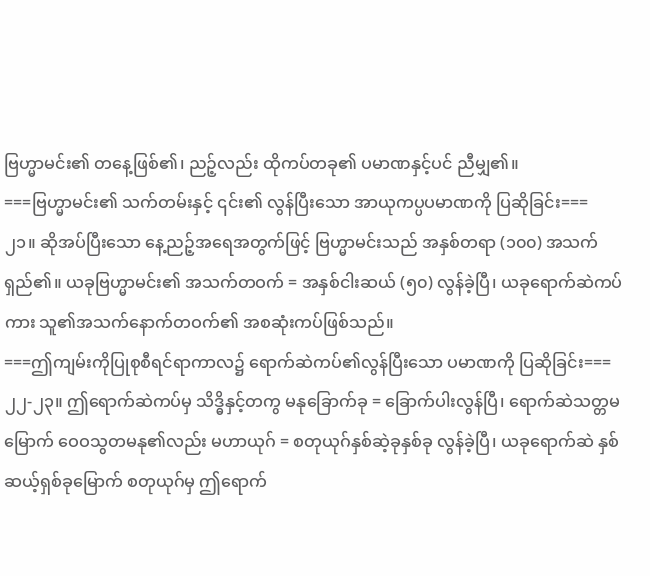ဗြဟ္မာမင်း၏ တနေ့ဖြစ်၏၊ ညဉ့်လည်း ထိုကပ်တခု၏ ပမာဏနှင့်ပင် ညီမျှ၏။
===ဗြဟ္မာမင်း၏ သက်တမ်းနှင့် ၎င်း၏ လွန်ပြီးသော အာယုကပ္ပပမာဏကို ပြဆိုခြင်း===
၂၁။ ဆိုအပ်ပြီးသော နေ့ညဉ့်အရေအတွက်ဖြင့် ဗြဟ္မာမင်းသည် အနှစ်တရာ (၁၀၀) အသက်ရှည်၏။ ယခုဗြဟ္မာမင်း၏ အသက်တဝက် = အနှစ်ငါးဆယ် (၅၀) လွန်ခဲ့ပြီ၊ ယခုရောက်ဆဲကပ်ကား သူ၏အသက်နောက်တဝက်၏ အစဆုံးကပ်ဖြစ်သည်။
===ဤကျမ်းကိုပြုစုစီရင်ရာကာလ၌ ရောက်ဆဲကပ်၏လွန်ပြီးသော ပမာဏကို ပြဆိုခြင်း===
၂၂-၂၃။ ဤရောက်ဆဲကပ်မှ သိဒ္ဓိနှင့်တကွ မနုခြောက်ခု = ခြောက်ပါးလွန်ပြီ၊ ရောက်ဆဲသတ္တမမြောက် ဝေဝသွတမနု၏လည်း မဟာယုဂ် = စတုယုဂ်နှစ်ဆဲ့ခုနှစ်ခု လွန်ခဲ့ပြီ၊ ယခုရောက်ဆဲ နှစ်ဆယ့်ရှစ်ခုမြောက် စတုယုဂ်မှ ဤရောက်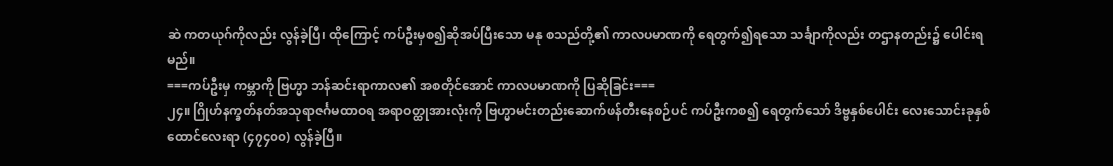ဆဲ ကတယုဂ်ကိုလည်း လွန်ခဲ့ပြီ၊ ထိုကြောင့် ကပ်ဦးမှစ၍ဆိုအပ်ပြီးသော မနု စသည်တို့၏ ကာလပမာဏကို ရေတွက်၍ရသော သင်္ချာကိုလည်း တဌာနတည်း၌ ပေါင်းရမည်။
===ကပ်ဦးမှ ကမ္ဘာကို ဗြဟ္မာ ဘန်ဆင်းရာကာလ၏ အစတိုင်အောင် ကာလပမာဏကို ပြဆိုခြင်း===
၂၄။ ဂြိုဟ်နက္ခတ်နတ်အသုရာဇင်္ဂမထာဝရ အရာဝတ္ထုအားလုံးကို ဗြဟ္မာမင်းတည်းဆောက်ဖန်တီးနေစဉ်ပင် ကပ်ဦးကစ၍ ရေတွက်သော် ဒိဗ္ဗနှစ်ပေါင်း လေးသောင်းခုနှစ်ထောင်လေးရာ (၄၇၄၀၀) လွန်ခဲ့ပြီ။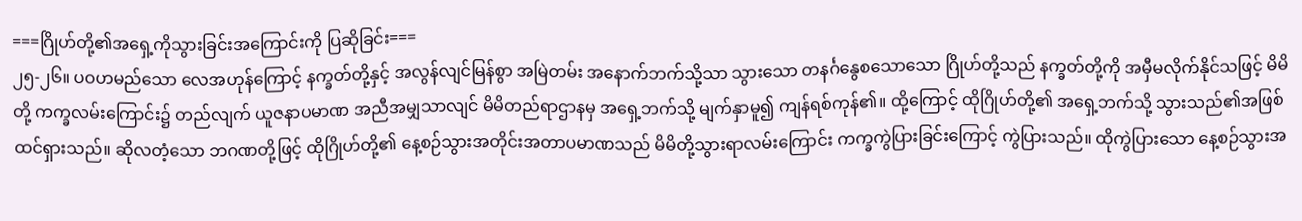===ဂြိုဟ်တို့၏အရှေ့ကိုသွားခြင်းအကြောင်းကို ပြဆိုခြင်း===
၂၅-၂၆။ ပဝဟမည်သော လေအဟုန်ကြောင့် နက္ခတ်တို့နှင့် အလွန်လျင်မြန်စွာ အမြဲတမ်း အနောက်ဘက်သို့သာ သွားသော တနင်္ဂနွေစသောသော ဂြိုဟ်တို့သည် နက္ခတ်တို့ကို အမှီမလိုက်နိုင်သဖြင့် မိမိတို့ ကက္ခလမ်းကြောင်း၌ တည်လျက် ယူဇနာပမာဏ အညီအမျှသာလျင် မိမိတည်ရာဌာနမှ အရှေ့ဘက်သို့ မျက်နှာမူ၍ ကျန်ရစ်ကုန်၏။ ထို့ကြောင့် ထိုဂြိုဟ်တို့၏ အရှေ့ဘက်သို့ သွားသည်၏အဖြစ်ထင်ရှားသည်။ ဆိုလတံ့သော ဘဂဏတို့ဖြင့် ထိုဂြိုဟ်တို့၏ နေ့စဉ်သွားအတိုင်းအတာပမာဏသည် မိမိတို့သွားရာလမ်းကြောင်း ကက္ခကွဲပြားခြင်းကြောင့် ကွဲပြားသည်။ ထိုကွဲပြားသော နေ့စဉ်သွားအ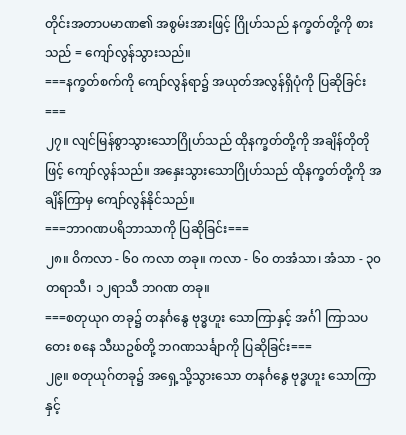တိုင်းအတာပမာဏ၏ အစွမ်းအားဖြင့် ဂြိုဟ်သည် နက္ခတ်တို့ကို စားသည် = ကျော်လွန်သွားသည်။
===နက္ခတ်စက်ကို ကျော်လွန်ရာ၌ အယုတ်အလွန်ရှိပုံကို ပြဆိုခြင်း===
၂၇။ လျင်မြန်စွာသွားသောဂြိုဟ်သည် ထိုနက္ခတ်တို့ကို အချိန်တိုတိုဖြင့် ကျော်လွန်သည်။ အနှေးသွားသောဂြိုဟ်သည် ထိုနက္ခတ်တို့ကို အချိန်ကြာမှ ကျော်လွန်နိုင်သည်။
===ဘာဂဏပရိဘာသာကို ပြဆိုခြင်း===
၂၈။ ဝိကလာ - ၆၀ ကလာ တခု။ ကလာ - ၆၀ တအံသာ၊ အံသာ - ၃၀ တရာသီ၊ ၁၂ရာသီ ဘဂဏ တခု။
===စတုယုဂ တခု၌ တနင်္ဂနွေ ဗုဒ္ဓဟူး သောကြာနှင့် အင်္ဂါ ကြာသပတေး စနေ သီဃဥစ်တို့ ဘဂဏသင်္ချာကို ပြဆိုခြင်း===
၂၉။ စတုယုဂ်တခု၌ အရှေ့သို့သွားသော တနင်္ဂနွေ ဗုဒ္ဓဟူး သောကြာနှင့်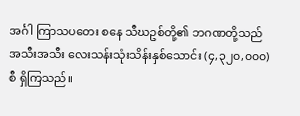အင်္ဂါ ကြာသပတေး စနေ သီဃဥစ်တို့၏ ဘဂဏတို့သည် အသီးအသီး လေးသန်းသုံးသိန်းနှစ်သောင်း (၄,၃၂၀,၀၀၀) စီ ရှိကြသည်။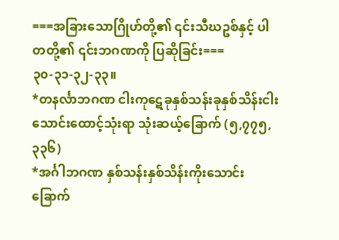===အခြားသောဂြိုဟ်တို့၏ ၎င်းသီဃဥစ်နှင့် ပါတတို့၏ ၎င်းဘဂဏကို ပြဆိုခြင်း===
၃၀-၃၁-၃၂-၃၃။
*တနင်္လာဘဂဏ ငါးကုဋေခုနှစ်သန်းခုနှစ်သိန်းငါးသောင်းထောင့်သုံးရာ သုံးဆယ့်ခြောက် (၅,၇၇၅,၃၃၆)
*အင်္ဂါဘဂဏ နှစ်သန်းနှစ်သိန်းကိုးသောင်းခြောက်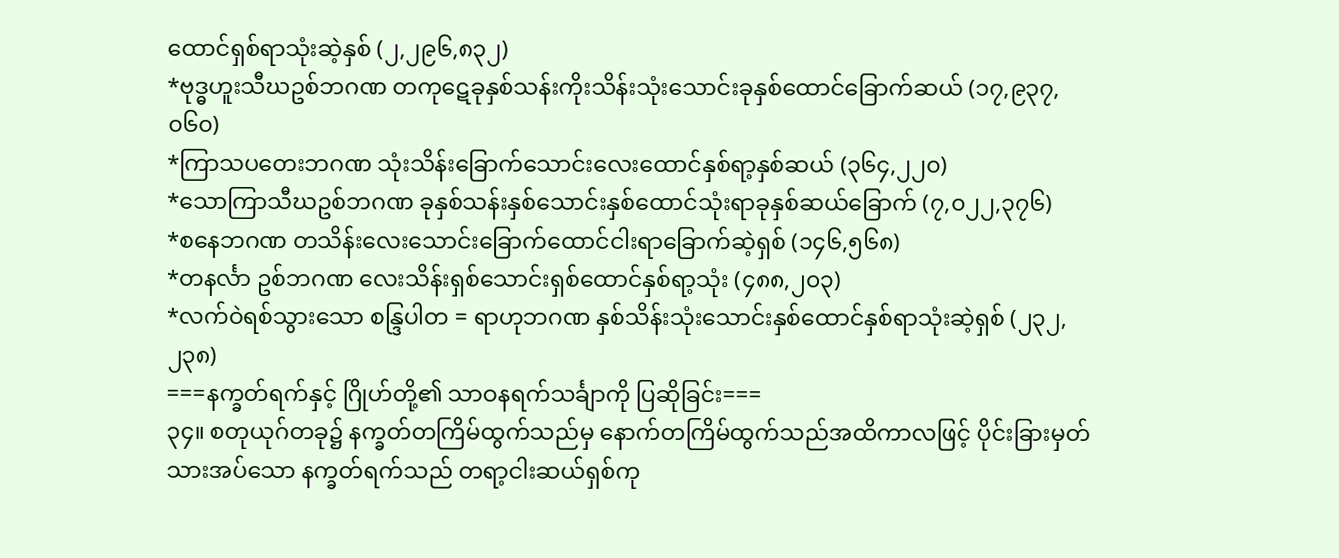ထောင်ရှစ်ရာသုံးဆဲ့နှစ် (၂,၂၉၆,၈၃၂)
*ဗုဒ္ဓဟူးသီဃဥစ်ဘဂဏ တကုဋေခုနှစ်သန်းကိုးသိန်းသုံးသောင်းခုနှစ်ထောင်ခြောက်ဆယ် (၁၇,၉၃၇,၀၆၀)
*ကြာသပတေးဘဂဏ သုံးသိန်းခြောက်သောင်းလေးထောင်နှစ်ရာ့နှစ်ဆယ် (၃၆၄,၂၂၀)
*သောကြာသီဃဥစ်ဘဂဏ ခုနှစ်သန်းနှစ်သောင်းနှစ်ထောင်သုံးရာခုနှစ်ဆယ်ခြောက် (၇,၀၂၂,၃၇၆)
*စနေဘဂဏ တသိန်းလေးသောင်းခြောက်ထောင်ငါးရာခြောက်ဆဲ့ရှစ် (၁၄၆,၅၆၈)
*တနင်္လာ ဥစ်ဘဂဏ လေးသိန်းရှစ်သောင်းရှစ်ထောင်နှစ်ရာ့သုံး (၄၈၈,၂၀၃)
*လက်ဝဲရစ်သွားသော စန္ဒြပါတ = ရာဟုဘဂဏ နှစ်သိန်းသုံးသောင်းနှစ်ထောင်နှစ်ရာသုံးဆဲ့ရှစ် (၂၃၂,၂၃၈)
===နက္ခတ်ရက်နှင့် ဂြိုဟ်တို့၏ သာဝနရက်သင်္ချာကို ပြဆိုခြင်း===
၃၄။ စတုယုဂ်တခု၌ နက္ခတ်တကြိမ်ထွက်သည်မှ နောက်တကြိမ်ထွက်သည်အထိကာလဖြင့် ပိုင်းခြားမှတ်သားအပ်သော နက္ခတ်ရက်သည် တရာ့ငါးဆယ်ရှစ်ကု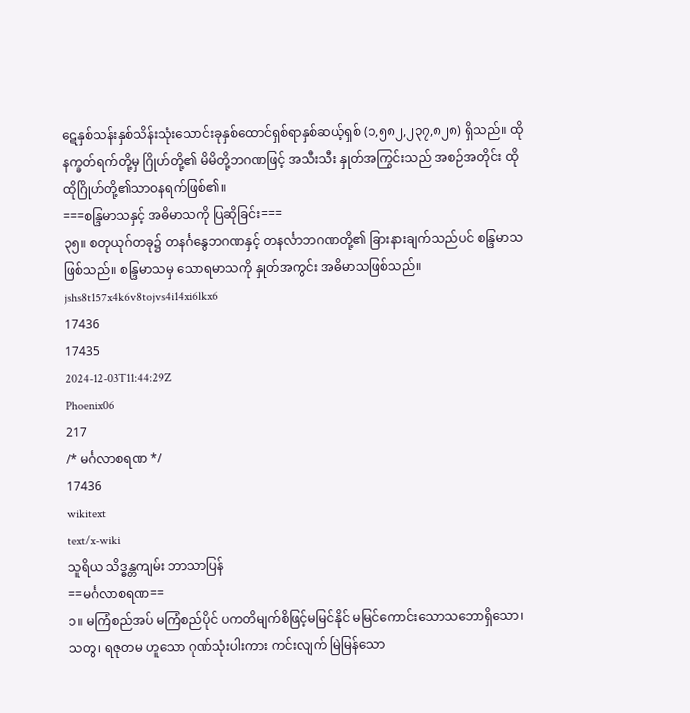ဋေနှစ်သန်းနှစ်သိန်းသုံးသောင်းခုနှစ်ထောင်ရှစ်ရာနှစ်ဆယ့်ရှစ် (၁,၅၈၂,၂၃၇,၈၂၈) ရှိသည်။ ထိုနက္ခတ်ရက်တို့မှ ဂြိုဟ်တို့၏ မိမိတို့ဘဂဏဖြင့် အသီးသီး နှုတ်အကြွင်းသည် အစဉ်အတိုင်း ထိုထိုဂြိုဟ်တို့၏သာဝနရက်ဖြစ်၏။
===စန္ဒြမာသနှင့် အဓိမာသကို ပြဆိုခြင်း===
၃၅။ စတုယုဂ်တခု၌ တနင်္ဂနွေဘဂဏနှင့် တနင်္လာဘဂဏတို့၏ ခြားနားချက်သည်ပင် စန္ဒြမာသဖြစ်သည်။ စန္ဒြမာသမှ သောရမာသကို နှုတ်အကွင်း အဓိမာသဖြစ်သည်။
jshs8t157x4k6v8tojvs4i14xi6lkx6
17436
17435
2024-12-03T11:44:29Z
Phoenix06
217
/* မင်္ဂလာစရဏ */
17436
wikitext
text/x-wiki
သူရိယ သိဒ္ဓန္တကျမ်း ဘာသာပြန်
==မင်္ဂလာစရဏ==
၁။ မကြံစည်အပ် မကြံစည်ပိုင် ပကတိမျက်စိဖြင့်မမြင်နိုင် မမြင်ကောင်းသောသဘောရှိသော၊ သတွ၊ ရဇုတမ ဟူသော ဂုဏ်သုံးပါးကား ကင်းလျက် မြဲမြန်သော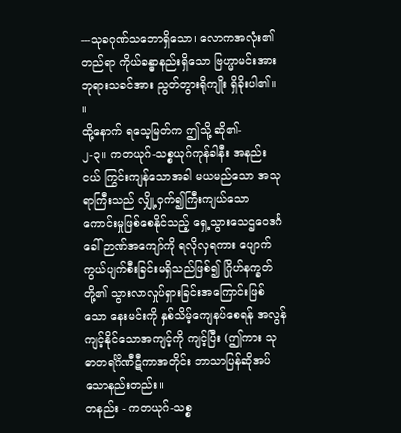---သုခဂုဏ်သဘောရှိသော၊ လောကအလုံး၏တည်ရာ ကိုယ်ခန္ဓာနည်းရှိသော ဗြဟ္မာမင်းအား ဘုရားသခင်အား ညွတ်တွားရိုကျိုး ရှိခိုးပါ၏။ ။
ထို့နောက် ရသေ့မြတ်က ဤသို့ ဆို၏-
၂-၃။ ကတယုဂ်-သစ္စယုဂ်ကုန်ခါနီး အနည်းငယ် ကြွင်းကျန်သောအခါ မယမည်သော အသုရာကြီးသည် လျှို့ဝှက်၍ကြီးကျယ်သော ကောင်းမှုဖြစ်စေနိုင်သည့် ရှေ့သွားသေဌဝေဒင်္ဂခေါ် ဉာဏ်အကျော်ကို ရလိုလှရကား ပျောက်ကွယ်ပျက်စီးခြင်းမရှိသည်ဖြစ်၍ ဂြိုဟ်နက္ခတ်တို့၏ သွားလာလှုပ်ရှားခြင်းအကြောင်းဖြစ်သော နေးမင်းကို နှစ်သိမ့်ကျေနပ်စေရန် အလွန်ကျင့်နိုင်သောအကျင့်ကို ကျင့်ပြီး (ဤကား သုဓာတရင်္ဂိဏီဋီကာအတိုင်း ဘာသာပြန်ဆိုအပ်သောနည်းတည်း။
တနည်း - ကတယုဂ်-သစ္စ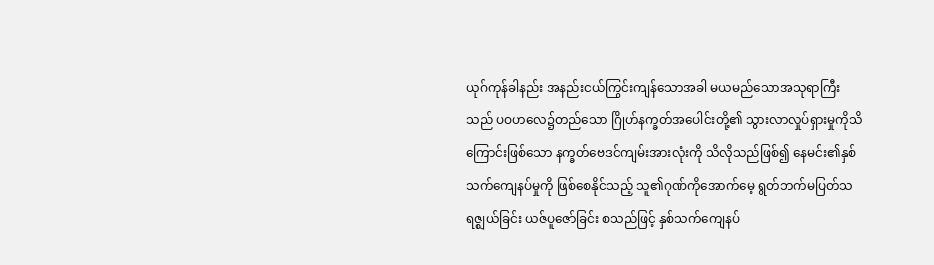ယုဂ်ကုန်ခါနည်း အနည်းငယ်ကြွင်းကျန်သောအခါ မယမည်သောအသုရာကြီးသည် ပဝဟလေ၌တည်သော ဂြိုဟ်နက္ခတ်အပေါင်းတို့၏ သွားလာလှုပ်ရှားမှုကိုသိကြောင်းဖြစ်သော နက္ခတ်ဗေဒင်ကျမ်းအားလုံးကို သိလိုသည်ဖြစ်၍ နေမင်း၏နှစ်သက်ကျေနပ်မှုကို ဖြစ်စေနိုင်သည့် သူ၏ဂုဏ်ကိုအောက်မေ့ ရွတ်ဘက်မပြတ်သရဇ္ဈယ်ခြင်း ယဇ်ပူဇော်ခြင်း စသည်ဖြင့် နှစ်သက်ကျေနပ်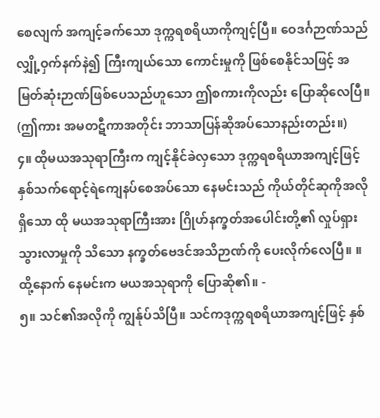စေလျက် အကျင့်ခက်သော ဒုက္ကရစရိယာကိုကျင့်ပြီ။ ဝေဒင်္ဂဉာဏ်သည် လျှို့ဝှက်နက်နဲ၍ ကြီးကျယ်သော ကောင်းမှုကို ဖြစ်စေနိုင်သဖြင့် အမြတ်ဆုံးဉာဏ်ဖြစ်ပေသည်ဟူသော ဤစကားကိုလည်း ပြောဆိုလေပြီ။ (ဤကား အမတဋီကာအတိုင်း ဘာသာပြန်ဆိုအပ်သောနည်းတည်း။)
၄။ ထိုမယအသုရာကြီးက ကျင့်နိုင်ခဲလှသော ဒုက္ကရစရိယာအကျင့်ဖြင့် နှစ်သက်ရောင့်ရဲကျေနပ်စေအပ်သော နေမင်းသည် ကိုယ်တိုင်ဆုကိုအလိုရှိသော ထို မယအသုရာကြီးအား ဂြိုဟ်နက္ခတ်အပေါင်းတို့၏ လှုပ်ရှားသွားလာမှုကို သိသော နက္ခတ်ဗေဒင်အသိဉာဏ်ကို ပေးလိုက်လေပြီ။ ။
ထို့နောက် နေမင်းက မယအသုရာကို ပြောဆို၏။ -
၅။ သင်၏အလိုကို ကျွန်ုပ်သိပြီ။ သင်ကဒုက္ကရစရိယာအကျင့်ဖြင့် နှစ်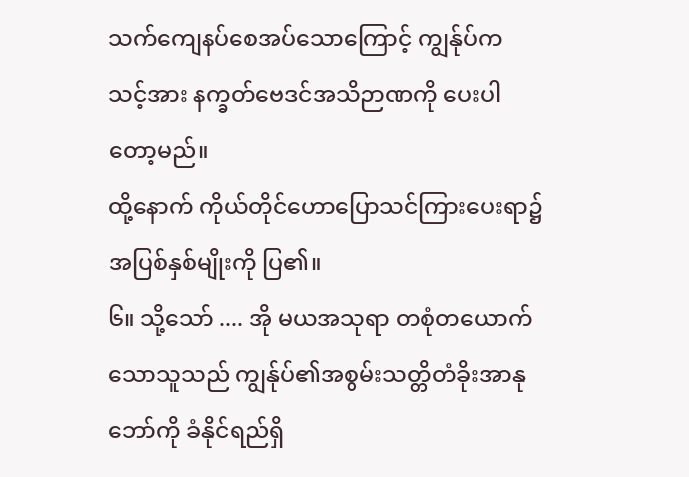သက်ကျေနပ်စေအပ်သောကြောင့် ကျွန်ုပ်က သင့်အား နက္ခတ်ဗေဒင်အသိဉာဏကို ပေးပါတော့မည်။
ထို့နောက် ကိုယ်တိုင်ဟောပြောသင်ကြားပေးရာ၌ အပြစ်နှစ်မျိုးကို ပြ၏။
၆။ သို့သော် .... အို မယအသုရာ တစုံတယောက်သောသူသည် ကျွန်ုပ်၏အစွမ်းသတ္တိတံခိုးအာနုဘော်ကို ခံနိုင်ရည်ရှိ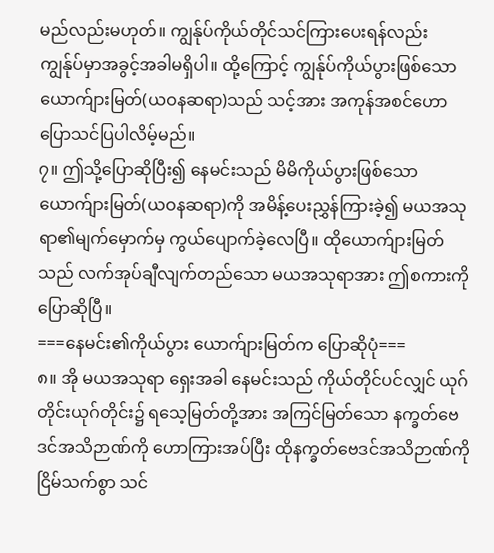မည်လည်းမဟုတ်။ ကျွန်ုပ်ကိုယ်တိုင်သင်ကြားပေးရန်လည်း ကျွန်ုပ်မှာအခွင့်အခါမရှိပါ။ ထို့ကြောင့် ကျွန်ုပ်ကိုယ်ပွားဖြစ်သော ယောက်ျားမြတ်(ယဝနဆရာ)သည် သင့်အား အကုန်အစင်ဟောပြောသင်ပြပါလိမ့်မည်။
၇။ ဤသို့ပြောဆိုပြီး၍ နေမင်းသည် မိမိကိုယ်ပွားဖြစ်သော ယောက်ျားမြတ်(ယဝနဆရာ)ကို အမိန့်ပေးညွှန်ကြားခဲ့၍ မယအသုရာ၏မျက်မှောက်မှ ကွယ်ပျောက်ခဲ့လေပြီ။ ထိုယောက်ျားမြတ်သည် လက်အုပ်ချီလျက်တည်သော မယအသုရာအား ဤစကားကို ပြောဆိုပြီ။
===နေမင်း၏ကိုယ်ပွား ယောက်ျားမြတ်က ပြောဆိုပုံ===
၈။ အို မယအသုရာ ရှေးအခါ နေမင်းသည် ကိုယ်တိုင်ပင်လျှင် ယုဂ်တိုင်းယုဂ်တိုင်း၌ ရသေ့မြတ်တို့အား အကြင်မြတ်သော နက္ခတ်ဗေဒင်အသိဉာဏ်ကို ဟောကြားအပ်ပြီး ထိုနက္ခတ်ဗေဒင်အသိဉာဏ်ကို ငြိမ်သက်စွာ သင်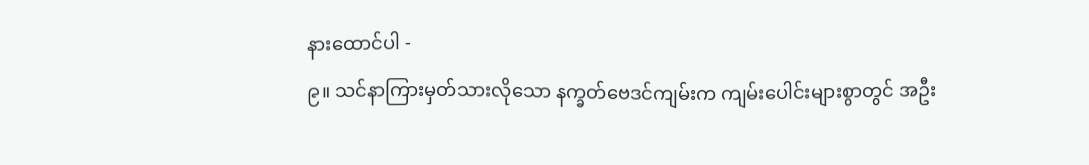နားထောင်ပါ -
၉။ သင်နာကြားမှတ်သားလိုသော နက္ခတ်ဗေဒင်ကျမ်းက ကျမ်းပေါင်းများစွာတွင် အဦး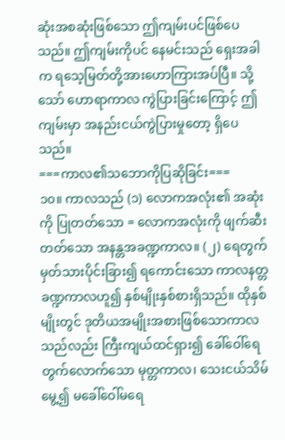ဆုံးအစဆုံးဖြစ်သော ဤကျမ်းပင်ဖြစ်ပေသည်။ ဤကျမ်းကိုပင် နေမင်းသည် ရှေးအခါက ရသေ့မြတ်တို့အားဟောကြားအပ်ပြီ။ သို့သော် ဟောရာကာလ ကွဲပြားခြင်းကြောင့် ဤကျမ်းမှာ အနည်းငယ်ကွဲပြားမှုတော့ ရှိပေသည်။
===ကာလ၏သဘောကိုပြဆိုခြင်း===
၁၀။ ကာလသည် (၁) လောကအလုံး၏ အဆုံးကို ပြုတတ်သော = လောကအလုံးကို ဖျက်ဆီးတတ်သော အနန္တအခဏ္ဍကာလ။ (၂) ရေတွက်မှတ်သားပိုင်းခြား၍ ရကောင်းသော ကာလနတ္တခဏ္ဍကာလဟူ၍ နှစ်မျိုးနှစ်စားရှိသည်။ ထိုနှစ်မျိုးတွင် ဒုတိယအမျိုးအစားဖြစ်သောကာလသည်လည်း ကြီးကျယ်ထင်ရှား၍ ခေါ်ဝေါ်ရေတွက်လောက်သော မုတ္တကာလ၊ သေးငယ်သိမ်မွေ့၍ မခေါ်ဝေါ်မရေ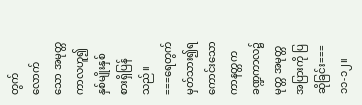တွက်လောက်သော အမုတ္တကာလဟူ၍ နှစ်မျိုးနှစ်စားရှိပြန်သည်။
===ရေတွက်မှတ်သား၍ရကောင်းသော ကာနတ္တကခဏ္ဍကာလ၌ မုတ္တ အမုတ္တအပြားကို ပြဆိုခြင်း===
၁၁-၁၂။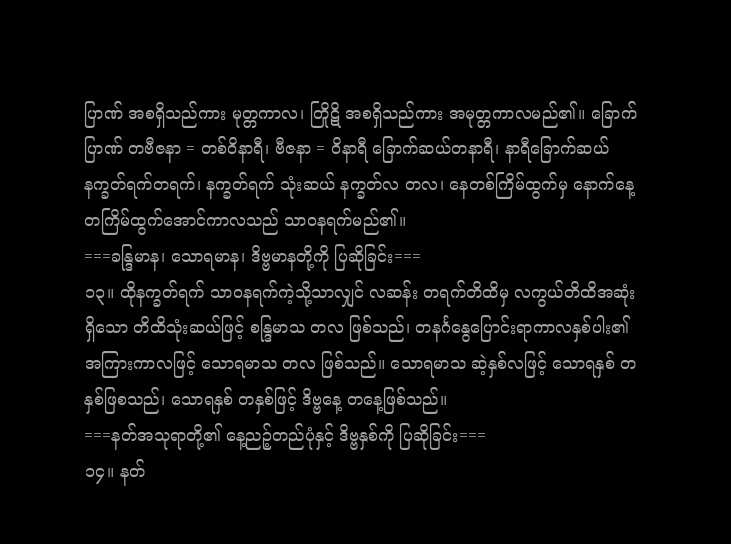ပြာဏ် အစရှိသည်ကား မုတ္တကာလ၊ တြိုဋိ အစရှိသည်ကား အမုတ္တကာလမည်၏။ ခြောက်ပြာဏ် တဗီဇနာ = တစ်ဝိနာရီ၊ ဗီဇနာ = ဝိနာရီ ခြောက်ဆယ်တနာရီ၊ နာရီခြောက်ဆယ် နက္ခတ်ရက်တရက်၊ နက္ခတ်ရက် သုံးဆယ် နက္ခတ်လ တလ၊ နေတစ်ကြိမ်ထွက်မှ နောက်နေ့တကြိမ်ထွက်အောင်ကာလသည် သာဝနရက်မည်၏။
===ခန္ဒြမာန၊ သောရမာန၊ ဒိဗ္ဗမာနတို့ကို ပြဆိုခြင်း===
၁၃။ ထိုနက္ခတ်ရက် သာဝနရက်ကဲ့သို့သာလျှင် လဆန်း တရက်တိထိမှ လကွယ်တိထိအဆုံးရှိသော တိထိသုံးဆယ်ဖြင့် စန္ဒြမာသ တလ ဖြစ်သည်၊ တနင်္ဂနွေပြောင်းရာကာလနှစ်ပါး၏အကြားကာလဖြင့် သောရမာသ တလ ဖြစ်သည်။ သောရမာသ ဆဲ့နှစ်လဖြင့် သောရနှစ် တနှစ်ဖြစသည်၊ သောရနှစ် တနှစ်ဖြင့် ဒိဗ္ဗနေ့ တနေ့ဖြစ်သည်။
===နတ်အသုရာတို့၏ နေ့ညဉ့်တည်ပုံနှင့် ဒိဗ္ဗနှစ်ကို ပြဆိုခြင်း===
၁၄။ နတ်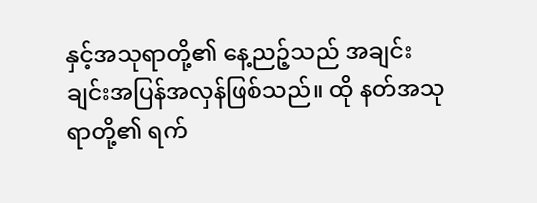နှင့်အသုရာတို့၏ နေ့ညဉ့်သည် အချင်းချင်းအပြန်အလှန်ဖြစ်သည်။ ထို နတ်အသုရာတို့၏ ရက်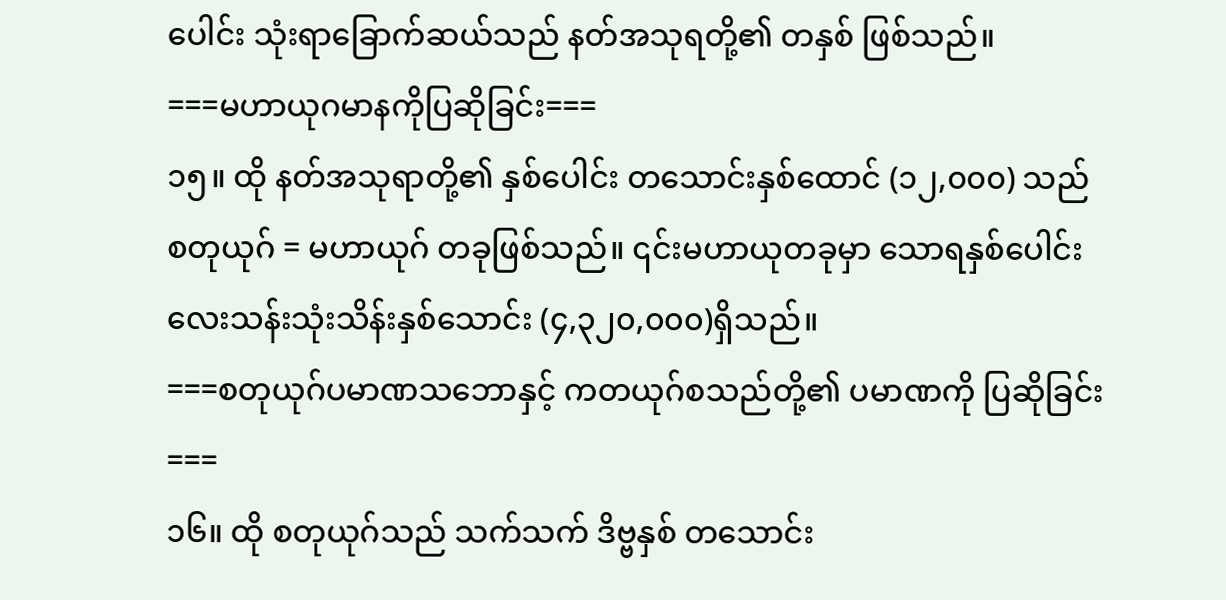ပေါင်း သုံးရာခြောက်ဆယ်သည် နတ်အသုရတို့၏ တနှစ် ဖြစ်သည်။
===မဟာယုဂမာနကိုပြဆိုခြင်း===
၁၅။ ထို နတ်အသုရာတို့၏ နှစ်ပေါင်း တသောင်းနှစ်ထောင် (၁၂,၀၀၀) သည် စတုယုဂ် = မဟာယုဂ် တခုဖြစ်သည်။ ၎င်းမဟာယုတခုမှာ သောရနှစ်ပေါင်း လေးသန်းသုံးသိန်းနှစ်သောင်း (၄,၃၂၀,၀၀၀)ရှိသည်။
===စတုယုဂ်ပမာဏသဘောနှင့် ကတယုဂ်စသည်တို့၏ ပမာဏကို ပြဆိုခြင်း===
၁၆။ ထို စတုယုဂ်သည် သက်သက် ဒိဗ္ဗနှစ် တသောင်း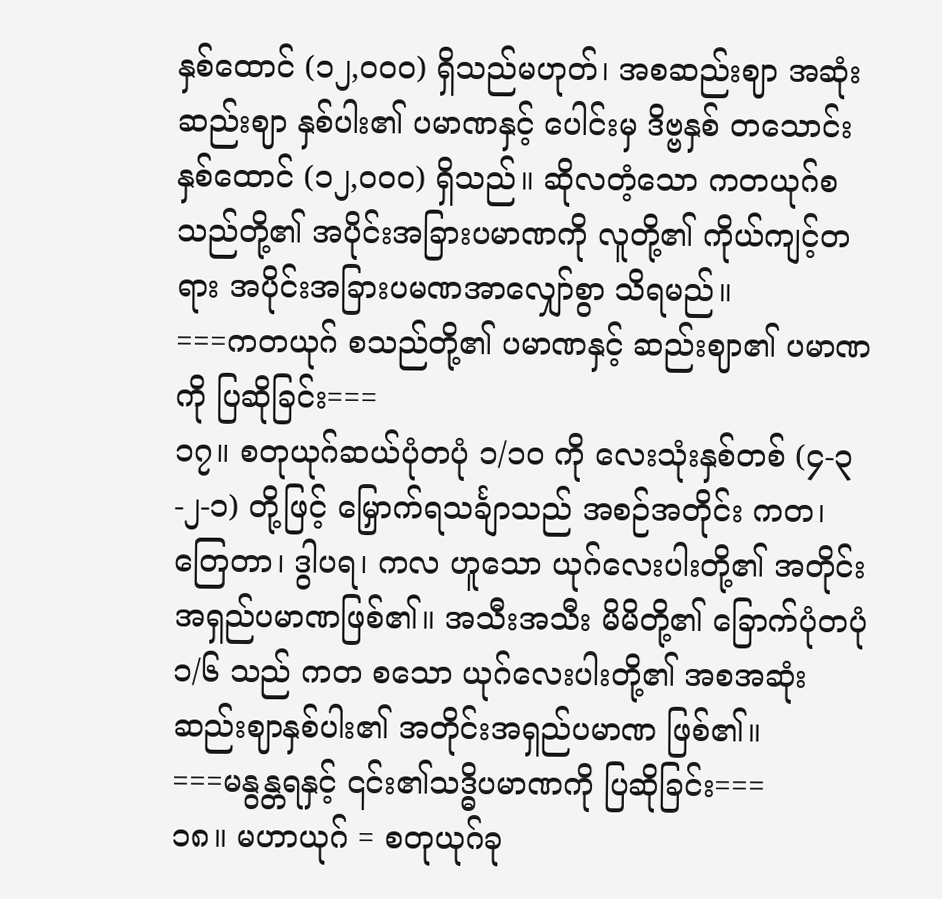နှစ်ထောင် (၁၂,၀၀၀) ရှိသည်မဟုတ်၊ အစဆည်းဈာ အဆုံးဆည်းဈာ နှစ်ပါး၏ ပမာဏနှင့် ပေါင်းမှ ဒိဗ္ဗနှစ် တသောင်းနှစ်ထောင် (၁၂,၀၀၀) ရှိသည်။ ဆိုလတံ့သော ကတယုဂ်စသည်တို့၏ အပိုင်းအခြားပမာဏကို လူတို့၏ ကိုယ်ကျင့်တရား အပိုင်းအခြားပမဏအာလျှော်စွာ သိရမည်။
===ကတယုဂ် စသည်တို့၏ ပမာဏနှင့် ဆည်းဈာ၏ ပမာဏကို ပြဆိုခြင်း===
၁၇။ စတုယုဂ်ဆယ်ပုံတပုံ ၁/၁၀ ကို လေးသုံးနှစ်တစ် (၄-၃-၂-၁) တို့ဖြင့် မြှောက်ရသင်္ချာသည် အစဉ်အတိုင်း ကတ၊ တြေတာ၊ ဒွါပရ၊ ကလ ဟူသော ယုဂ်လေးပါးတို့၏ အတိုင်းအရှည်ပမာဏဖြစ်၏။ အသီးအသီး မိမိတို့၏ ခြောက်ပုံတပုံ ၁/၆ သည် ကတ စသော ယုဂ်လေးပါးတို့၏ အစအဆုံး ဆည်းဈာနှစ်ပါး၏ အတိုင်းအရှည်ပမာဏ ဖြစ်၏။
===မနွန္တရနှင့် ၎င်း၏သဒ္ဓိပမာဏကို ပြဆိုခြင်း===
၁၈။ မဟာယုဂ် = စတုယုဂ်ခု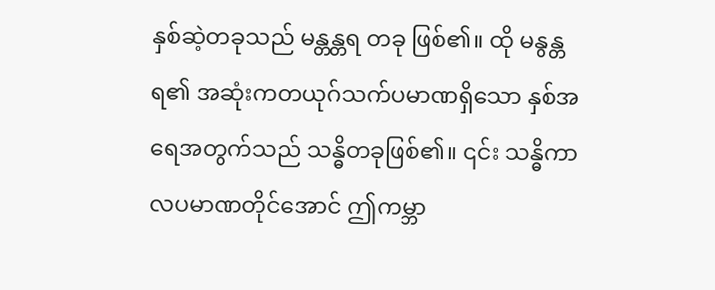နှစ်ဆဲ့တခုသည် မန္တန္တရ တခု ဖြစ်၏။ ထို မနွန္တရ၏ အဆုံးကတယုဂ်သက်ပမာဏရှိသော နှစ်အရေအတွက်သည် သန္ဓိတခုဖြစ်၏။ ၎င်း သန္ဓိကာလပမာဏတိုင်အောင် ဤကမ္ဘာ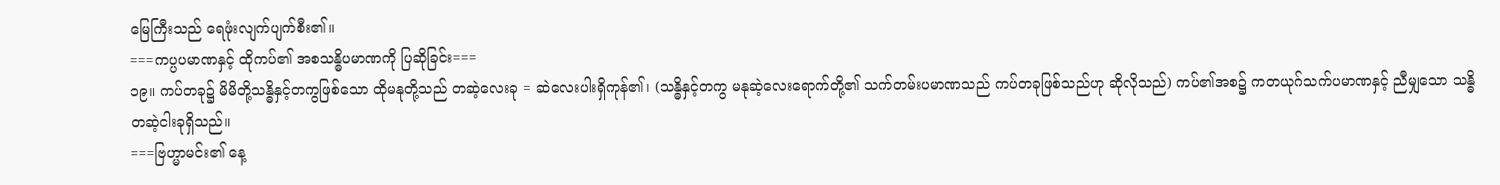မြေကြီးသည် ရေဖုံးလျက်ပျက်စီး၏။
===ကပ္ပပမာဏနှင့် ထိုကပ်၏ အစသန္ဓိပမာဏကို ပြဆိုခြင်း===
၁၉။ ကပ်တခု၌ မိမိတို့သန္ဓိနှင့်တကွဖြစ်သော ထိုမနုတို့သည် တဆဲ့လေးခု = ဆဲလေးပါးရှိကုန်၏၊ (သန္ဓိနှင့်တကွ မနုဆဲ့လေးရောက်တို့၏ သက်တမ်းပမာဏသည် ကပ်တခုဖြစ်သည်ဟု ဆိုလိုသည်) ကပ်၏အစ၌ ကတယုဂ်သက်ပမာဏနှင့် ညီမျှသော သန္ဓိတဆဲ့ငါးခုရှိသည်။
===ဗြဟ္မာမင်း၏ နေ့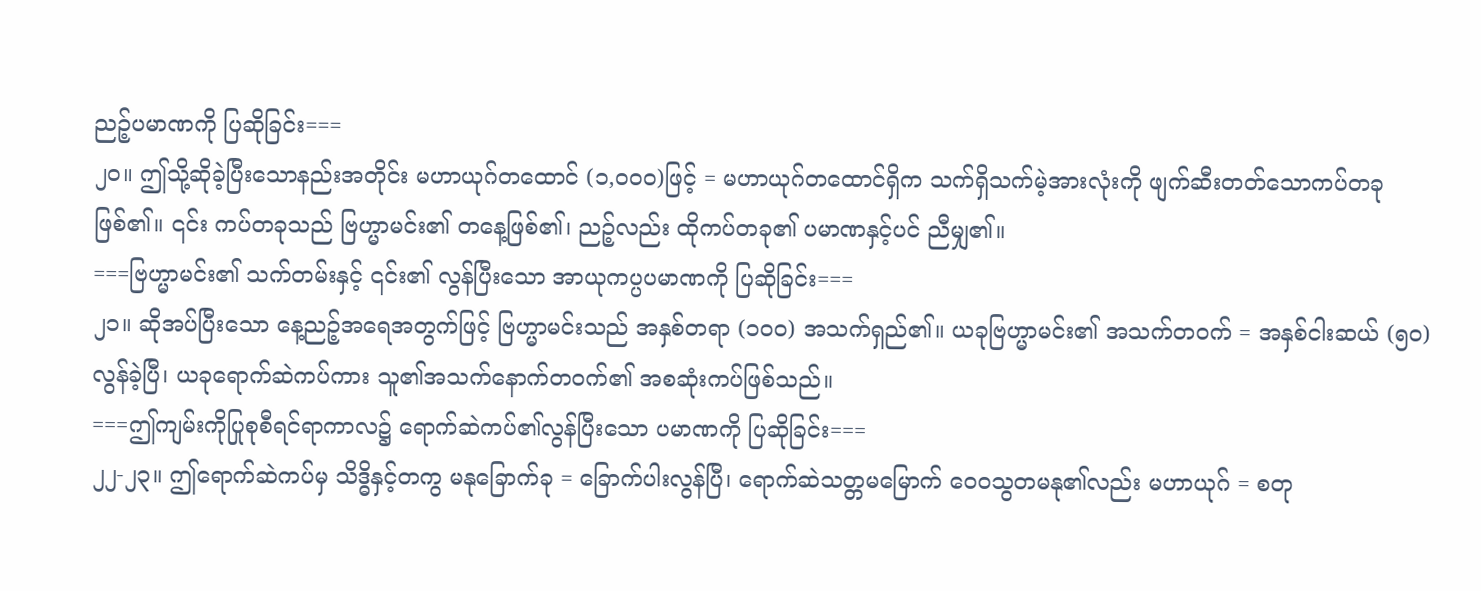ညဉ့်ပမာဏကို ပြဆိုခြင်း===
၂၀။ ဤသို့ဆိုခဲ့ပြီးသောနည်းအတိုင်း မဟာယုဂ်တထောင် (၁,၀၀၀)ဖြင့် = မဟာယုဂ်တထောင်ရှိက သက်ရှိသက်မဲ့အားလုံးကို ဖျက်ဆီးတတ်သောကပ်တခု ဖြစ်၏။ ၎င်း ကပ်တခုသည် ဗြဟ္မာမင်း၏ တနေ့ဖြစ်၏၊ ညဉ့်လည်း ထိုကပ်တခု၏ ပမာဏနှင့်ပင် ညီမျှ၏။
===ဗြဟ္မာမင်း၏ သက်တမ်းနှင့် ၎င်း၏ လွန်ပြီးသော အာယုကပ္ပပမာဏကို ပြဆိုခြင်း===
၂၁။ ဆိုအပ်ပြီးသော နေ့ညဉ့်အရေအတွက်ဖြင့် ဗြဟ္မာမင်းသည် အနှစ်တရာ (၁၀၀) အသက်ရှည်၏။ ယခုဗြဟ္မာမင်း၏ အသက်တဝက် = အနှစ်ငါးဆယ် (၅၀) လွန်ခဲ့ပြီ၊ ယခုရောက်ဆဲကပ်ကား သူ၏အသက်နောက်တဝက်၏ အစဆုံးကပ်ဖြစ်သည်။
===ဤကျမ်းကိုပြုစုစီရင်ရာကာလ၌ ရောက်ဆဲကပ်၏လွန်ပြီးသော ပမာဏကို ပြဆိုခြင်း===
၂၂-၂၃။ ဤရောက်ဆဲကပ်မှ သိဒ္ဓိနှင့်တကွ မနုခြောက်ခု = ခြောက်ပါးလွန်ပြီ၊ ရောက်ဆဲသတ္တမမြောက် ဝေဝသွတမနု၏လည်း မဟာယုဂ် = စတု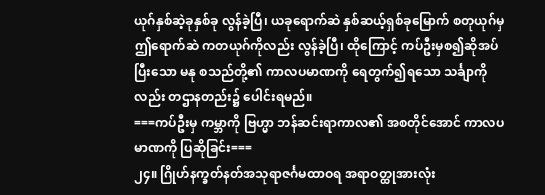ယုဂ်နှစ်ဆဲ့ခုနှစ်ခု လွန်ခဲ့ပြီ၊ ယခုရောက်ဆဲ နှစ်ဆယ့်ရှစ်ခုမြောက် စတုယုဂ်မှ ဤရောက်ဆဲ ကတယုဂ်ကိုလည်း လွန်ခဲ့ပြီ၊ ထိုကြောင့် ကပ်ဦးမှစ၍ဆိုအပ်ပြီးသော မနု စသည်တို့၏ ကာလပမာဏကို ရေတွက်၍ရသော သင်္ချာကိုလည်း တဌာနတည်း၌ ပေါင်းရမည်။
===ကပ်ဦးမှ ကမ္ဘာကို ဗြဟ္မာ ဘန်ဆင်းရာကာလ၏ အစတိုင်အောင် ကာလပမာဏကို ပြဆိုခြင်း===
၂၄။ ဂြိုဟ်နက္ခတ်နတ်အသုရာဇင်္ဂမထာဝရ အရာဝတ္ထုအားလုံး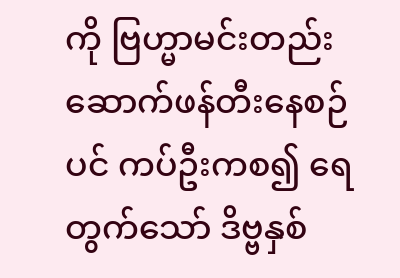ကို ဗြဟ္မာမင်းတည်းဆောက်ဖန်တီးနေစဉ်ပင် ကပ်ဦးကစ၍ ရေတွက်သော် ဒိဗ္ဗနှစ်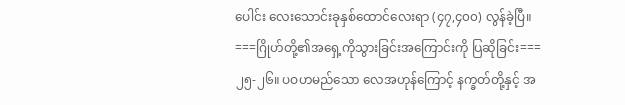ပေါင်း လေးသောင်းခုနှစ်ထောင်လေးရာ (၄၇,၄၀၀) လွန်ခဲ့ပြီ။
===ဂြိုဟ်တို့၏အရှေ့ကိုသွားခြင်းအကြောင်းကို ပြဆိုခြင်း===
၂၅-၂၆။ ပဝဟမည်သော လေအဟုန်ကြောင့် နက္ခတ်တို့နှင့် အ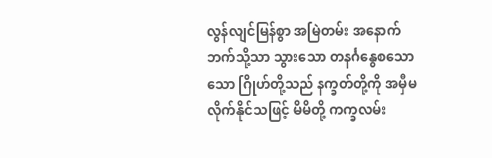လွန်လျင်မြန်စွာ အမြဲတမ်း အနောက်ဘက်သို့သာ သွားသော တနင်္ဂနွေစသောသော ဂြိုဟ်တို့သည် နက္ခတ်တို့ကို အမှီမလိုက်နိုင်သဖြင့် မိမိတို့ ကက္ခလမ်း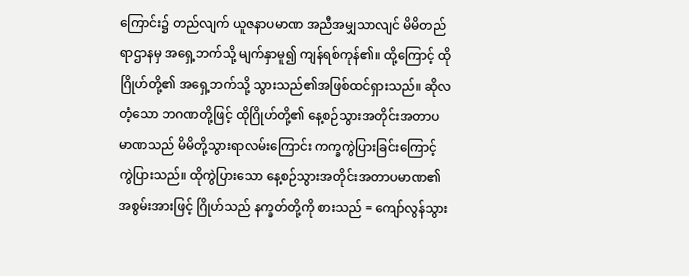ကြောင်း၌ တည်လျက် ယူဇနာပမာဏ အညီအမျှသာလျင် မိမိတည်ရာဌာနမှ အရှေ့ဘက်သို့ မျက်နှာမူ၍ ကျန်ရစ်ကုန်၏။ ထို့ကြောင့် ထိုဂြိုဟ်တို့၏ အရှေ့ဘက်သို့ သွားသည်၏အဖြစ်ထင်ရှားသည်။ ဆိုလတံ့သော ဘဂဏတို့ဖြင့် ထိုဂြိုဟ်တို့၏ နေ့စဉ်သွားအတိုင်းအတာပမာဏသည် မိမိတို့သွားရာလမ်းကြောင်း ကက္ခကွဲပြားခြင်းကြောင့် ကွဲပြားသည်။ ထိုကွဲပြားသော နေ့စဉ်သွားအတိုင်းအတာပမာဏ၏ အစွမ်းအားဖြင့် ဂြိုဟ်သည် နက္ခတ်တို့ကို စားသည် = ကျော်လွန်သွား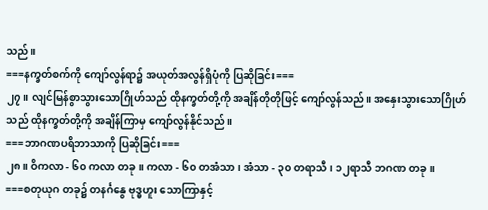သည်။
===နက္ခတ်စက်ကို ကျော်လွန်ရာ၌ အယုတ်အလွန်ရှိပုံကို ပြဆိုခြင်း===
၂၇။ လျင်မြန်စွာသွားသောဂြိုဟ်သည် ထိုနက္ခတ်တို့ကို အချိန်တိုတိုဖြင့် ကျော်လွန်သည်။ အနှေးသွားသောဂြိုဟ်သည် ထိုနက္ခတ်တို့ကို အချိန်ကြာမှ ကျော်လွန်နိုင်သည်။
===ဘာဂဏပရိဘာသာကို ပြဆိုခြင်း===
၂၈။ ဝိကလာ - ၆၀ ကလာ တခု။ ကလာ - ၆၀ တအံသာ၊ အံသာ - ၃၀ တရာသီ၊ ၁၂ရာသီ ဘဂဏ တခု။
===စတုယုဂ တခု၌ တနင်္ဂနွေ ဗုဒ္ဓဟူး သောကြာနှင့်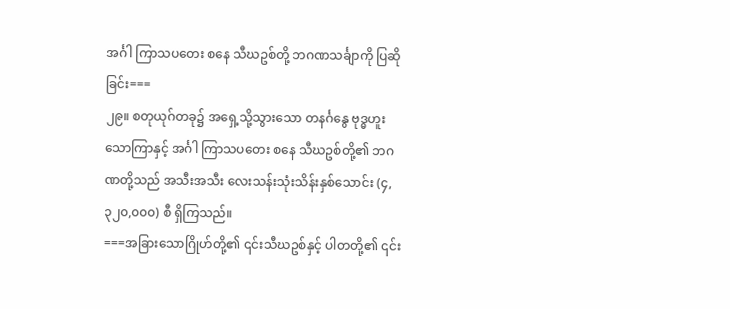အင်္ဂါ ကြာသပတေး စနေ သီဃဥစ်တို့ ဘဂဏသင်္ချာကို ပြဆိုခြင်း===
၂၉။ စတုယုဂ်တခု၌ အရှေ့သို့သွားသော တနင်္ဂနွေ ဗုဒ္ဓဟူး သောကြာနှင့် အင်္ဂါ ကြာသပတေး စနေ သီဃဥစ်တို့၏ ဘဂဏတို့သည် အသီးအသီး လေးသန်းသုံးသိန်းနှစ်သောင်း (၄,၃၂၀,၀၀၀) စီ ရှိကြသည်။
===အခြားသောဂြိုဟ်တို့၏ ၎င်းသီဃဥစ်နှင့် ပါတတို့၏ ၎င်း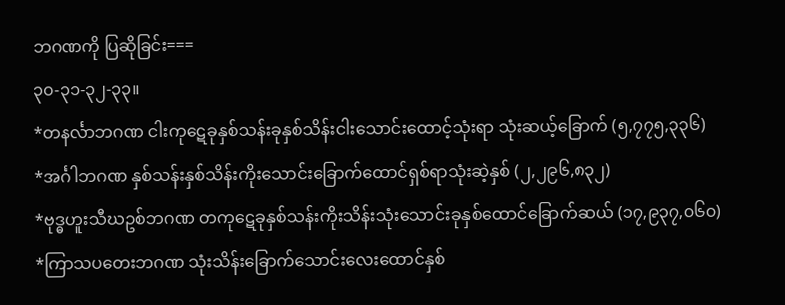ဘဂဏကို ပြဆိုခြင်း===
၃၀-၃၁-၃၂-၃၃။
*တနင်္လာဘဂဏ ငါးကုဋေခုနှစ်သန်းခုနှစ်သိန်းငါးသောင်းထောင့်သုံးရာ သုံးဆယ့်ခြောက် (၅,၇၇၅,၃၃၆)
*အင်္ဂါဘဂဏ နှစ်သန်းနှစ်သိန်းကိုးသောင်းခြောက်ထောင်ရှစ်ရာသုံးဆဲ့နှစ် (၂,၂၉၆,၈၃၂)
*ဗုဒ္ဓဟူးသီဃဥစ်ဘဂဏ တကုဋေခုနှစ်သန်းကိုးသိန်းသုံးသောင်းခုနှစ်ထောင်ခြောက်ဆယ် (၁၇,၉၃၇,၀၆၀)
*ကြာသပတေးဘဂဏ သုံးသိန်းခြောက်သောင်းလေးထောင်နှစ်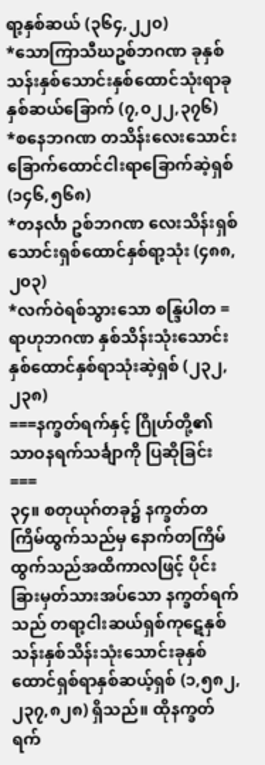ရာ့နှစ်ဆယ် (၃၆၄,၂၂၀)
*သောကြာသီဃဥစ်ဘဂဏ ခုနှစ်သန်းနှစ်သောင်းနှစ်ထောင်သုံးရာခုနှစ်ဆယ်ခြောက် (၇,၀၂၂,၃၇၆)
*စနေဘဂဏ တသိန်းလေးသောင်းခြောက်ထောင်ငါးရာခြောက်ဆဲ့ရှစ် (၁၄၆,၅၆၈)
*တနင်္လာ ဥစ်ဘဂဏ လေးသိန်းရှစ်သောင်းရှစ်ထောင်နှစ်ရာ့သုံး (၄၈၈,၂၀၃)
*လက်ဝဲရစ်သွားသော စန္ဒြပါတ = ရာဟုဘဂဏ နှစ်သိန်းသုံးသောင်းနှစ်ထောင်နှစ်ရာသုံးဆဲ့ရှစ် (၂၃၂,၂၃၈)
===နက္ခတ်ရက်နှင့် ဂြိုဟ်တို့၏ သာဝနရက်သင်္ချာကို ပြဆိုခြင်း===
၃၄။ စတုယုဂ်တခု၌ နက္ခတ်တကြိမ်ထွက်သည်မှ နောက်တကြိမ်ထွက်သည်အထိကာလဖြင့် ပိုင်းခြားမှတ်သားအပ်သော နက္ခတ်ရက်သည် တရာ့ငါးဆယ်ရှစ်ကုဋေနှစ်သန်းနှစ်သိန်းသုံးသောင်းခုနှစ်ထောင်ရှစ်ရာနှစ်ဆယ့်ရှစ် (၁,၅၈၂,၂၃၇,၈၂၈) ရှိသည်။ ထိုနက္ခတ်ရက်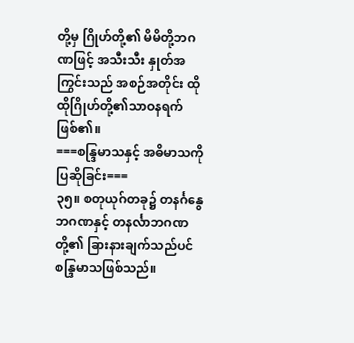တို့မှ ဂြိုဟ်တို့၏ မိမိတို့ဘဂဏဖြင့် အသီးသီး နှုတ်အကြွင်းသည် အစဉ်အတိုင်း ထိုထိုဂြိုဟ်တို့၏သာဝနရက်ဖြစ်၏။
===စန္ဒြမာသနှင့် အဓိမာသကို ပြဆိုခြင်း===
၃၅။ စတုယုဂ်တခု၌ တနင်္ဂနွေဘဂဏနှင့် တနင်္လာဘဂဏတို့၏ ခြားနားချက်သည်ပင် စန္ဒြမာသဖြစ်သည်။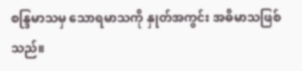စန္ဒြမာသမှ သောရမာသကို နှုတ်အကွင်း အဓိမာသဖြစ်သည်။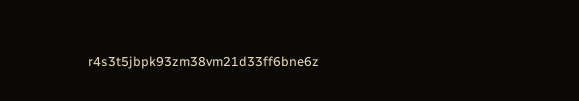r4s3t5jbpk93zm38vm21d33ff6bne6z